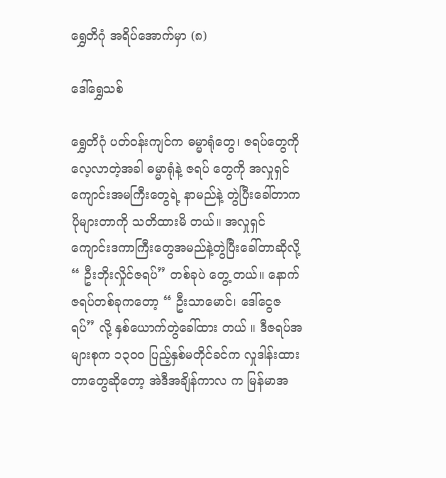ရွှေတိဂုံ အရိပ်အောက်မှာ (၈)

ဒေါ်ရွှေသစ်

ရွှေတိဂုံ ပတ်ဝန်းကျင်က ဓမ္မာရုံတွေ၊ ဇရပ်တွေကို လေ့လာတဲ့အခါ ဓမ္မာရုံနဲ့ ဇရပ် တွေကို အလှုရှင် ကျောင်းအမကြီးတွေရဲ့ နာမည်နဲ့ တွဲပြီးခေါ်တာက ပိုများတာကို သတိထားမိ တယ်။ အလှုရှင် ကျောင်းဒကာကြီးတွေအမည်နဲ့တွဲပြီးခေါ်တာဆိုလို့ “ ဦးဘိုးလှိုင်ဇရပ်” တစ်ခုပဲ တွေ့ တယ်။ နောက်ဇရပ်တစ်ခုကတော့ “ ဦးသာမောင်၊ ဒေါ်ငွေဇရပ်” လို့ နှစ်ယောက်တွဲခေါ်ထား တယ် ။ ဒီဇရပ်အများစုက ၁၃၀၀ ပြည့်နှစ်မတိုင်ခင်က လှုဒါန်းထားတာတွေဆိုတော့ အဲဒီအချိန်ကာလ က မြန်မာအ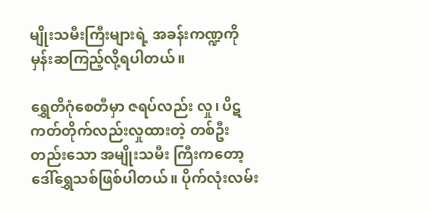မျိုးသမီးကြီးများရဲ့ အခန်းကဏ္ဍကို မှန်းဆကြည့်လို့ရပါတယ်။

ရွှေတိဂုံစေတီမှာ ဇရပ်လည်း လှု၊ ပိဋကတ်တိုက်လည်းလှုထားတဲ့ တစ်ဦးတည်းသော အမျိုးသမီး ကြီးကတော့ ဒေါ်ရွှေသစ်ဖြစ်ပါတယ်။ ပိုက်လုံးလမ်း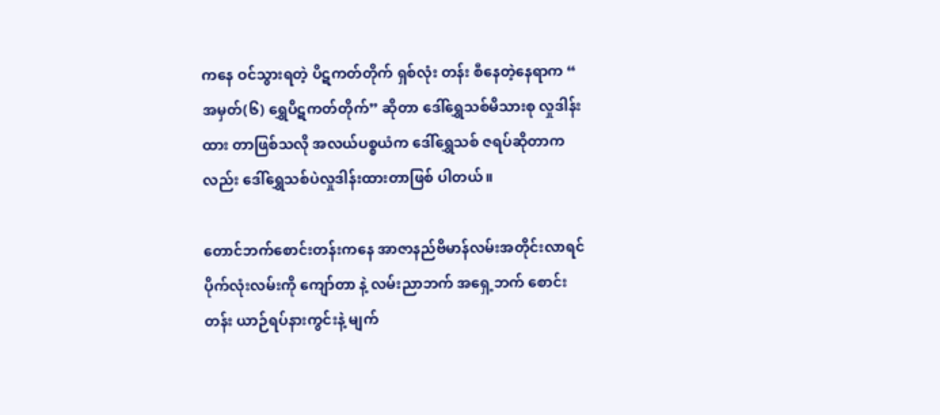ကနေ ဝင်သွားရတဲ့ ပိဋကတ်တိုက် ရှစ်လုံး တန်း စီနေတဲ့နေရာက “ အမှတ်(၆) ရွှေပိဋကတ်တိုက်” ဆိုတာ ဒေါ်ရွှေသစ်မိသားစု လှုဒါန်းထား တာဖြစ်သလို အလယ်ပစ္စယံက ဒေါ်ရွှေသစ် ဇရပ်ဆိုတာကလည်း ဒေါ်ရွှေသစ်ပဲလှုဒါန်းထားတာဖြစ် ပါတယ်။

တောင်ဘက်စောင်းတန်းကနေ အာဇာနည်ဗိမာန်လမ်းအတိုင်းလာရင် ပိုက်လုံးလမ်းကို ကျော်တာ နဲ့ လမ်းညာဘက် အရှေ့ဘက် စောင်းတန်း ယာဉ်ရပ်နားကွင်းနဲ့ မျက်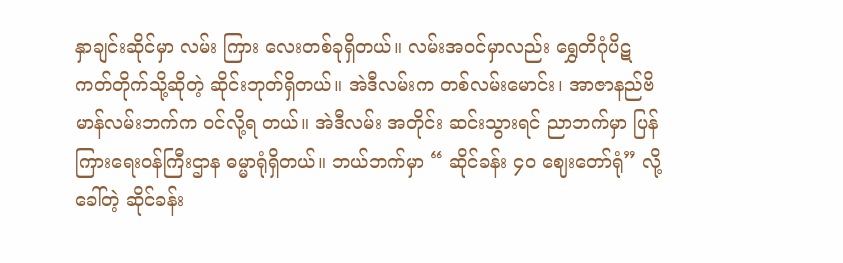နှာချင်းဆိုင်မှာ လမ်း ကြား လေးတစ်ခုရှိတယ်။ လမ်းအဝင်မှာလည်း ရွှေတိဂုံပိဋကတ်တိုက်သို့ဆိုတဲ့ ဆိုင်းဘုတ်ရှိတယ်။ အဲဒီလမ်းက တစ်လမ်းမောင်း၊ အာဇာနည်ဗိမာန်လမ်းဘက်က ဝင်လို့ရ တယ်။ အဲဒီလမ်း အတိုင်း ဆင်းသွားရင် ညာဘက်မှာ ပြန်ကြားရေးဝန်ကြီးဌာန ဓမ္မာရုံရှိတယ်။ ဘယ်ဘက်မှာ “ ဆိုင်ခန်း ၄၀ ဈေးတော်ရုံ” လို့ ခေါ်တဲ့ ဆိုင်ခန်း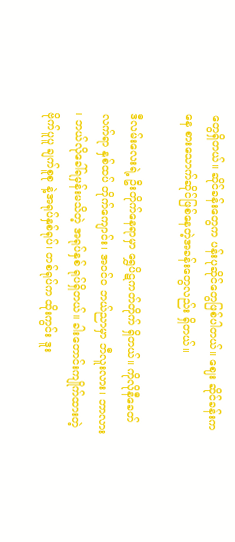တွေရှိတယ်။ ဆိုင်ခန်းတွေက ပန်းပုဆိုင်တွေဖြစ်ပါတယ်။ ဈေး ဆိုင်ခန်းကနေ စားသောက်ဆိုင်ဖြစ်နေတဲ့အခန်းတွေလည်း ရှိတယ်။

ဒီလမ်းလေးရဲ့ ဦးတိုက်နေရာမှာ ရွှေပိဋကတ်တိုက် ရှိတယ်။ ကိုလိုနီခေတ်လက်ရာ နှစ်ထပ် တိုက်ကျောင်း၊ အဝင်၀ ဘယ်ညာမှာ ဘီလူးလား၊ ဘာလား ၊ ဘယ်လိုခေါ်ရမှန်းမသိတဲ့ အရုပ်နှစ် ရုပ်ရှိတယ်။ ခါးတောင်းကျိုက်ထားတဲ့ ဗိုက်ပူပူ ချက်စူစု နဲ့အရုပ်နှစ်ရုပ်၊ တစ်ရုပ်က ထိုးကွင်း ဒူး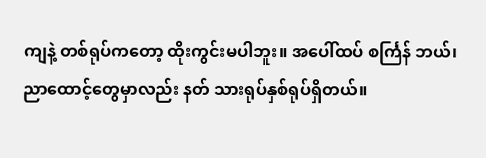ကျနဲ့ တစ်ရုပ်ကတော့ ထိုးကွင်းမပါဘူး။ အပေါ်ထပ် စင်္ကြန် ဘယ်၊ ညာထောင့်တွေမှာလည်း နတ် သားရုပ်နှစ်ရုပ်ရှိတယ်။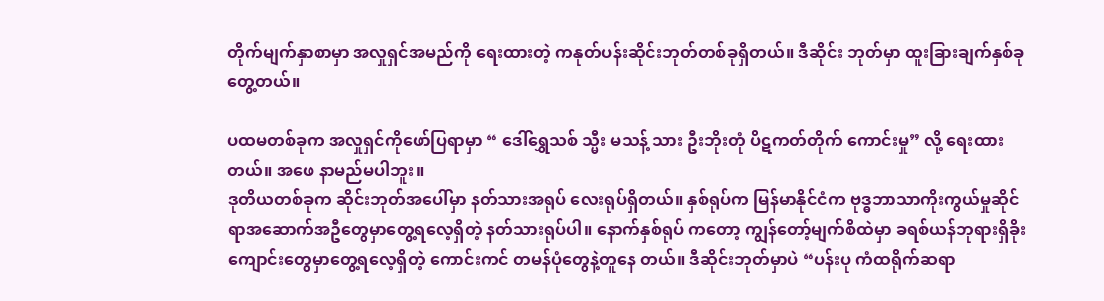တိုက်မျက်နှာစာမှာ အလှုရှင်အမည်ကို ရေးထားတဲ့ ကနုတ်ပန်းဆိုင်းဘုတ်တစ်ခုရှိတယ်။ ဒီဆိုင်း ဘုတ်မှာ ထူးခြားချက်နှစ်ခုတွေ့တယ်။

ပထမတစ်ခုက အလှုရှင်ကိုဖော်ပြရာမှာ “ ဒေါ်ရွှေသစ် သ္မီး မသန့် သား ဦးဘိုးတုံ ပိဋကတ်တိုက် ကောင်းမှု” လို့ ရေးထားတယ်။ အဖေ နာမည်မပါဘူး။
ဒုတိယတစ်ခုက ဆိုင်းဘုတ်အပေါ်မှာ နတ်သားအရုပ် လေးရုပ်ရှိတယ်။ နှစ်ရုပ်က မြန်မာနိုင်ငံက ဗုဒ္ဓဘာသာကိုးကွယ်မှုဆိုင်ရာအဆောက်အဦတွေမှာတွေ့ရလေ့ရှိတဲ့ နတ်သားရုပ်ပါ။ နောက်နှစ်ရုပ် ကတော့ ကျွန်တော့်မျက်စိထဲမှာ ခရစ်ယန်ဘုရားရှိခိုးကျောင်းတွေမှာတွေ့ရလေ့ရှိတဲ့ ကောင်းကင် တမန်ပုံတွေနဲ့တူနေ တယ်။ ဒီဆိုင်းဘုတ်မှာပဲ “ပန်းပု ကံထရိုက်ဆရာ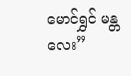မောင်ရွှင် မန္တလေး”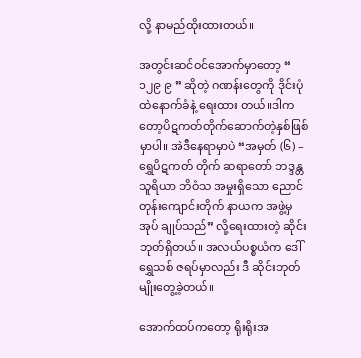လို့ နာမည်ထိုးထားတယ်။

အတွင်းဆင်ဝင်အောက်မှာတော့ “ ၁၂၉ ၉ ” ဆိုတဲ့ ဂဏန်းတွေကို ဒိုင်းပုံထဲနောက်ခံနဲ့ ရေးထား တယ်။ဒါကတော့ပိဋကတ်တိုက်ဆောက်တဲ့နှစ်ဖြစ်မှာပါ။ အဲဒီနေရာမှာပဲ “အမှတ် (၆) – ရွှေပိဋကတ် တိုက် ဆရာတော် ဘဒ္ဒန္တ သူရိယာ ဘိဝံသ အမှုးရှိသော ညောင်တုန်းကျောင်းတိုက် နာယက အဖွဲ့မှ အုပ် ချုပ်သည်” လို့ရေးထားတဲ့ ဆိုင်းဘုတ်ရှိတယ်။ အလယ်ပစ္စယံက ဒေါ်ရွှေသစ် ဇရပ်မှာလည်း ဒီ ဆိုင်းဘုတ်မျိုးတွေ့ခဲ့တယ်။

အောက်ထပ်ကတော့ ရိုးရိုးအ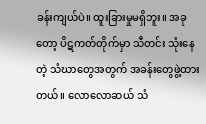ခန်းကျယ်ပဲ။ ထူးခြားမှုမရှိဘူး။ အခုတော့ ပိဋကတ်တိုက်မှာ သီတင်း သုံးနေတဲ့ သံဃာတွေအတွက် အခန်းတွေဖွဲ့ထားတယ်။ လောလောဆယ် သံ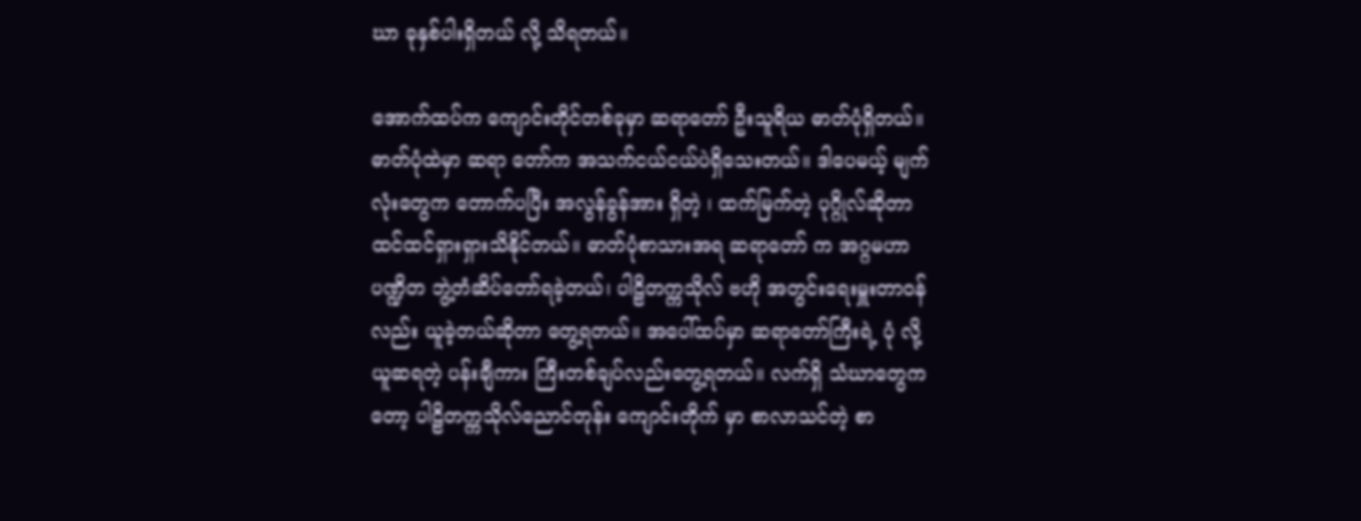ဃာ ခုနှစ်ပါးရှိတယ် လို့ သိရတယ်။

အောက်ထပ်က ကျောင်းတိုင်တစ်ခုမှာ ဆရာတော် ဦးသူရိယ ဓာတ်ပုံရှိတယ်။ ဓာတ်ပုံထဲမှာ ဆရာ တော်က အသက်ငယ်ငယ်ပဲရှိသေးတယ်။ ဒါပေမယ့် မျက်လုံးတွေက တောက်ပပြီး အလွန်ခွန်အား ရှိတဲ့ ၊ ထက်မြက်တဲ့ ပုဂ္ဂိုလ်ဆိုတာ ထင်ထင်ရှားရှားသိနိုင်တယ်။ ဓာတ်ပုံစာသားအရ ဆရာတော် က အဂ္ဂမဟာပဏ္ဍိတ ဘွဲ့တံဆိပ်တော်ရခဲ့တယ်၊ ပါဠိတက္ကသိုလ် ဗဟို အတွင်းရေးမှူးတာဝန်လည်း ယူခဲ့တယ်ဆိုတာ တွေ့ရတယ်။ အပေါ်ထပ်မှာ ဆရာတော်ကြီးရဲ့ ပုံ လို့ ယူဆရတဲ့ ပန်းချီကား ကြီးတစ်ချပ်လည်းတွေ့ရတယ်။ လက်ရှိ သံဃာတွေကတော့ ပါဠိတက္ကသိုလ်ညောင်တုန်း ကျောင်းတိုက် မှာ စာလာသင်တဲ့ စာ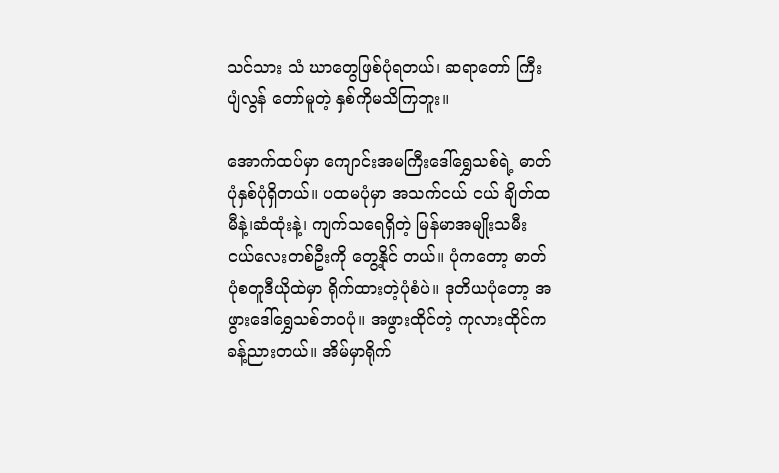သင်သား သံ ဃာတွေဖြစ်ပုံရတယ်၊ ဆရာတော် ကြီးပျံလွန် တော်မူတဲ့ နှစ်ကိုမသိကြဘူး။

အောက်ထပ်မှာ ကျောင်းအမကြီးဒေါ်ရွှေသစ်ရဲ့ ဓာတ်ပုံနှစ်ပုံရှိတယ်။ ပထမပုံမှာ အသက်ငယ် ငယ် ချိတ်ထမီနဲ့၊ဆံထုံးနဲ့၊ ကျက်သရေရှိတဲ့ မြန်မာအမျိုးသမီးငယ်လေးတစ်ဦးကို တွေ့နိုင် တယ်။ ပုံကတော့ ဓာတ်ပုံစတူဒီယိုထဲမှာ ရိုက်ထားတဲ့ပုံစံပဲ။ ဒုတိယပုံတော့ အဖွားဒေါ်ရွှေသစ်ဘဝပုံ။ အဖွားထိုင်တဲ့ ကုလားထိုင်က ခန့်ညားတယ်။ အိမ်မှာရိုက်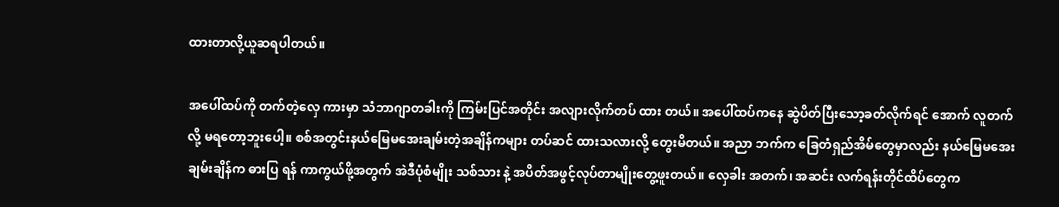ထားတာလို့ယူဆရပါတယ်။

အပေါ်ထပ်ကို တက်တဲ့လှေ ကားမှာ သံဘာဂျာတခါးကို ကြမ်းပြင်အတိုင်း အလျားလိုက်တပ် ထား တယ်။ အပေါ်ထပ်ကနေ ဆွဲပိတ်ပြီးသော့ခတ်လိုက်ရင် အောက် လူတက်လို့ မရတော့ဘူးပေါ့။ စစ်အတွင်းနယ်မြေမအေးချမ်းတဲ့အချိန်ကများ တပ်ဆင် ထားသလားလို့ တွေးမိတယ်။ အညာ ဘက်က ခြေတံရှည်အိမ်တွေမှာလည်း နယ်မြေမအေးချမ်းချိန်က ဓားပြ ရန် ကာကွယ်ဖို့အတွက် အဲဒီပုံစံမျိုး သစ်သား နဲ့ အပိတ်အဖွင့်လုပ်တာမျိုးတွေ့ဖူးတယ်။ လှေခါး အတက်၊ အဆင်း လက်ရန်းတိုင်ထိပ်တွေက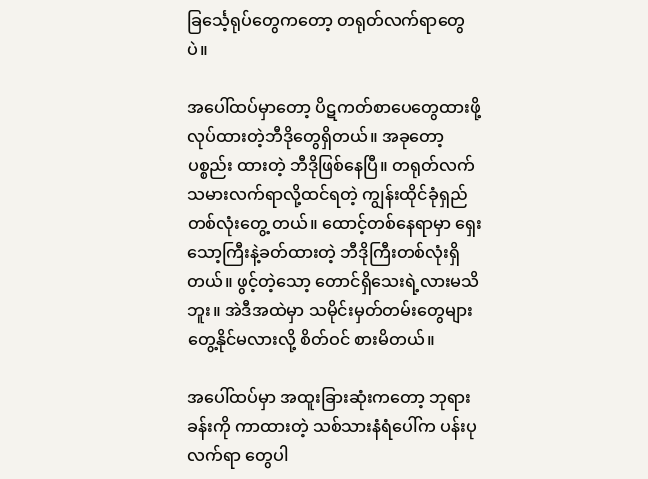ခြင်္သေ့ရုပ်တွေကတော့ တရုတ်လက်ရာတွေပဲ။

အပေါ်ထပ်မှာတော့ ပိဋကတ်စာပေတွေထားဖို့လုပ်ထားတဲ့ဘီဒိုတွေရှိတယ်။ အခုတော့ ပစ္စည်း ထားတဲ့ ဘီဒိုဖြစ်နေပြီ။ တရုတ်လက်သမားလက်ရာလို့ထင်ရတဲ့ ကျွန်းထိုင်ခုံရှည်တစ်လုံးတွေ့ တယ်။ ထောင့်တစ်နေရာမှာ ရှေးသော့ကြီးနဲ့ခတ်ထားတဲ့ ဘီဒိုကြီးတစ်လုံးရှိတယ်။ ဖွင့်တဲ့သော့ တောင်ရှိသေးရဲ့လားမသိဘူး။ အဲဒီအထဲမှာ သမိုင်းမှတ်တမ်းတွေများတွေ့နိုင်မလားလို့ စိတ်ဝင် စားမိတယ်။

အပေါ်ထပ်မှာ အထူးခြားဆုံးကတော့ ဘုရားခန်းကို ကာထားတဲ့ သစ်သားနံရံပေါ်က ပန်းပုလက်ရာ တွေပါ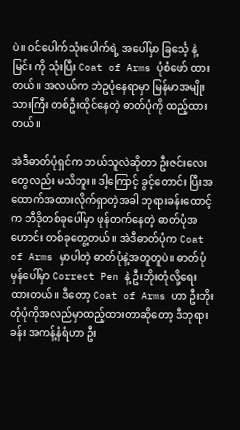ပဲ။ ဝင်ပေါက်သုံးပေါက်ရဲ့ အပေါ်မှာ ခြင်္သေ့ နဲ့ မြင်း ကို သုံးပြီး Coat of Arms ပုံစံဖော် ထား တယ်။ အလယ်က ဘဲဥပုံနေရာမှာ မြန်မာအမျိုးသားကြီး တစ်ဦးထိုင်နေတဲ့ ဓာတ်ပုံကို ထည့်ထား တယ်။

အဲဒီဓာတ်ပုံရှင်က ဘယ်သူလဲဆိုတာ ဦးဇင်းလေးတွေလည်း မသိဘူး။ ဒါ့ကြောင့် ခွင့်တောင်း ပြီးအထောက်အထားလိုက်ရှာတဲ့အခါ ဘုရားခန်းထောင့်က ဘီဒိုတစ်ခုပေါ်မှာ ဖုန်တက်နေတဲ့ ဓာတ်ပုံအဟောင်း တစ်ခုတွေ့တယ်။ အဲဒီဓာတ်ပုံက Coat of Arms မှာပါတဲ့ ဓာတ်ပုံနဲ့အတူတူပဲ။ ဓာတ်ပုံ မှန်ပေါ်မှာ Correct Pen နဲ့ ဦးဘိုးတုံလို့ရေးထားတယ်။ ဒီတော့ Coat of Arms ဟာ ဦးဘိုး တုံပုံကိုအလည်မှာထည့်ထားတာဆိုတော့ ဒီဘုရားခန်း အကန့်နံရံဟာ ဦး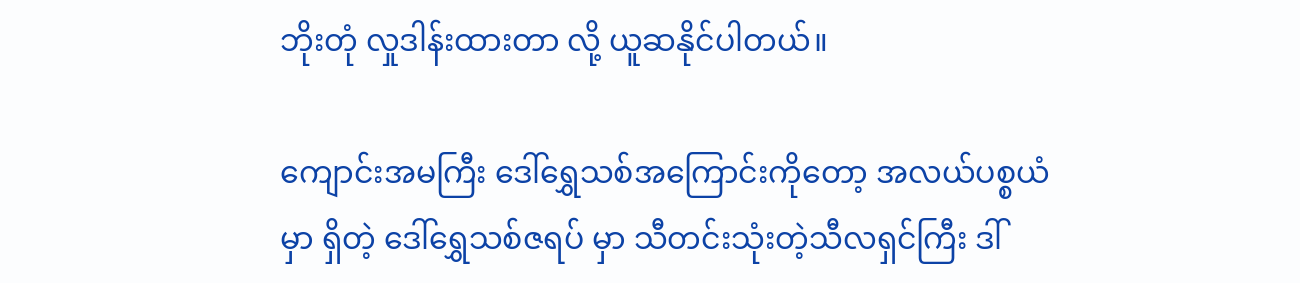ဘိုးတုံ လှုဒါန်းထားတာ လို့ ယူဆနိုင်ပါတယ်။

ကျောင်းအမကြီး ဒေါ်ရွှေသစ်အကြောင်းကိုတော့ အလယ်ပစ္စယံမှာ ရှိတဲ့ ဒေါ်ရွှေသစ်ဇရပ် မှာ သီတင်းသုံးတဲ့သီလရှင်ကြီး ဒါ်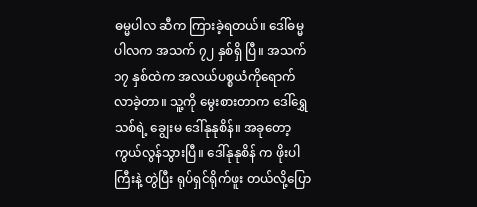ဓမ္မပါလ ဆီက ကြားခဲ့ရတယ်။ ဒေါ်ဓမ္မပါလက အသက် ၇၂ နှစ်ရှိ ပြီ။ အသက် ၁၇ နှစ်ထဲက အလယ်ပစ္စယံကိုရောက်လာခဲ့တာ။ သူ့ကို မွေးစားတာက ဒေါ်ရွှေသစ်ရဲ့ ချွေးမ ဒေါ်နုနုစိန်။ အခုတော့ ကွယ်လွန်သွားပြီ။ ဒေါ်နုနုစိန် က ဖိုးပါကြီးနဲ့ တွဲပြီး ရုပ်ရှင်ရိုက်ဖူး တယ်လို့ပြော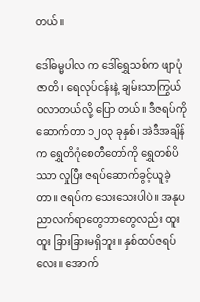တယ်။

ဒေါ်ဓမ္မပါလ က ဒေါ်ရွှေသစ်က ဖျာပုံဇာတိ၊ ရေလုပ်ငန်းနဲ့ ချမ်းသာကြွယ်ဝလာတယ်လို့ ပြော တယ်။ ဒီဇရပ်ကို ဆောက်တာ ၁၂၀၃ ခုနှစ်၊ အဲဒီအချိန်က ရွှေတိဂုံစေတီတော်ကို ရွှေတစ်ပိဿာ လှုပြီး ဇရပ်ဆောက်ခွင့်ယူခဲ့တာ။ ဇရပ်က သေးသေးပါပဲ။ အနုပညာလက်ရာတွေဘာတွေလည်း ထူးထူး ခြားခြားမရှိဘူး။ နှစ်ထပ်ဇရပ်လေး။ အောက်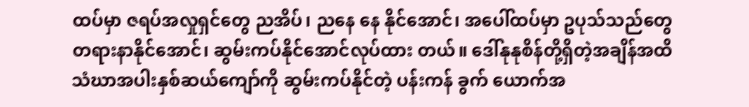ထပ်မှာ ဇရပ်အလှုရှင်တွေ ညအိပ်၊ ညနေ နေ နိုင်အောင်၊ အပေါ်ထပ်မှာ ဥပုသ်သည်တွေ တရားနာနိုင်အောင်၊ ဆွမ်းကပ်နိုင်အောင်လုပ်ထား တယ်။ ဒေါ်နုနုစိန်တို့ရှိတဲ့အချိန်အထိ သံဃာအပါးနှစ်ဆယ်ကျော်ကို ဆွမ်းကပ်နိုင်တဲ့ ပန်းကန် ခွက် ယောက်အ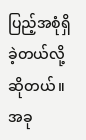ပြည့်အစုံရှိခဲ့တယ်လို့ဆိုတယ်။ အခု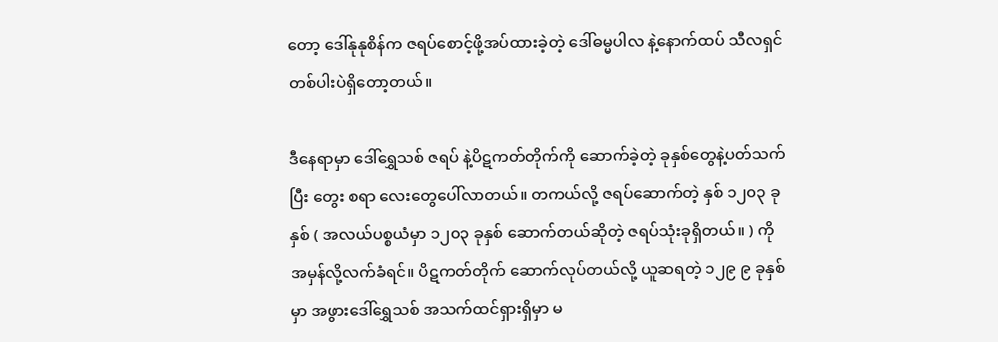တော့ ဒေါ်နုနုစိန်က ဇရပ်စောင့်ဖို့အပ်ထားခဲ့တဲ့ ဒေါ်ဓမ္မပါလ နဲ့နောက်ထပ် သီလရှင်တစ်ပါးပဲရှိတော့တယ်။

ဒီနေရာမှာ ဒေါ်ရွှေသစ် ဇရပ် နဲ့ပိဋကတ်တိုက်ကို ဆောက်ခဲ့တဲ့ ခုနှစ်တွေနဲ့ပတ်သက်ပြီး တွေး စရာ လေးတွေပေါ်လာတယ်။ တကယ်လို့ ဇရပ်ဆောက်တဲ့ နှစ် ၁၂၀၃ ခုနှစ် ( အလယ်ပစ္စယံမှာ ၁၂၀၃ ခုနှစ် ဆောက်တယ်ဆိုတဲ့ ဇရပ်သုံးခုရှိတယ်။ ) ကို အမှန်လို့လက်ခံရင်။ ပိဋကတ်တိုက် ဆောက်လုပ်တယ်လို့ ယူဆရတဲ့ ၁၂၉ ၉ ခုနှစ် မှာ အဖွားဒေါ်ရွှေသစ် အသက်ထင်ရှားရှိမှာ မ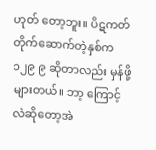ဟုတ် တော့ဘူး။ ပိဋကတ်တိုက်ဆောက်တဲ့နှစ်က ၁၂၉ ၉ ဆိုတာလည်း မှန်ဖို့များတယ်။ ဘာ့ ကြောင့်လဲဆိုတော့အဲ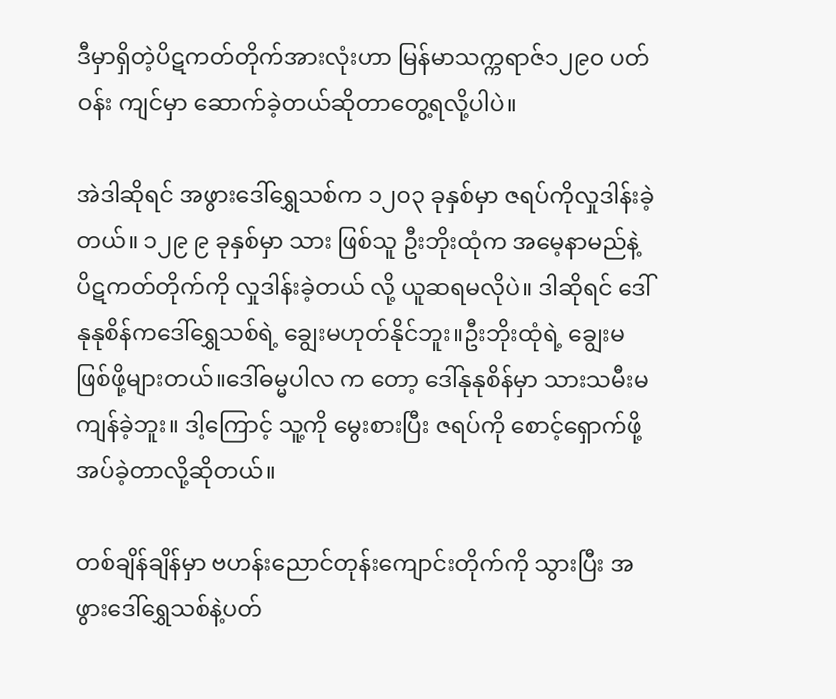ဒီမှာရှိတဲ့ပိဋကတ်တိုက်အားလုံးဟာ မြန်မာသက္ကရာဇ်၁၂၉၀ ပတ်ဝန်း ကျင်မှာ ဆောက်ခဲ့တယ်ဆိုတာတွေ့ရလို့ပါပဲ။

အဲဒါဆိုရင် အဖွားဒေါ်ရွှေသစ်က ၁၂၀၃ ခုနှစ်မှာ ဇရပ်ကိုလှုဒါန်းခဲ့တယ်။ ၁၂၉ ၉ ခုနှစ်မှာ သား ဖြစ်သူ ဦးဘိုးထုံက အမေ့နာမည်နဲ့ ပိဋကတ်တိုက်ကို လှုဒါန်းခဲ့တယ် လို့ ယူဆရမလိုပဲ။ ဒါဆိုရင် ဒေါ်နုနုစိန်ကဒေါ်ရွှေသစ်ရဲ့ ချွေးမဟုတ်နိုင်ဘူး။ဦးဘိုးထုံရဲ့ ချွေးမဖြစ်ဖို့များတယ်။ဒေါ်ဓမ္မပါလ က တော့ ဒေါ်နုနုစိန်မှာ သားသမီးမကျန်ခဲ့ဘူး။ ဒါ့ကြောင့် သူ့ကို မွေးစားပြီး ဇရပ်ကို စောင့်ရှောက်ဖို့ အပ်ခဲ့တာလို့ဆိုတယ်။

တစ်ချိန်ချိန်မှာ ဗဟန်းညောင်တုန်းကျောင်းတိုက်ကို သွားပြီး အဖွားဒေါ်ရွှေသစ်နဲ့ပတ်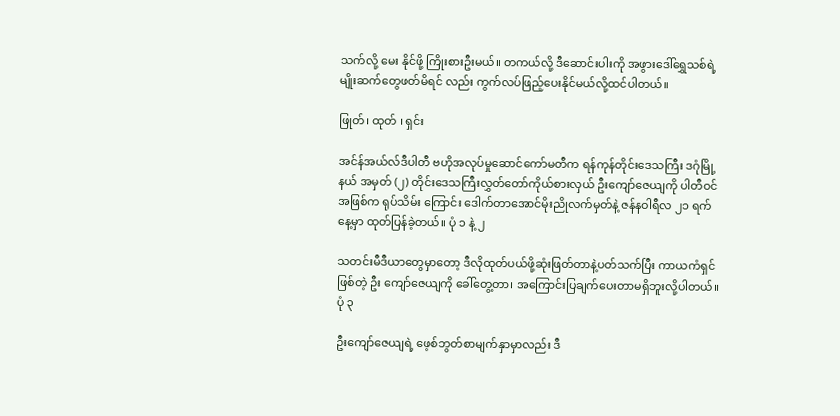သက်လို့ မေး နိုင်ဖို့ ကြိုးစားဦးမယ်။ တကယ်လို့ ဒီဆောင်းပါးကို အဖွားဒေါ်ရွှေသစ်ရဲ့ မျိုးဆက်တွေဖတ်မိရင် လည်း ကွက်လပ်ဖြည့်ပေးနိုင်မယ်လို့ထင်ပါတယ်။

ဖြုတ်၊ ထုတ် ၊ ရှင်း

အင်န်အယ်လ်ဒီပါတီ ဗဟိုအလုပ်မှုဆောင်ကော်မတီက ရန်ကုန်တိုင်းဒေသကြီး ဒဂုံမြို့နယ် အမှတ် (၂) တိုင်းဒေသကြီးလွှတ်တော်ကိုယ်စားလှယ် ဦးကျော်ဇေယျကို ပါတီဝင်အဖြစ်က ရုပ်သိမ်း ကြောင်း ဒေါက်တာအောင်မိုးညိုလက်မှတ်နဲ့ ဇန်နဝါရီလ ၂၁ ရက်နေ့မှာ ထုတ်ပြန်ခဲ့တယ်။ ပုံ ၁ နဲ့ ၂

သတင်းမီဒီယာတွေမှာတော့ ဒီလိုထုတ်ပယ်ဖို့ဆုံးဖြတ်တာနဲ့ပတ်သက်ပြီး ကာယကံရှင်ဖြစ်တဲ့ ဦး ကျော်ဇေယျကို ခေါ်တွေ့တာ၊ အကြောင်းပြချက်ပေးတာမရှိဘူးလို့ပါတယ်။ ပုံ ၃

ဦးကျော်ဇေယျရဲ့ ဖေ့စ်ဘွတ်စာမျက်နှာမှာလည်း ဒီ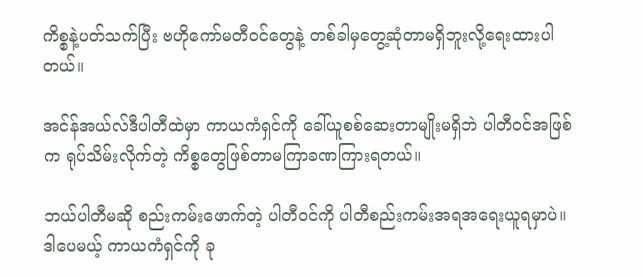ကိစ္စနဲ့ပတ်သက်ပြီး ဗဟိုကော်မတီဝင်တွေနဲ့ တစ်ခါမှတွေ့ဆုံတာမရှိဘူးလို့ရေးထားပါတယ်။

အင်န်အယ်လ်ဒီပါတီထဲမှာ ကာယကံရှင်ကို ခေါ်ယူစစ်ဆေးတာမျိုးမရှိဘဲ ပါတီဝင်အဖြစ်က ရုပ်သိမ်းလိုက်တဲ့ ကိစ္စတွေဖြစ်တာမကြာခဏကြားရတယ်။

ဘယ်ပါတီမဆို စည်းကမ်းဖောက်တဲ့ ပါတီဝင်ကို ပါတီစည်းကမ်းအရအရေးယူရမှာပဲ။ ဒါပေမယ့် ကာယကံရှင်ကို ခု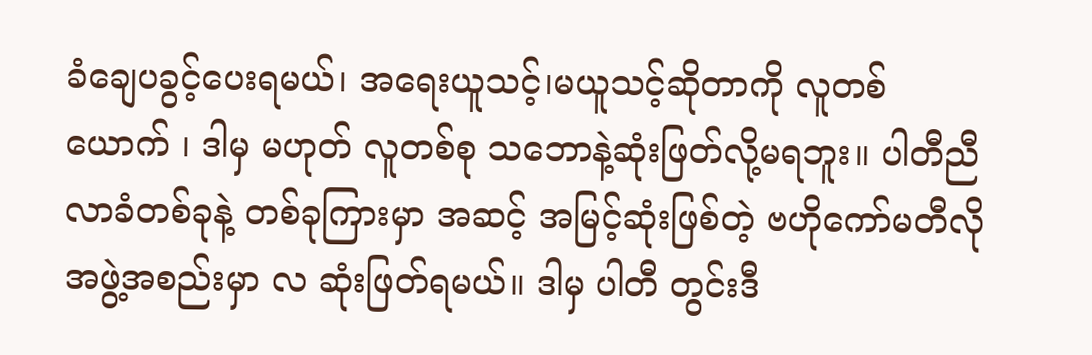ခံချေပခွင့်ပေးရမယ်၊ အရေးယူသင့်၊မယူသင့်ဆိုတာကို လူတစ်ယောက် ၊ ဒါမှ မဟုတ် လူတစ်စု သဘောနဲ့ဆုံးဖြတ်လို့မရဘူး။ ပါတီညီလာခံတစ်ခုနဲ့ တစ်ခုကြားမှာ အဆင့် အမြင့်ဆုံးဖြစ်တဲ့ ဗဟိုကော်မတီလို အဖွဲ့အစည်းမှာ လ ဆုံးဖြတ်ရမယ်။ ဒါမှ ပါတီ တွင်းဒီ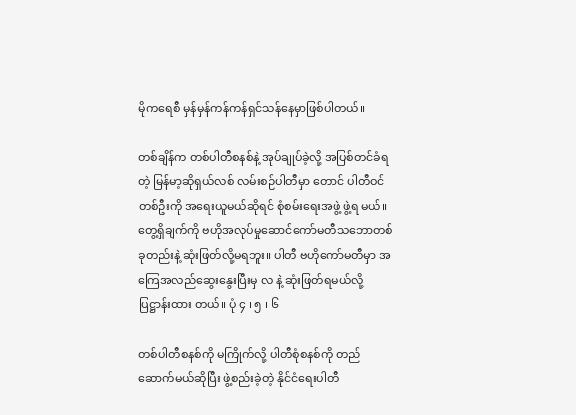မိုကရေစီ မှန်မှန်ကန်ကန်ရှင်သန်နေမှာဖြစ်ပါတယ်။

တစ်ချိန်က တစ်ပါတီစနစ်နဲ့ အုပ်ချုပ်ခဲ့လို့ အပြစ်တင်ခံရတဲ့ မြန်မာ့ဆိုရှယ်လစ် လမ်းစဉ်ပါတီမှာ တောင် ပါတီဝင်တစ်ဦးကို အရေးယူမယ်ဆိုရင် စုံစမ်းရေးအဖွဲ့ ဖွဲ့ရ မယ်။ တွေ့ရှိချက်ကို ဗဟိုအလုပ်မှုဆောင်ကော်မတီသဘောတစ်ခုတည်းနဲ့ ဆုံးဖြတ်လို့မရဘူး။ ပါတီ ဗဟိုကော်မတီမှာ အကြေအလည်ဆွေးနွေးပြီးမှ လ နဲ့ ဆုံးဖြတ်ရမယ်လို့ ပြဋ္ဌာန်းထား တယ်။ ပုံ ၄ ၊ ၅ ၊ ၆

တစ်ပါတီစနစ်ကို မကြိုက်လို့ ပါတီစုံစနစ်ကို တည်ဆောက်မယ်ဆိုပြီး ဖွဲ့စည်းခဲ့တဲ့ နိုင်ငံရေးပါတီ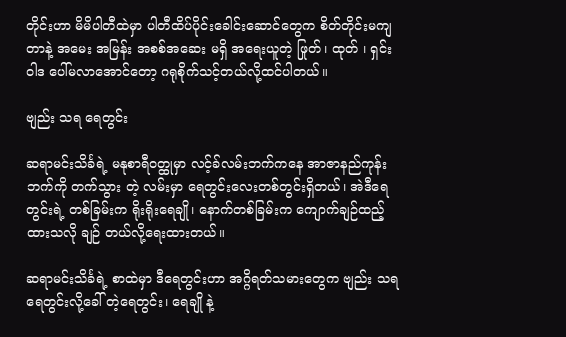တိုင်းဟာ မိမိပါတီထဲမှာ ပါတီထိပ်ပိုင်းခေါင်းဆောင်တွေက စိတ်တိုင်းမကျတာနဲ့ အမေး အမြန်း အစစ်အဆေး မရှိ အရေးယူတဲ့ ဖြုတ်၊ ထုတ် ၊ ရှင်း ဝါဒ ပေါ်မလာအောင်တော့ ဂရုစိုက်သင့်တယ်လို့ထင်ပါတယ်။

ဗျည်း သရ ရေတွင်း

ဆရာမင်းသိင်္ခရဲ့ မနုစာရီဝတ္ထုမှာ လင့်ခ်လမ်းဘက်ကနေ အာဇာနည်ကုန်းဘက်ကို တက်သွား တဲ့ လမ်းမှာ ရေတွင်းလေးတစ်တွင်းရှိတယ်၊ အဲဒီရေတွင်းရဲ့ တစ်ခြမ်းက ရိုးရိုးရေချို၊ နောက်တစ်ခြမ်းက ကျောက်ချဉ်ထည့်ထားသလို ချဉ် တယ်လို့ရေးထားတယ်။

ဆရာမင်းသိင်္ခရဲ့ စာထဲမှာ ဒီရေတွင်းဟာ အဂ္ဂိရတ်သမားတွေက ဗျည်း သရ ရေတွင်းလို့ခေါ် တဲ့ရေတွင်း၊ ရေချို နဲ့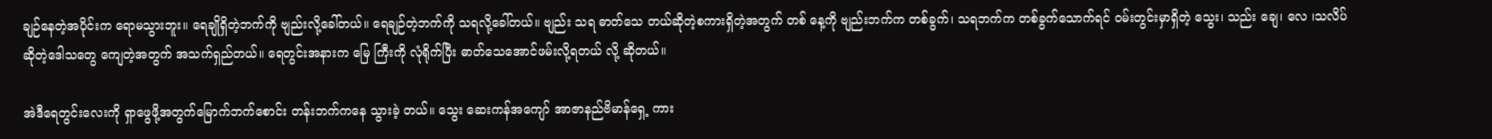ချဉ်နေတဲ့အပိုင်းက ရောမသွားဘူး။ ရေချိုရှိတဲ့ဘက်ကို ဗျည်းလို့ခေါ်တယ်။ ရေချဉ်တဲ့ဘက်ကို သရလို့ခေါ်တယ်။ ဗျည်း သရ ဓာတ်သေ တယ်ဆိုတဲ့စကားရှိတဲ့အတွက် တစ် နေ့ကို ဗျည်းဘက်က တစ်ခွက်၊ သရဘက်က တစ်ခွက်သောက်ရင် ဝမ်းတွင်းမှာရှိတဲ့ သွေး၊ သည်း ချေ၊ လေ ၊သလိပ် ဆိုတဲ့ဒေါသတွေ ကျေတဲ့အတွက် အသက်ရှည်တယ်။ ရေတွင်းအနားက မြေ ကြီးကို လုံရိုက်ပြီး ဓာတ်သေအောင်ဖမ်းလို့ရတယ် လို့ ဆိုတယ်။

အဲဒီရေတွင်းလေးကို ရှာဖွေဖို့အတွက်မြောက်ဘက်စောင်း တန်းဘက်ကနေ သွားခဲ့ တယ်။ သွေး ဆေးကန်အကျော် အာဇာနည်ဗိမာန်ရှေ့ ကား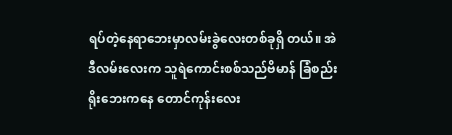ရပ်တဲ့နေရာဘေးမှာလမ်းခွဲလေးတစ်ခုရှိ တယ်။ အဲဒီလမ်းလေးက သူရဲကောင်းစစ်သည်ဗိမာန် ခြံစည်းရိုးဘေးကနေ တောင်ကုန်းလေး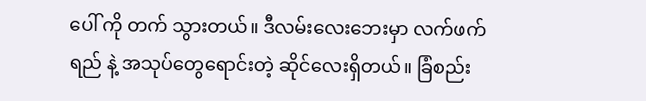ပေါ် ကို တက် သွားတယ်။ ဒီလမ်းလေးဘေးမှာ လက်ဖက်ရည် နဲ့ အသုပ်တွေရောင်းတဲ့ ဆိုင်လေးရှိတယ်။ ခြံစည်း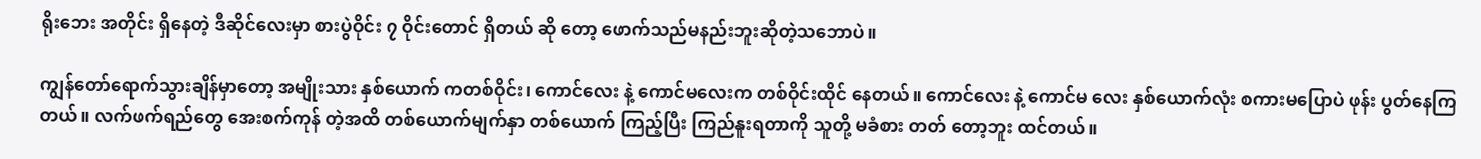ရိုးဘေး အတိုင်း ရှိနေတဲ့ ဒီဆိုင်လေးမှာ စားပွဲဝိုင်း ၇ ဝိုင်းတောင် ရှိတယ် ဆို တော့ ဖောက်သည်မနည်းဘူးဆိုတဲ့သဘောပဲ။

ကျွန်တော်ရောက်သွားချိန်မှာတော့ အမျိုးသား နှစ်ယောက် ကတစ်ဝိုင်း၊ ကောင်လေး နဲ့ ကောင်မလေးက တစ်ဝိုင်းထိုင် နေတယ်။ ကောင်လေး နဲ့ ကောင်မ လေး နှစ်ယောက်လုံး စကားမပြောပဲ ဖုန်း ပွတ်နေကြတယ်။ လက်ဖက်ရည်တွေ အေးစက်ကုန် တဲ့အထိ တစ်ယောက်မျက်နှာ တစ်ယောက် ကြည့်ပြီး ကြည်နူးရတာကို သူတို့ မခံစား တတ် တော့ဘူး ထင်တယ်။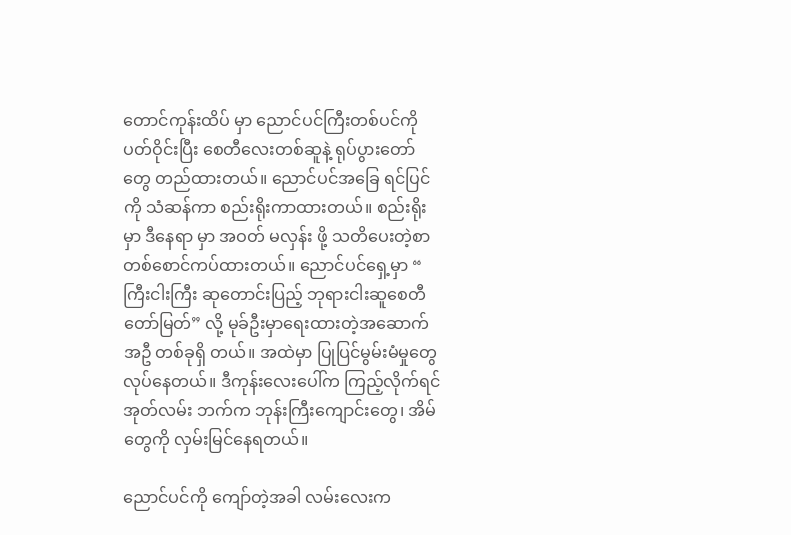တောင်ကုန်းထိပ် မှာ ညောင်ပင်ကြီးတစ်ပင်ကို ပတ်ဝိုင်းပြီး စေတီလေးတစ်ဆူနဲ့ ရုပ်ပွားတော်တွေ တည်ထားတယ်။ ညောင်ပင်အခြေ ရင်ပြင်ကို သံဆန်ကာ စည်းရိုးကာထားတယ်။ စည်းရိုးမှာ ဒီနေရာ မှာ အဝတ် မလှန်း ဖို့ သတိပေးတဲ့စာတစ်စောင်ကပ်ထားတယ်။ ညောင်ပင်ရှေ့မှာ “ ကြီးငါးကြီး ဆုတောင်းပြည့် ဘုရားငါးဆူစေတီတော်မြတ်” လို့ မုခ်ဦးမှာရေးထားတဲ့အဆောက်အဦ တစ်ခုရှိ တယ်။ အထဲမှာ ပြုပြင်မွမ်းမံမှုတွေလုပ်နေတယ်။ ဒီကုန်းလေးပေါ်က ကြည့်လိုက်ရင် အုတ်လမ်း ဘက်က ဘုန်းကြီးကျောင်းတွေ၊ အိမ်တွေကို လှမ်းမြင်နေရတယ်။

ညောင်ပင်ကို ကျော်တဲ့အခါ လမ်းလေးက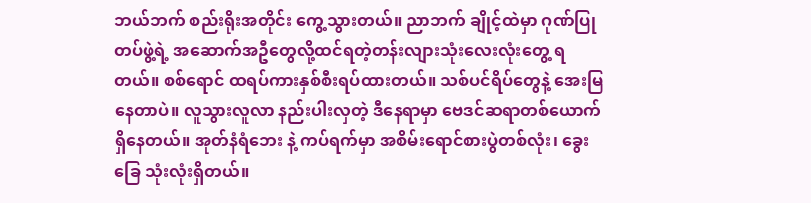ဘယ်ဘက် စည်းရိုးအတိုင်း ကွေ့သွားတယ်။ ညာဘက် ချိုင့်ထဲမှာ ဂုဏ်ပြုတပ်ဖွဲ့ရဲ့ အဆောက်အဦတွေလို့ထင်ရတဲ့တန်းလျားသုံးလေးလုံးတွေ့ ရတယ်။ စစ်ရောင် ထရပ်ကားနှစ်စီးရပ်ထားတယ်။ သစ်ပင်ရိပ်တွေနဲ့ အေးမြနေတာပဲ။ လူသွားလူလာ နည်းပါးလှတဲ့ ဒီနေရာမှာ ဗေဒင်ဆရာတစ်ယောက်ရှိနေတယ်။ အုတ်နံရံဘေး နဲ့ ကပ်ရက်မှာ အစိမ်းရောင်စားပွဲတစ်လုံး၊ ခွေးခြေ သုံးလုံးရှိတယ်။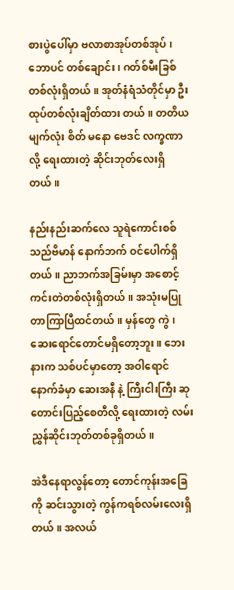စားပွဲပေါ်မှာ ဗလာစာအုပ်တစ်အုပ်၊ ဘောပင် တစ်ချောင်း၊ ဂတ်စ်မီးခြစ်တစ်လုံးရှိတယ်။ အုတ်နံရံသံတိုင်မှာ ဦးထုပ်တစ်လုံးချိတ်ထား တယ်။ တတိယမျက်လုံး စိတ် မနော ဗေဒင် လက္ခဏာ လို့ ရေးထားတဲ့ ဆိုင်းဘုတ်လေးရှိတယ်။

နည်းနည်းဆက်လေ သူရဲကောင်းစစ်သည်ဗိမာန် နောက်ဘက် ဝင်ပေါက်ရှိတယ်။ ညာဘက်အခြမ်းမှာ အစောင့်ကင်းတဲတစ်လုံးရှိတယ်။ အသုံးမပြုတာကြာပြီထင်တယ်။ မှန်တွေ ကွဲ၊ ဆေးရောင်တောင်မရှိတော့ဘူး။ ဘေးနားက သစ်ပင်မှာတော့ အဝါရောင်နောက်ခံမှာ ဆေးအနီ နဲ့ ကြီးငါးကြီး ဆုတောင်းပြည့်စေတီလို့ ရေးထားတဲ့ လမ်းညွှန်ဆိုင်းဘုတ်တစ်ခုရှိတယ်။

အဲဒီနေရာလွန်တော့ တောင်ကုန်းအခြေကို ဆင်းသွားတဲ့ ကွန်ကရစ်လမ်းလေးရှိတယ်။ အလယ်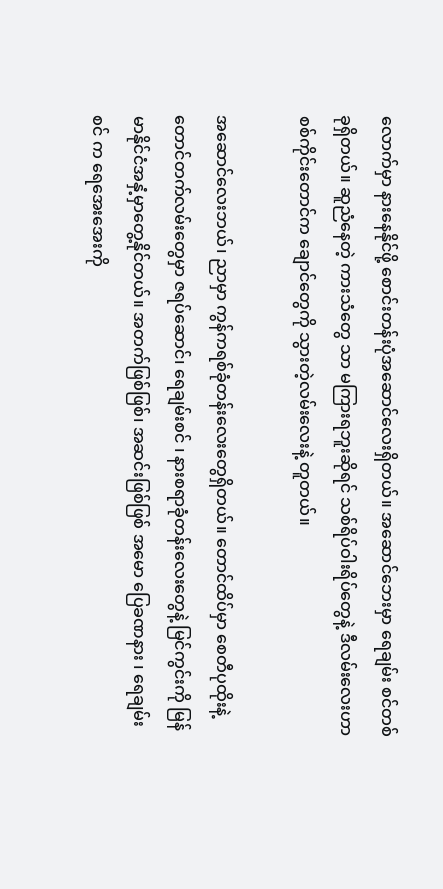လောက်မှာ နားနေနိုင်ဖို့ စောင်းတန်းပုံအဆောင်လေးရှိတယ်။ အဆောင်ဘေးမှာ ရေချမ်း စင်တစ် ခုရှိတယ်။ ဆူညံနေတဲ့ ကားသံတွေ သာ မကြားရဘူးဆိုရင် သစ်ရိပ်ဝါးရိပ်တွေနဲ့ ဒီလမ်းလေးဟာ စစ်ကိုင်းတောင်က ချောင်တွေကို သွားတဲ့လမ်းလေးနဲ့ တူတယ်။

အဆောင်လေးဘယ်၊ ညာမှာ ကွန်ကရစ်ခုံတန်းလေးတွေရှိတယ်။ တောင်ထိပ်မှာ စေတီပုထိုးနဲ့ တောင်တက်လမ်းတွေမှာ ဇရပ်ဆောင်၊ ရေချမ်းစင် ၊ နားစရာခုံတန်းလေးတွေနဲ့ မြင်ကွင်းကို မြန် မာနိုင်ငံအနှံ့မှာတွေ့နိုင်တယ်။ အတက်ဖြစ်ဖြစ်၊ အဆင်းဖြစ်ဖြစ် အမော ပြေခဏနား ၊ ရေချမ်းစင် က ရေအေးအေးကို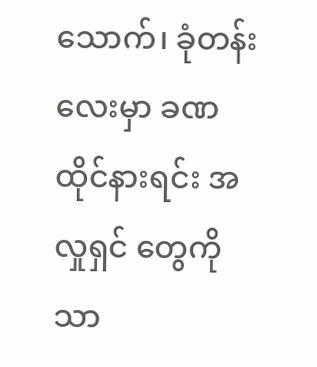သောက်၊ ခုံတန်းလေးမှာ ခဏထိုင်နားရင်း အလှုရှင် တွေကို သာ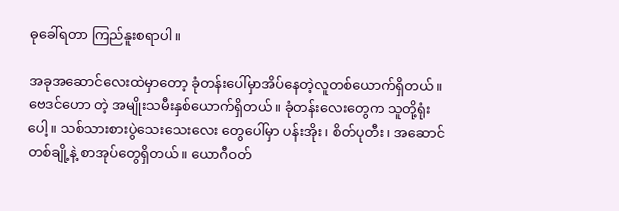ဓုခေါ်ရတာ ကြည်နူးစရာပါ။

အခုအဆောင်လေးထဲမှာတော့ ခုံတန်းပေါ်မှာအိပ်နေတဲ့လူတစ်ယောက်ရှိတယ်။ ဗေဒင်ဟော တဲ့ အမျိုးသမီးနှစ်ယောက်ရှိတယ်။ ခုံတန်းလေးတွေက သူတို့ရုံးပေါ့။ သစ်သားစားပွဲသေးသေးလေး တွေပေါ်မှာ ပန်းအိုး၊ စိတ်ပုတီး၊ အဆောင်တစ်ချို့နဲ့ စာအုပ်တွေရှိတယ်။ ယောဂီဝတ်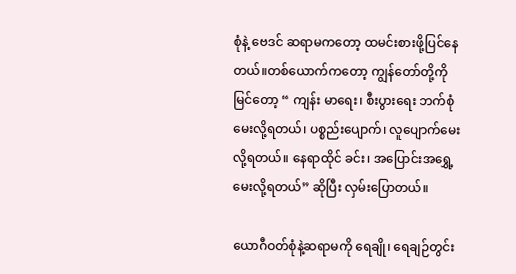စုံနဲ့ ဗေဒင် ဆရာမကတော့ ထမင်းစားဖို့ပြင်နေတယ်။တစ်ယောက်ကတော့ ကျွန်တော်တို့ကိုမြင်တော့ “ ကျန်း မာရေး၊ စီးပွားရေး ဘက်စုံမေးလို့ရတယ်၊ ပစ္စည်းပျောက်၊ လူပျောက်မေးလို့ရတယ်။ နေရာထိုင် ခင်း၊ အပြောင်းအရွှေ့ မေးလို့ရတယ်” ဆိုပြီး လှမ်းပြောတယ်။

ယောဂီဝတ်စုံနဲ့ဆရာမကို ရေချို၊ ရေချဉ်တွင်း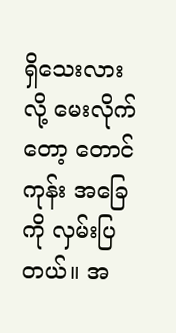ရှိသေးလားလို့ မေးလိုက်တော့ တောင်ကုန်း အခြေ ကို လှမ်းပြတယ်။ အ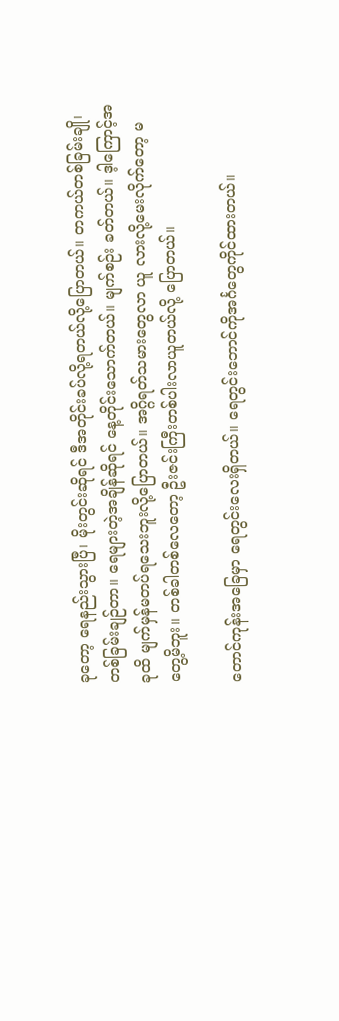ခုတော့ ရေနည်းသွားပြီ၊ မိုးတွင်းဆိုရင် ဒီအတိုင်းခပ်လို့ရတယ်လို့ပြောတယ်။ တကယ်တစ်ခြမ်းချို၊ တစ်ခြမ်းချဉ်တာ။ ရေများတဲ့အချိန်ဆိုရင် နေ့တိုင်းသောက်တယ်။ မျက်စဉ်း ခတ်တယ်။ ဒ့ါကြောင့်အခုထိ မျက်မှန်မတပ်ရသေးဘူးလို့ပြောတယ်။ အဂ္ဂိရတ်သမားတွေလာ ယူ လားလို့မေးလိုက်တော့ မတွေ့မိဘူး။ တစ်ခါတစ်လေတော့ ဦးဇင်းကြီးတစ်ပါးလာယူတယ်လို့ ပြောတယ်။

တောင်ကုန်းအခြေမှာ ရေတွင်းလေးရှိတယ်။ ရေတွင်းဘောင်ကိုအင်္ဂတွေကိုင်ထားတယ်။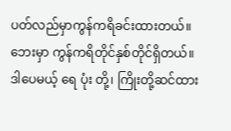ပတ်လည်မှာကွန်ကရိခင်းထားတယ်။ ဘေးမှာ ကွန်ကရိတိုင်နှစ်တိုင်ရှိတယ်။ ဒါပေမယ့် ရေ ပုံး တို့၊ ကြိုးတို့ဆင်ထား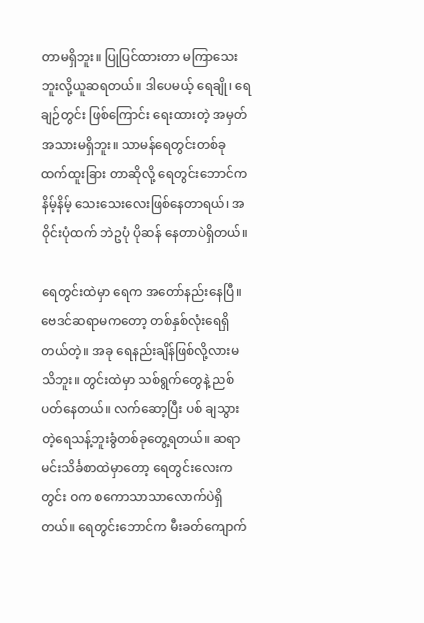တာမရှိဘူး။ ပြုပြင်ထားတာ မကြာသေးဘူးလို့ယူဆရတယ်။ ဒါပေမယ့် ရေချို၊ ရေချဉ်တွင်း ဖြစ်ကြောင်း ရေးထားတဲ့ အမှတ်အသားမရှိဘူး။ သာမန်ရေတွင်းတစ်ခုထက်ထူးခြား တာဆိုလို့ ရေတွင်းဘောင်က နိမ့်နိမ့် သေးသေးလေးဖြစ်နေတာရယ်၊ အဝိုင်းပုံထက် ဘဲဥပုံ ပိုဆန် နေတာပဲရှိတယ်။

ရေတွင်းထဲမှာ ရေက အတော်နည်းနေပြီ။ ဗေဒင်ဆရာမကတော့ တစ်နှစ်လုံးရေရှိတယ်တဲ့။ အခု ရေနည်းချိန်ဖြစ်လို့လားမသိဘူး။ တွင်းထဲမှာ သစ်ရွက်တွေနဲ့ ညစ်ပတ်နေတယ်။ လက်ဆော့ပြီး ပစ် ချသွားတဲ့ရေသန့်ဘူးခွံတစ်ခုတွေ့ရတယ်။ ဆရာမင်းသိင်္ခစာထဲမှာတော့ ရေတွင်းလေးက တွင်း ဝက စကောသာသာလောက်ပဲရှိတယ်။ ရေတွင်းဘောင်က မီးခတ်ကျောက်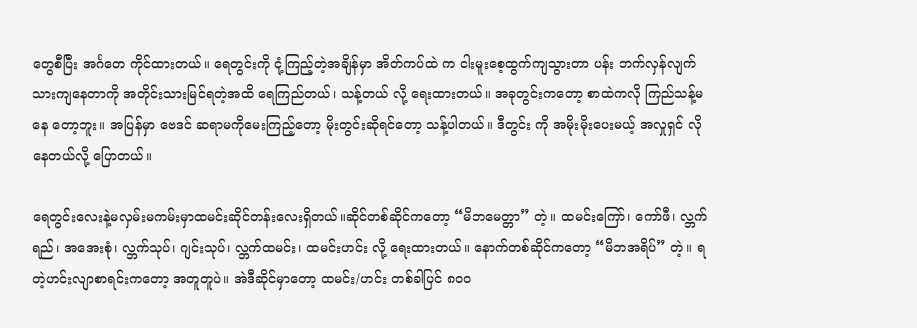တွေစီပြီး အင်္ဂတေ ကိုင်ထားတယ်။ ရေတွင်းကို ငုံ့ကြည့်တဲ့အချိန်မှာ အိတ်ကပ်ထဲ က ငါးမူးစေ့ထွက်ကျသွားတာ ပန်း ဘက်လှန်လျက်သားကျနေတာကို အတိုင်းသားမြင်ရတဲ့အထိ ရေကြည်တယ်၊ သန့်တယ် လို့ ရေးထားတယ်။ အခုတွင်းကတော့ စာထဲကလို ကြည်သန့်မနေ တော့ဘူး။ အပြန်မှာ ဗေဒင် ဆရာမကိုမေးကြည့်တော့ မိုးတွင်းဆိုရင်တော့ သန့်ပါတယ်။ ဒီတွင်း ကို အမိုးမိုးပေးမယ့် အလှုရှင် လိုနေတယ်လို့ ပြောတယ်။

ရေတွင်းလေးနဲ့မလှမ်းမကမ်းမှာထမင်းဆိုင်တန်းလေးရှိတယ်။ဆိုင်တစ်ဆိုင်ကတော့ “မိဘမေတ္တာ” တဲ့။ ထမင်းကြော်၊ ကော်ဖီ၊ လ္ဘက်ရည်၊ အအေးစုံ၊ လ္ဘက်သုပ်၊ ဂျင်းသုပ်၊ လ္ဘက်ထမင်း၊ ထမင်းဟင်း လို့ ရေးထားတယ်။ နောက်တစ်ဆိုင်ကတော့ “မိဘအရိပ်” တဲ့။ ရတဲ့ဟင်းလျာစာရင်းကတော့ အတူတူပဲ။ အဲဒီဆိုင်မှာတော့ ထမင်း/ဟင်း တစ်ခါပြင် ၈၀၀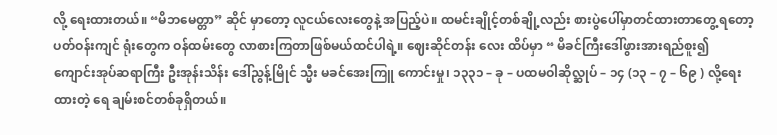လို့ ရေးထားတယ်။ “မိဘမေတ္တာ” ဆိုင် မှာတော့ လူငယ်လေးတွေနဲ့ အပြည့်ပဲ။ ထမင်းချိုင့်တစ်ချို့လည်း စားပွဲပေါ်မှာတင်ထားတာတွေ့ ရတော့ ပတ်ဝန်းကျင် ရုံးတွေက ဝန်ထမ်းတွေ လာစားကြတာဖြစ်မယ်ထင်ပါရဲ့။ ဈေးဆိုင်တန်း လေး ထိပ်မှာ “ မိခင်ကြီးဒေါ်ဖွားအားရည်စူး၍ ကျောင်းအုပ်ဆရာကြီး ဦးအုန်းသိန်း ဒေါ်ညွန့်မြိုင် သ္မီး မခင်အေးကြူ ကောင်းမှု၊ ၁၃၃၁ – ခု – ပထမဝါဆိုလ္ဆုပ် – ၁၄ (၁၃ – ၇ – ၆၉ ) လို့ရေးထားတဲ့ ရေ ချမ်းစင်တစ်ခုရှိတယ်။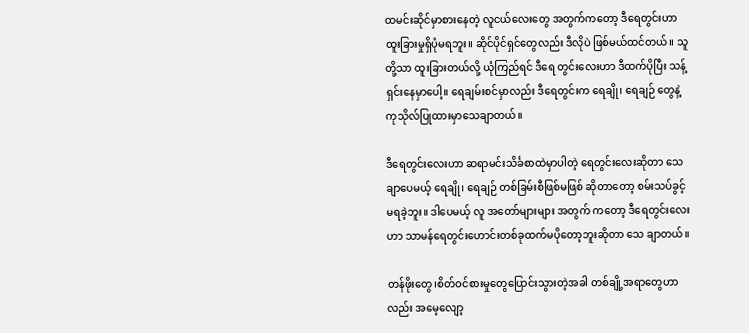ထမင်းဆိုင်မှာစားနေတဲ့ လူငယ်လေးတွေ အတွက်ကတော့ ဒီရေတွင်းဟာ ထူးခြားမှုရှိပုံမရဘူး။ ဆိုင်ပိုင်ရှင်တွေလည်း ဒီလိုပဲ ဖြစ်မယ်ထင်တယ်။ သူတို့သာ ထူးခြားတယ်လို့ ယုံကြည်ရင် ဒီရေ တွင်းလေးဟာ ဒီထက်ပိုပြီး သန့်ရှင်းနေမှာပေါ့။ ရေချမ်းစင်မှာလည်း ဒီရေတွင်းက ရေချို၊ ရေချဉ် တွေနဲ့ ကုသိုလ်ပြုထားမှာသေချာတယ်။

ဒီရေတွင်းလေးဟာ ဆရာမင်းသိင်္ခစာထဲမှာပါတဲ့ ရေတွင်းလေးဆိုတာ သေချာပေမယ့် ရေချို၊ ရေချဉ် တစ်ခြမ်းစီဖြစ်မဖြစ် ဆိုတာတော့ စမ်းသပ်ခွင့်မရခဲ့ဘူး။ ဒါပေမယ့် လူ အတော်များများ အတွက် ကတော့ ဒီရေတွင်းလေးဟာ သာမန်ရေတွင်းဟောင်းတစ်ခုထက်မပိုတော့ဘူးဆိုတာ သေ ချာတယ်။

တန်ဖိုးတွေ၊စိတ်ဝင်စားမှုတွေပြောင်းသွားတဲ့အခါ တစ်ချို့အရာတွေဟာလည်း အမေ့လျော့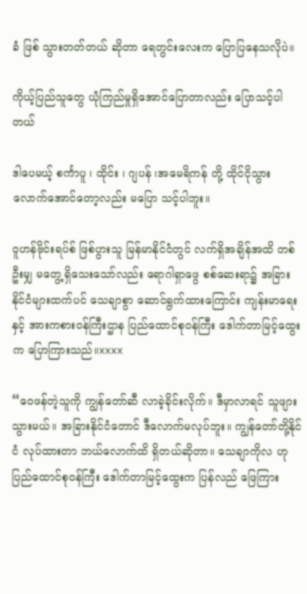ခံ ဖြစ် သွားတတ်တယ် ဆိုတာ ရေတွင်းလေးက ပြောပြနေသလိုပဲ။

ကိုယ့်ပြည်သူတွေ ယုံကြည်မှုရှိအောင်ပြောတာလည်း ပြောသင့်ပါတယ်

ဒါပေမယ့် စင်္ကာပူ ၊ ထိုင်း ၊ ဂျပန် ၊အမေရိကန် တို့ ထိုင်ငိုသွားလောက်အောင်တော့လည်း မပြော သင့်ပါဘူး။

ဝူဟန်ဗိုင်းရပ်စ် ဖြစ်ပွားသူ မြန်မာနိုင်ငံတွင် လက်ရှိအချိန်အထိ တစ်ဦးမျှ မတွေ့ရှိသေးသော်လည်း ရောဂါရှာဖွေ စစ်ဆေးရာ၌ အခြားနိုင်ငံများထက်ပင် သေချာစွာ ဆောင်ရွက်ထားကြောင်း ကျန်းမာရေးနှင့် အားကစားဝန်ကြီးဌာန ပြည်ထောင်စုဝန်ကြီး ဒေါက်တာမြင့်ထွေးက ပြောကြားသည်။xxxx

“ဝေဖန်တဲ့သူကို ကျွန်တော်ဆီ လာခဲ့ခိုင်းလိုက်။ ဒီမှာလာရင် သူဖျားသွားမယ်။ အခြားနိုင်ငံတောင် ဒီလောက်မလုပ်ဘူး။ ကျွန်တော်တို့နိုင်ငံ လုပ်ထားတာ ဘယ်လောက်ထိ ရှိတယ်ဆိုတာ။ သေချာကိုလ ဟု ပြည်ထောင်စုဝန်ကြီး ဒေါက်တာမြင့်ထွေးက ပြန်လည် ဖြေကြား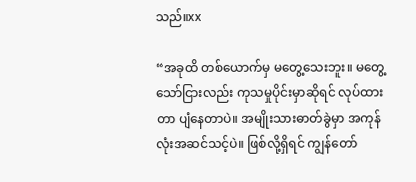သည်။xx

“အခုထိ တစ်ယောက်မှ မတွေ့သေးဘူး။ မတွေ့သော်ငြားလည်း ကုသမှုပိုင်းမှာဆိုရင် လုပ်ထားတာ ပျံနေတာပဲ။ အမျိုးသားဓာတ်ခွဲမှာ အကုန်လုံးအဆင်သင့်ပဲ။ ဖြစ်လို့ရှိရင် ကျွန်တော်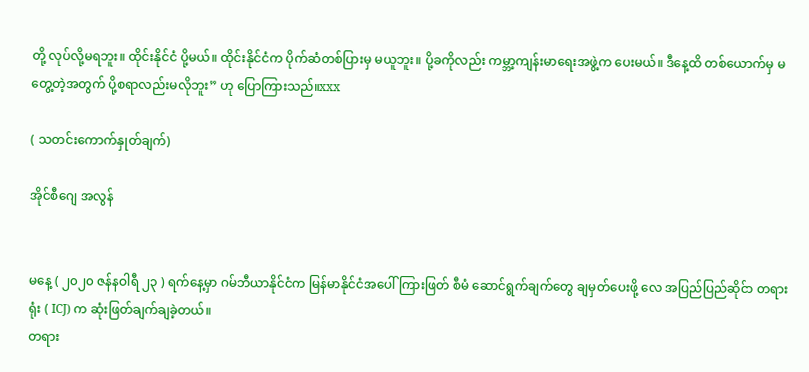တို့ လုပ်လို့မရဘူး။ ထိုင်းနိုင်ငံ ပို့မယ်။ ထိုင်းနိုင်ငံက ပိုက်ဆံတစ်ပြားမှ မယူဘူး။ ပို့ခကိုလည်း ကမ္ဘာ့ကျန်းမာရေးအဖွဲ့က ပေးမယ်။ ဒီနေ့ထိ တစ်ယောက်မှ မတွေ့တဲ့အတွက် ပို့စရာလည်းမလိုဘူး” ဟု ပြောကြားသည်။xxx

( သတင်းကောက်နှုတ်ချက်)

အိုင်စီဂျေ အလွန်


မနေ့ ( ၂၀၂၀ ဇန်နဝါရီ ၂၃ ) ရက်နေ့မှာ ဂမ်ဘီယာနိုင်ငံက မြန်မာနိုင်ငံအပေါ် ကြားဖြတ် စီမံ ဆောင်ရွက်ချက်တွေ ချမှတ်ပေးဖို့ လေ အပြည်ပြည်ဆိုင်ာ တရားရုံး ( ICJ) က ဆုံးဖြတ်ချက်ချခဲ့တယ်။
တရား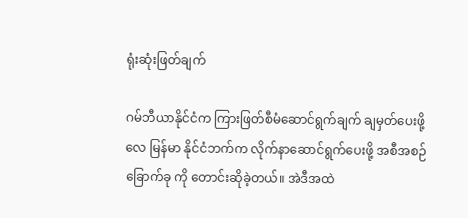ရုံးဆုံးဖြတ်ချက်

ဂမ်ဘီယာနိုင်ငံက ကြားဖြတ်စီမံဆောင်ရွက်ချက် ချမှတ်ပေးဖို့ လေ မြန်မာ နိုင်ငံဘက်က လိုက်နာဆောင်ရွက်ပေးဖို့ အစီအစဉ်ခြောက်ခု ကို တောင်းဆိုခဲ့တယ်။ အဲဒီအထဲ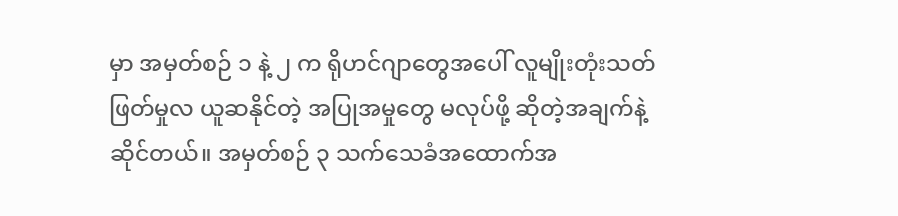မှာ အမှတ်စဉ် ၁ နဲ့ ၂ က ရိုဟင်ဂျာတွေအပေါ် လူမျိုးတုံးသတ်ဖြတ်မှုလ ယူဆနိုင်တဲ့ အပြုအမှုတွေ မလုပ်ဖို့ ဆိုတဲ့အချက်နဲ့ဆိုင်တယ်။ အမှတ်စဉ် ၃ သက်သေခံအထောက်အ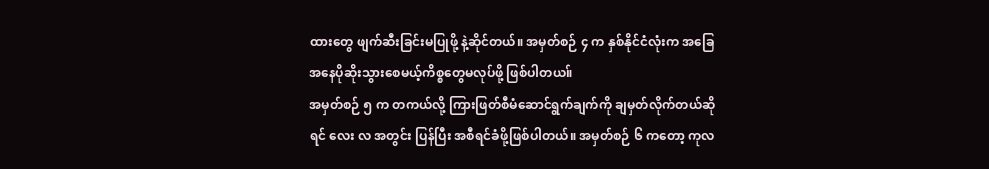ထားတွေ ဖျက်ဆီးခြင်းမပြုဖို့ နဲ့ဆိုင်တယ်။ အမှတ်စဉ် ၄ က နှစ်နိုင်ငံလုံးက အခြေအနေပိုဆိုးသွားစေမယ့်ကိစ္စတွေမလုပ်ဖို့ ဖြစ်ပါတယ။်
အမှတ်စဉ် ၅ က တကယ်လို့ ကြားဖြတ်စီမံဆောင်ရွက်ချက်ကို ချမှတ်လိုက်တယ်ဆိုရင် လေး လ အတွင်း ပြန်ပြီး အစီရင်ခံဖို့ဖြစ်ပါတယ်။ အမှတ်စဉ် ၆ ကတော့ ကုလ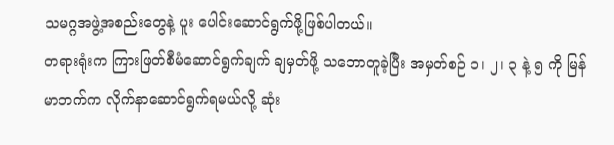သမဂ္ဂအဖွဲ့အစည်းတွေနဲ့ ပူး ပေါင်းဆောင်ရွက်ဖို့ဖြစ်ပါတယ်။
တရားရုံးက ကြားဖြတ်စီမံဆောင်ရွက်ချက် ချမှတ်ဖို့ သဘောတူခဲ့ပြီး အမှတ်စဉ် ၁၊ ၂၊ ၃ နဲ့ ၅ ကို မြန်မာဘက်က လိုက်နာဆောင်ရွက်ရမယ်လို့ ဆုံး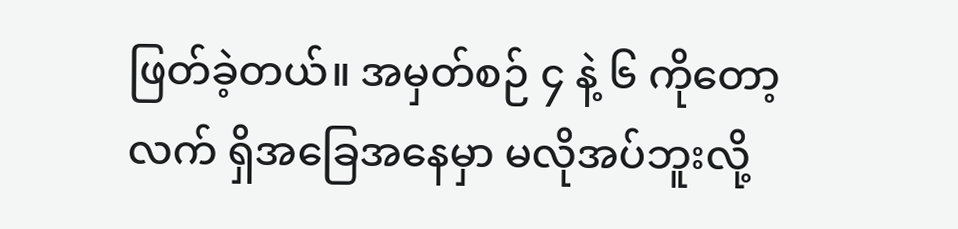ဖြတ်ခဲ့တယ်။ အမှတ်စဉ် ၄ နဲ့ ၆ ကိုတော့ လက် ရှိအခြေအနေမှာ မလိုအပ်ဘူးလို့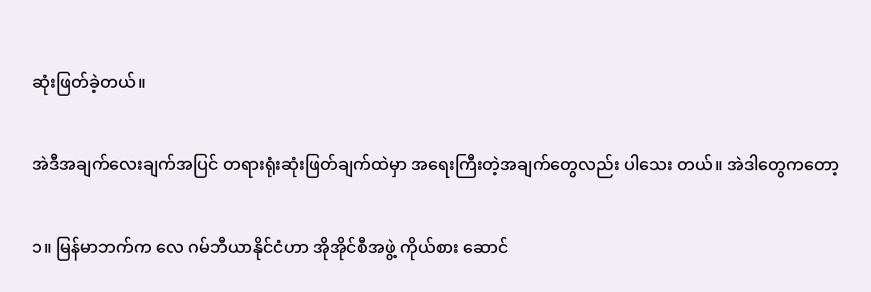ဆုံးဖြတ်ခဲ့တယ်။

အဲဒီအချက်လေးချက်အပြင် တရားရုံးဆုံးဖြတ်ချက်ထဲမှာ အရေးကြီးတဲ့အချက်တွေလည်း ပါသေး တယ်။ အဲဒါတွေကတော့

၁။ မြန်မာဘက်က လေ ဂမ်ဘီယာနိုင်ငံဟာ အိုအိုင်စီအဖွဲ့ ကိုယ်စား ဆောင်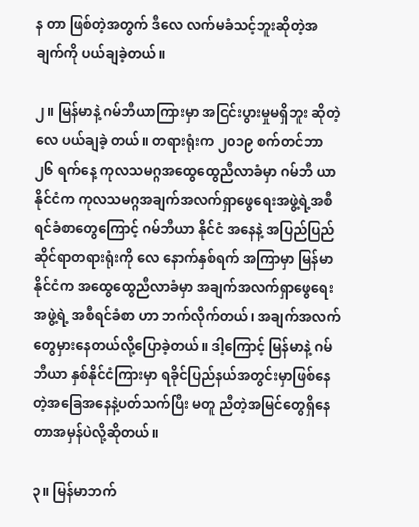န တာ ဖြစ်တဲ့အတွက် ဒီလေ လက်မခံသင့်ဘူးဆိုတဲ့အချက်ကို ပယ်ချခဲ့တယ်။

၂။ မြန်မာနဲ့ ဂမ်ဘီယာကြားမှာ အငြင်းပွားမှုမရှိဘူး ဆိုတဲ့ လေ ပယ်ချခဲ့ တယ်။ တရားရုံးက ၂၀၁၉ စက်တင်ဘာ ၂၆ ရက်နေ့ ကုလသမဂ္ဂအထွေထွေညီလာခံမှာ ဂမ်ဘီ ယာနိုင်ငံက ကုလသမဂ္ဂအချက်အလက်ရှာဖွေရေးအဖွဲ့ရဲ့အစီရင်ခံစာတွေကြောင့် ဂမ်ဘီယာ နိုင်ငံ အနေနဲ့ အပြည်ပြည်ဆိုင်ရာတရားရုံးကို လေ နောက်နှစ်ရက် အကြာမှာ မြန်မာနိုင်ငံက အထွေထွေညီလာခံမှာ အချက်အလက်ရှာဖွေရေးအဖွဲ့ရဲ့ အစီရင်ခံစာ ဟာ ဘက်လိုက်တယ်၊ အချက်အလက်တွေမှားနေတယ်လို့ပြောခဲ့တယ်။ ဒါ့ကြောင့် မြန်မာနဲ့ ဂမ်ဘီယာ နှစ်နိုင်ငံကြားမှာ ရခိုင်ပြည်နယ်အတွင်းမှာဖြစ်နေတဲ့အခြေအနေနဲ့ပတ်သက်ပြီး မတူ ညီတဲ့အမြင်တွေရှိနေတာအမှန်ပဲလို့ဆိုတယ်။

၃။ မြန်မာဘက်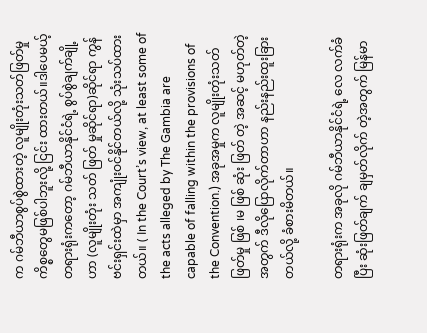က ဂမ်ဘီယာစွပ်စွဲထားတဲ့ လူမျိုးတုံးသတ်ဖြတ်မှုကိစ္စတွေမဖြစ်ပါဘူးလို့ ငြင်း ထားတယ်။ဒါပေမယ့်တရားရုံးကတော့ ဂမ်ဘီယာနိုင်ငံရဲ့ စွပ်စွဲချက်ချို့ဟာ (လူမျိုးတုံး သတ် ဖြတ် မှုဆိုင်ရာ)ဆိုင်ရာ ကွန်ဗင်းရှင်းထဲမှာ အကျုံးဝင်နိုင်တယ်လို့ သုံးသပ်ထားတယ်။ ( In the Court’s view, at least some of the acts alleged by The Gambia are capable of falling within the provisions of the Convention.) အခုအမှုက လူမျိုးတုံးသတ်ဖြတ်မှု ဖြစ် ၊မ ဖြစ် ဆုံး ဖြတ် တဲ့ အဆင့် မဟုတ်တဲ့အတွက် ဒီလိုပြောလိုက်တာဟာ နည်းနည်းထူးခြားတယ်လို့ ခံစားမိတယ်။

တရားရုံးက အခုလို ဂမ်ဘီယာနိုင်ငံရဲ့ လေ လက်ခံပြီး ဆုံးဖြတ်ချက် ချမှတ်လိုက် တဲ့အတွက် မြန်မာ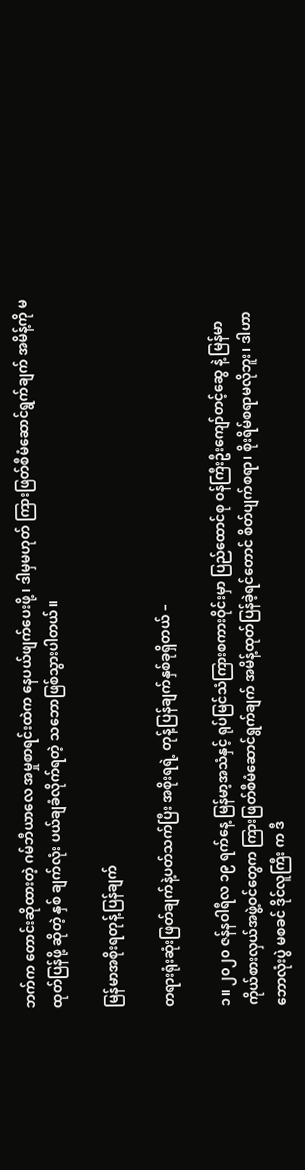ဘက်က တောင်းဆိုထားတဲ့ ဂမ်ဘီယာလေ အမှုစာရင်းထဲက နေပယ်ဖျက်ပေးဖို့ ၊ ဒါမှမဟုတ် ကြားဖြတ်စီမံဆောင်ရွက်ချက် အမိန့်ကို မထုတ်ပြန်ဖို့ ဆိုတဲ့ နှစ် ချက်လုံး ပယ်ချခံလိုက်ရတဲ့ သဘောဖြစ်သွားပါတယ်။

မြန်မာအစိုးရတုန့်ပြန်ချက်

တရားရုံးဆုံးဖြတ်ချက်နဲ့ပတ်သက်ပြီး အစိုးရရဲ့ တုန့်ပြန်ချက်နှစ်ခုရှိတယ် –

၁။ ၂၀၂၀ ဇန်နဝါရီလ ၁၉ ရက်နေ့ မြန်မာ့အသံနှင့် ရုပ်မြင်သံကြားစကားဝိုင်းမှာ ပြည်ထောင်စု ဝန်ကြီးဦးကျော်တင့်ဆွေ နဲ့ မြန်မာကိုယ်စားလှယ်အဖွဲ့ဝင်တွေက ကြားဖြတ်စီမံဆောင်ရွက်ချက် အမိန့်ထုတ်ပြန်ခဲ့ရင်တောင် စိတ်ပျက်စရာ၊ စိုးရိမ်စရာမလိုဘူး၊ ဒါဟာ ဘောလုံးပွဲ မစခင် ဒိုင်လူကြီး က ဒီ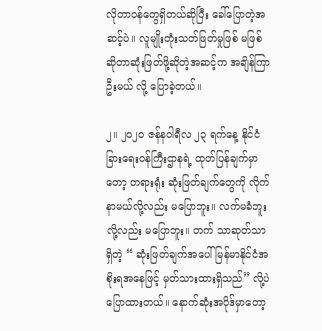လိုတာဝန်တွေရှိတယ်ဆိုပြီး ခေါ်ပြောတဲ့အဆင့်ပဲ။ လူမျိုးတုံးသတ်ဖြတ်မှုဖြစ် မဖြစ်ဆိုတာဆုံးဖြတ်ဖို့ဆိုတဲ့အဆင့်က အချိန်ကြာဦးမယ် လို့ ပြောခဲ့တယ်။

၂။ ၂၀၂၀ ဇန်နဝါရီလ ၂၃ ရက်နေ့ နိုင်ငံခြားရေးဝန်ကြီးဌာနရဲ့ ထုတ်ပြန်ချက်မှာတော့ တရားရုံး ဆုံးဖြတ်ချက်တွေကို လိုက်နာမယ်လို့လည်း မပြောဘူး။ လက်မခံဘူးလို့လည်း မပြောဘူး။ တက် သာဆုတ်သာ ရှိတဲ့ “ ဆုံးဖြတ်ချက်အပေါ် မြန်မာနိုင်ငံအစိုးရအနေဖြင့် မှတ်သားထားရှိသည်” လို့ပဲ ပြောထားတယ်။ နောက်ဆုံးအပိုဒ်မှာတော့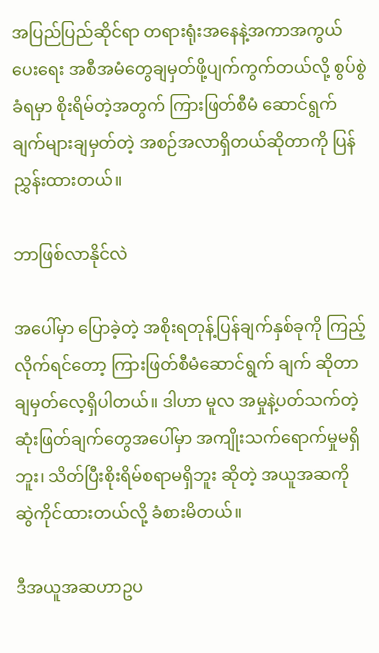အပြည်ပြည်ဆိုင်ရာ တရားရုံးအနေနဲ့အကာအကွယ် ပေးရေး အစီအမံတွေချမှတ်ဖို့ပျက်ကွက်တယ်လို့ စွပ်စွဲခံရမှာ စိုးရိမ်တဲ့အတွက် ကြားဖြတ်စီမံ ဆောင်ရွက်ချက်များချမှတ်တဲ့ အစဉ်အလာရှိတယ်ဆိုတာကို ပြန်ညွှန်းထားတယ်။

ဘာဖြစ်လာနိုင်လဲ

အပေါ်မှာ ပြောခဲ့တဲ့ အစိုးရတုန့်ပြန်ချက်နှစ်ခုကို ကြည့်လိုက်ရင်တော့ ကြားဖြတ်စီမံဆောင်ရွက် ချက် ဆိုတာ ချမှတ်လေ့ရှိပါတယ်။ ဒါဟာ မူလ အမှုနဲ့ပတ်သက်တဲ့ ဆုံးဖြတ်ချက်တွေအပေါ်မှာ အကျိုးသက်ရောက်မှုမရှိဘူး၊ သိတ်ပြီးစိုးရိမ်စရာမရှိဘူး ဆိုတဲ့ အယူအဆကို ဆွဲကိုင်ထားတယ်လို့ ခံစားမိတယ်။

ဒီအယူအဆဟာဥပ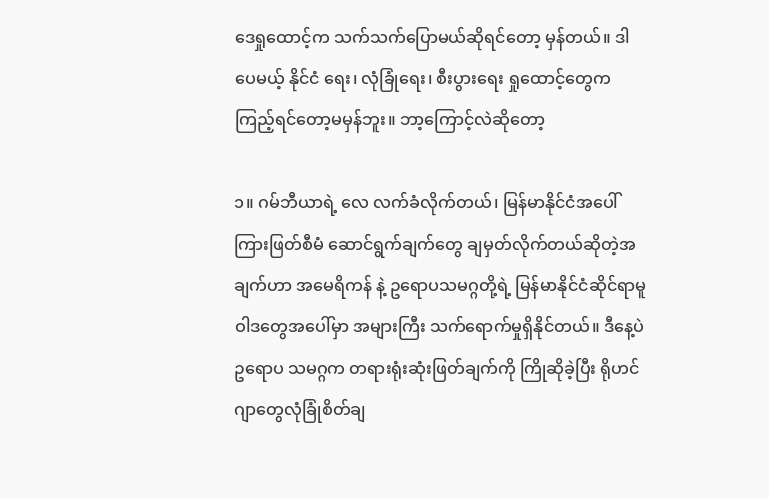ဒေရှုထောင့်က သက်သက်ပြောမယ်ဆိုရင်တော့ မှန်တယ်။ ဒါပေမယ့် နိုင်ငံ ရေး၊ လုံခြုံရေး၊ စီးပွားရေး ရှုထောင့်တွေက ကြည့်ရင်တော့မမှန်ဘူး။ ဘာ့ကြောင့်လဲဆိုတော့

၁။ ဂမ်ဘီယာရဲ့ လေ လက်ခံလိုက်တယ်၊ မြန်မာနိုင်ငံအပေါ် ကြားဖြတ်စီမံ ဆောင်ရွက်ချက်တွေ ချမှတ်လိုက်တယ်ဆိုတဲ့အချက်ဟာ အမေရိကန် နဲ့ ဥရောပသမဂ္ဂတို့ရဲ့ မြန်မာနိုင်ငံဆိုင်ရာမူဝါဒတွေအပေါ်မှာ အများကြီး သက်ရောက်မှုရှိနိုင်တယ်။ ဒီနေ့ပဲ ဥရောပ သမဂ္ဂက တရားရုံးဆုံးဖြတ်ချက်ကို ကြိုဆိုခဲ့ပြီး ရိုဟင်ဂျာတွေလုံခြုံစိတ်ချ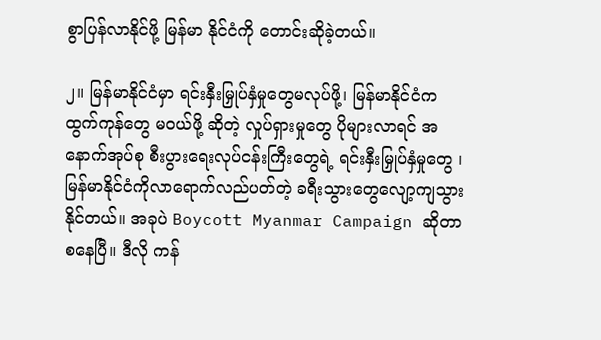စွာပြန်လာနိုင်ဖို့ မြန်မာ နိုင်ငံကို တောင်းဆိုခဲ့တယ်။

၂။ မြန်မာနိုင်ငံမှာ ရင်းနှီးမြှုပ်နှံမှုတွေမလုပ်ဖို့၊ မြန်မာနိုင်ငံက ထွက်ကုန်တွေ မဝယ်ဖို့ ဆိုတဲ့ လှုပ်ရှားမှုတွေ ပိုများလာရင် အနောက်အုပ်စု စီးပွားရေးလုပ်ငန်းကြီးတွေရဲ့ ရင်းနှီးမြှုပ်နှံမှုတွေ ၊ မြန်မာနိုင်ငံကိုလာရောက်လည်ပတ်တဲ့ ခရီးသွားတွေလျော့ကျသွားနိုင်တယ်။ အခုပဲ Boycott Myanmar Campaign ဆိုတာစနေပြီ။ ဒီလို ကန်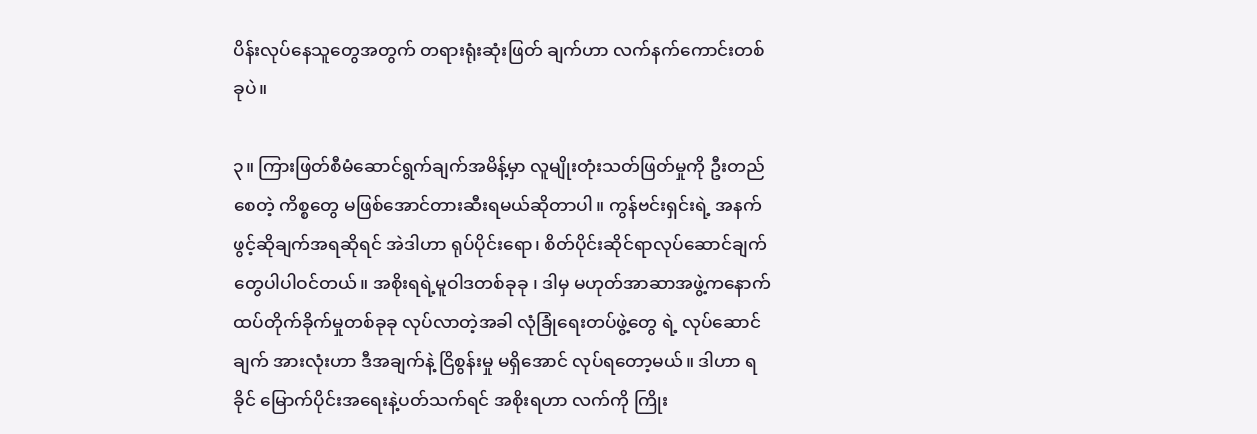ပိန်းလုပ်နေသူတွေအတွက် တရားရုံးဆုံးဖြတ် ချက်ဟာ လက်နက်ကောင်းတစ်ခုပဲ။

၃။ ကြားဖြတ်စီမံဆောင်ရွက်ချက်အမိန့်မှာ လူမျိုးတုံးသတ်ဖြတ်မှုကို ဦးတည်စေတဲ့ ကိစ္စတွေ မဖြစ်အောင်တားဆီးရမယ်ဆိုတာပါ။ ကွန်ဗင်းရှင်းရဲ့ အနက်ဖွင့်ဆိုချက်အရဆိုရင် အဲဒါဟာ ရုပ်ပိုင်းရော၊ စိတ်ပိုင်းဆိုင်ရာလုပ်ဆောင်ချက်တွေပါပါဝင်တယ်။ အစိုးရရဲ့မူဝါဒတစ်ခုခု ၊ ဒါမှ မဟုတ်အာဆာအဖွဲ့ကနောက်ထပ်တိုက်ခိုက်မှုတစ်ခုခု လုပ်လာတဲ့အခါ လုံခြုံရေးတပ်ဖွဲ့တွေ ရဲ့ လုပ်ဆောင်ချက် အားလုံးဟာ ဒီအချက်နဲ့ ငြိစွန်းမှု မရှိအောင် လုပ်ရတော့မယ်။ ဒါဟာ ရခိုင် မြောက်ပိုင်းအရေးနဲ့ပတ်သက်ရင် အစိုးရဟာ လက်ကို ကြိုး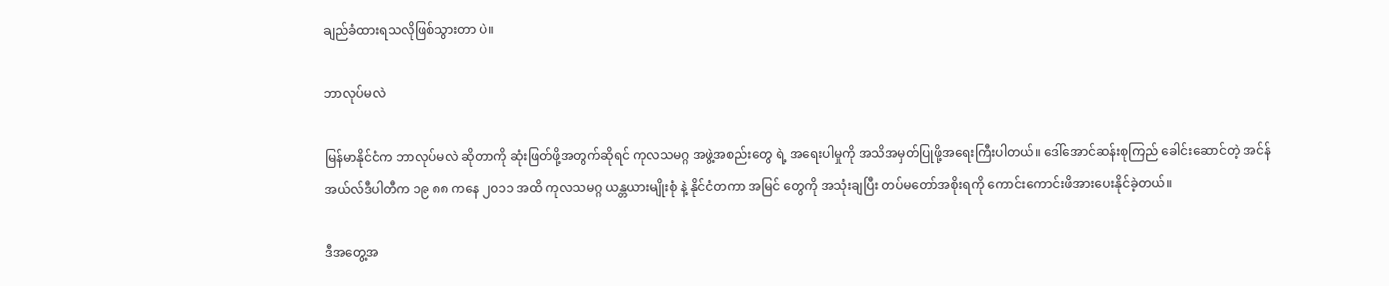ချည်ခံထားရသလိုဖြစ်သွားတာ ပဲ။

ဘာလုပ်မလဲ

မြန်မာနိုင်ငံက ဘာလုပ်မလဲ ဆိုတာကို ဆုံးဖြတ်ဖို့အတွက်ဆိုရင် ကုလသမဂ္ဂ အဖွဲ့အစည်းတွေ ရဲ့ အရေးပါမှုကို အသိအမှတ်ပြုဖို့အရေးကြီးပါတယ်။ ဒေါ်အောင်ဆန်းစုကြည် ခေါင်းဆောင်တဲ့ အင်န် အယ်လ်ဒီပါတီက ၁၉ ၈၈ ကနေ ၂၀၁၁ အထိ ကုလသမဂ္ဂ ယန္တယားမျိုးစုံ နဲ့ နိုင်ငံတကာ အမြင် တွေကို အသုံးချပြီး တပ်မတော်အစိုးရကို ကောင်းကောင်းဖိအားပေးနိုင်ခဲ့တယ်။

ဒီအတွေ့အ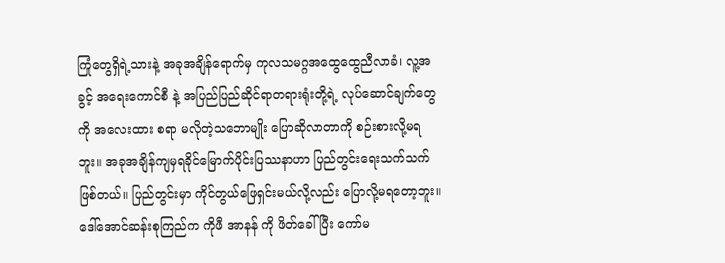ကြုံတွေရှိရဲ့သားနဲ့ အခုအချိန်ရောက်မှ ကုလသမဂ္ဂအထွေထွေညီလာခံ၊ လူ့အခွင့် အရေးကောင်စီ နဲ့ အပြည်ပြည်ဆိုင်ရာတရားရုံးတို့ရဲ့ လုပ်ဆောင်ချက်တွေကို အလေးထား စရာ မလိုတဲ့သဘောမျိုး ပြောဆိုလာတာကို စဉ်းစားလို့မရဘူး။ အခုအချိန်ကျမှရခိုင်မြောက်ပိုင်းပြဿနာဟာ ပြည်တွင်းရေးသက်သက်ဖြစ်တယ်။ ပြည်တွင်းမှာ ကိုင်တွယ်ဖြေရှင်းမယ်လို့လည်း ပြောလို့မရတော့ဘူး။ ဒေါ်အောင်ဆန်းစုကြည်က ကိုဖီ အာနန် ကို ဖိတ်ခေါ်ပြီး ကော်မ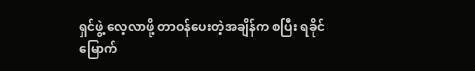ရှင်ဖွဲ့ လေ့လာဖို့ တာဝန်ပေးတဲ့အချိန်က စပြီး ရခိုင်မြောက်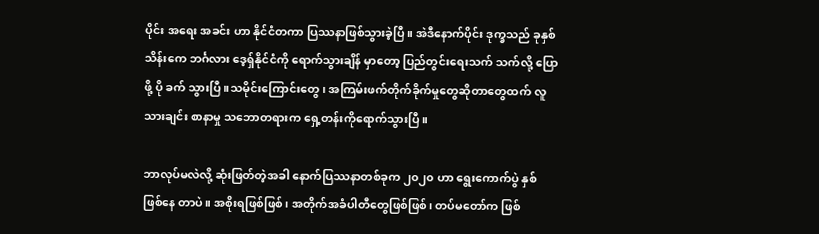ပိုင်း အရေး အခင်း ဟာ နိုင်ငံတကာ ပြဿနာဖြစ်သွားခဲ့ပြီ။ အဲဒီနောက်ပိုင်း ဒုက္ခသည် ခုနှစ်သိန်းကေ ဘင်္ဂလား ဒေ့ရ်ှနိုင်ငံကို ရောက်သွားချိန် မှာတော့ ပြည်တွင်းရေးသက် သက်လို့ ပြောဖို့ ပို ခက် သွားပြီ။သမိုင်းကြောင်းတွေ၊ အကြမ်းဖက်တိုက်ခိုက်မှုတွေဆိုတာတွေထက် လူသားချင်း စာနာမှု သဘောတရားက ရှေ့တန်းကိုရောက်သွားပြီ။

ဘာလုပ်မလဲလို့ ဆုံးဖြတ်တဲ့အခါ နောက်ပြဿနာတစ်ခုက ၂၀၂၀ ဟာ ရွေးကောက်ပွဲ နှစ် ဖြစ်နေ တာပဲ။ အစိုးရဖြစ်ဖြစ်၊ အတိုက်အခံပါတီတွေဖြစ်ဖြစ်၊ တပ်မတော်က ဖြစ်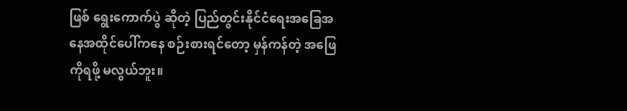ဖြစ် ရွေးကောက်ပွဲ ဆိုတဲ့ ပြည်တွင်းနိုင်ငံရေးအခြေအနေအထိုင်ပေါ်ကနေ စဉ်းစားရင်တော့ မှန်ကန်တဲ့ အဖြေကိုရဖို့ မလွယ်ဘူး။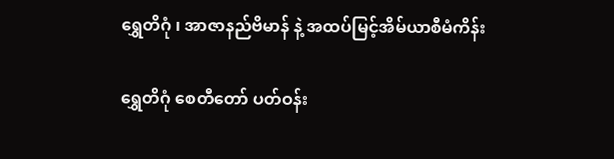ရွှေတိဂုံ ၊ အာဇာနည်ဗိမာန် နဲ့ အထပ်မြင့်အိမ်ယာစီမံကိန်း

ရွှေတိဂုံ စေတီတော် ပတ်ဝန်း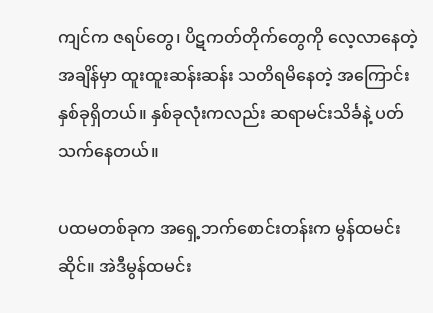ကျင်က ဇရပ်တွေ၊ ပိဋကတ်တိုက်တွေကို လေ့လာနေတဲ့ အချိန်မှာ ထူးထူးဆန်းဆန်း သတိရမိနေတဲ့ အကြောင်းနှစ်ခုရှိတယ်။ နှစ်ခုလုံးကလည်း ဆရာမင်းသိင်္ခနဲ့ ပတ်သက်နေတယ်။

ပထမတစ်ခုက အရှေ့ဘက်စောင်းတန်းက မွန်ထမင်းဆိုင်။ အဲဒီမွန်ထမင်း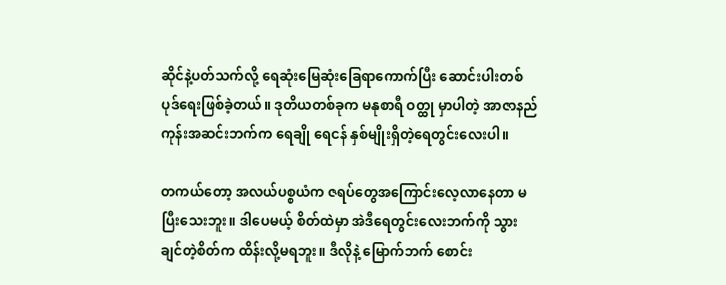ဆိုင်နဲ့ပတ်သက်လို့ ရေဆုံးမြေဆုံးခြေရာကောက်ပြီး ဆောင်းပါးတစ်ပုဒ်ရေးဖြစ်ခဲ့တယ်။ ဒုတိယတစ်ခုက မနုစာရီ ဝတ္ထု မှာပါတဲ့ အာဇာနည်ကုန်းအဆင်းဘက်က ရေချို ရေငန် နှစ်မျိုးရှိတဲ့ရေတွင်းလေးပါ။

တကယ်တော့ အလယ်ပစ္စယံက ဇရပ်တွေအကြောင်းလေ့လာနေတာ မပြီးသေးဘူး။ ဒါပေမယ့် စိတ်ထဲမှာ အဲဒီရေတွင်းလေးဘက်ကို သွားချင်တဲ့စိတ်က ထိန်းလို့မရဘူး။ ဒီလိုနဲ့ မြောက်ဘက် စောင်း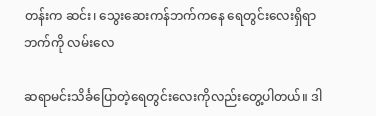တန်းက ဆင်း၊ သွေးဆေးကန်ဘက်ကနေ ရေတွင်းလေးရှိရာဘက်ကို လမ်းလေ

ဆရာမင်းသိင်္ခပြောတဲ့ရေတွင်းလေးကိုလည်းတွေ့ပါတယ်။ ဒါ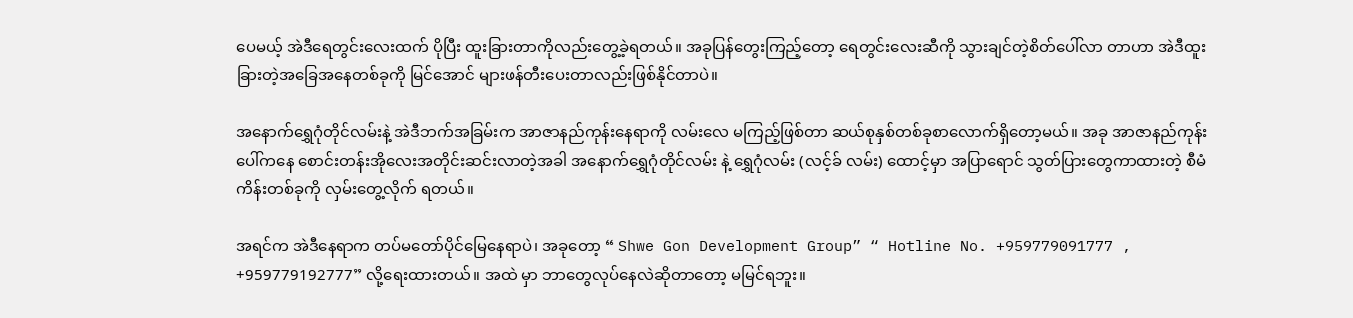ပေမယ့် အဲဒီရေတွင်းလေးထက် ပိုပြီး ထူးခြားတာကိုလည်းတွေ့ခဲ့ရတယ်။ အခုပြန်တွေးကြည့်တော့ ရေတွင်းလေးဆီကို သွားချင်တဲ့စိတ်ပေါ်လာ တာဟာ အဲဒီထူးခြားတဲ့အခြေအနေတစ်ခုကို မြင်အောင် များဖန်တီးပေးတာလည်းဖြစ်နိုင်တာပဲ။

အနောက်ရွှေဂုံတိုင်လမ်းနဲ့ အဲဒီဘက်အခြမ်းက အာဇာနည်ကုန်းနေရာကို လမ်းလေ မကြည့်ဖြစ်တာ ဆယ်စုနှစ်တစ်ခုစာလောက်ရှိတော့မယ်။ အခု အာဇာနည်ကုန်းပေါ်ကနေ စောင်းတန်းအိုလေးအတိုင်းဆင်းလာတဲ့အခါ အနောက်ရွှေဂုံတိုင်လမ်း နဲ့ ရွှေဂုံလမ်း (လင့်ခ် လမ်း) ထောင့်မှာ အပြာရောင် သွတ်ပြားတွေကာထားတဲ့ စီမံကိန်းတစ်ခုကို လှမ်းတွေ့လိုက် ရတယ်။

အရင်က အဲဒီနေရာက တပ်မတော်ပိုင်မြေနေရာပဲ၊ အခုတော့ “ Shwe Gon Development Group” “ Hotline No. +959779091777 , +959779192777” လို့ရေးထားတယ်။ အထဲ မှာ ဘာတွေလုပ်နေလဲဆိုတာတော့ မမြင်ရဘူး။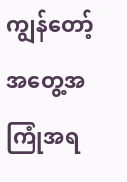ကျွန်တော့်အတွေ့အကြုံအရ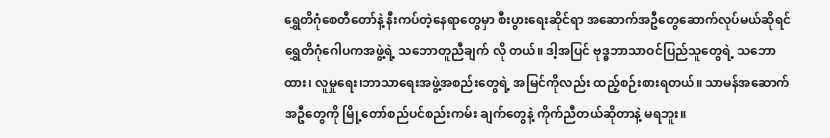ရွှေတိဂုံစေတီတော်နဲ့ နီးကပ်တဲ့နေရာတွေမှာ စီးပွားရေးဆိုင်ရာ အဆောက်အဦတွေဆောက်လုပ်မယ်ဆိုရင် ရွှေတိဂုံဂေါပကအဖွဲ့ရဲ့ သဘောတူညီချက် လို တယ်။ ဒါ့အပြင် ဗုဒ္ဓဘာသာဝင်ပြည်သူတွေရဲ့ သဘောထား၊ လူမှုရေး၊ဘာသာရေးအဖွဲ့အစည်းတွေရဲ့ အမြင်ကိုလည်း ထည့်စဉ်းစားရတယ်။ သာမန်အဆောက်အဦတွေကို မြို့တော်စည်ပင်စည်းကမ်း ချက်တွေနဲ့ ကိုက်ညီတယ်ဆိုတာနဲ့ မရဘူး။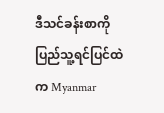ဒီသင်ခန်းစာကို ပြည်သူ့ရင်ပြင်ထဲက Myanmar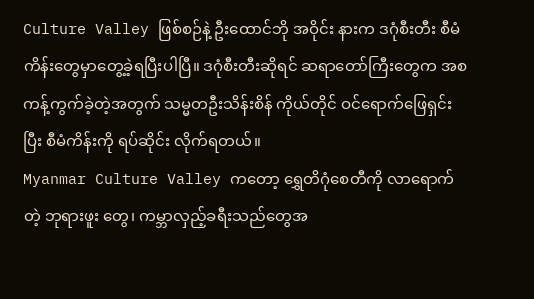Culture Valley ဖြစ်စဉ်နဲ့ ဦးထောင်ဘို အဝိုင်း နားက ဒဂုံစီးတီး စီမံကိန်းတွေမှာတွေ့ခဲ့ရပြီးပါပြီ။ ဒဂုံစီးတီးဆိုရင် ဆရာတော်ကြီးတွေက အစ ကန့်ကွက်ခဲ့တဲ့အတွက် သမ္မတဦးသိန်းစိန် ကိုယ်တိုင် ဝင်ရောက်ဖြေရှင်းပြီး စီမံကိန်းကို ရပ်ဆိုင်း လိုက်ရတယ်။
Myanmar Culture Valley ကတော့ ရွှေတိဂုံစေတီကို လာရောက်တဲ့ ဘုရားဖူး တွေ၊ ကမ္ဘာလှည့်ခရီးသည်တွေအ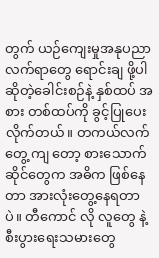တွက် ယဉ်ကျေးမှုအနုပညာလက်ရာတွေ ရောင်းချ ဖို့ပါဆိုတဲ့ခေါင်းစဉ်နဲ့ နှစ်ထပ် အစား တစ်ထပ်ကို ခွင့်ပြုပေးလိုက်တယ်။ တကယ်လက်တွေ့ ကျ တော့ စားသောက်ဆိုင်တွေက အဓိက ဖြစ်နေတာ အားလုံးတွေ့နေရတာပဲ။ တီကောင် လို လူတွေ နဲ့စီးပွားရေးသမားတွေ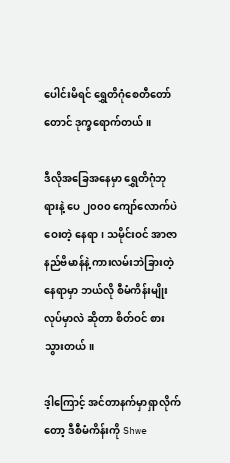ပေါင်းမိရင် ရွှေတိဂုံစေတီတော်တောင် ဒုက္ခရောက်တယ်။

ဒီလိုအခြေအနေမှာ ရွှေတိဂုံဘုရားနဲ့ ပေ ၂၀၀၀ ကျော်လောက်ပဲ ဝေးတဲ့ နေရာ၊ သမိုင်းဝင် အာဇာနည်ဗိမာန်နဲ့ ကားလမ်းဘဲခြားတဲ့နေရာမှာ ဘယ်လို စီမံကိန်းမျိုးလုပ်မှာလဲ ဆိုတာ စိတ်ဝင် စားသွားတယ်။

ဒ့ါကြောင့် အင်တာနက်မှာရှာလိုက်တော့ ဒီစီမံကိန်းကို Shwe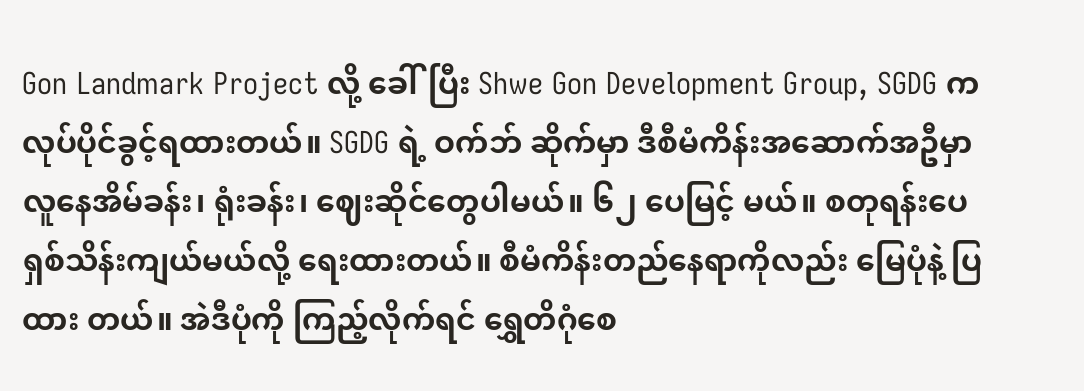Gon Landmark Project လို့ ခေါ်ပြီး Shwe Gon Development Group, SGDG က လုပ်ပိုင်ခွင့်ရထားတယ်။ SGDG ရဲ့ ဝက်ဘ် ဆိုက်မှာ ဒီစီမံကိန်းအဆောက်အဦမှာ လူနေအိမ်ခန်း၊ ရုံးခန်း၊ ဈေးဆိုင်တွေပါမယ်။ ၆၂ ပေမြင့် မယ်။ စတုရန်းပေ ရှစ်သိန်းကျယ်မယ်လို့ ရေးထားတယ်။ စီမံကိန်းတည်နေရာကိုလည်း မြေပုံနဲ့ ပြထား တယ်။ အဲဒီပုံကို ကြည့်လိုက်ရင် ရွှေတိဂုံစေ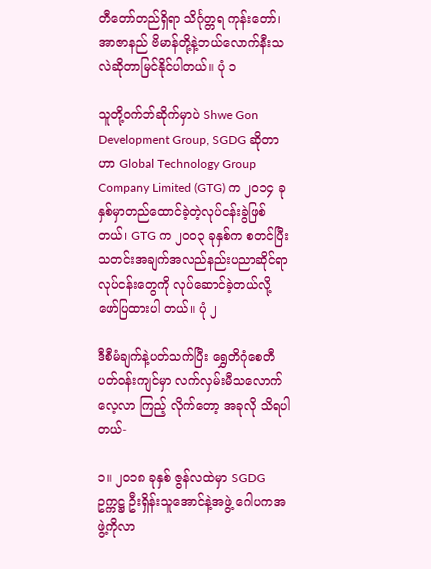တီတော်တည်ရှိရာ သိင်္ဂုတ္တရ ကုန်းတော်၊အာဇာနည် ဗိမာန်တို့နဲ့ဘယ်လောက်နီးသလဲဆိုတာမြင်နိုင်ပါတယ်။ ပုံ ၁

သူတို့ဝက်ဘ်ဆိုက်မှာပဲ Shwe Gon Development Group, SGDG ဆိုတာဟာ Global Technology Group Company Limited (GTG) က ၂၀၁၄ ခုနှစ်မှာတည်ထောင်ခဲ့တဲ့လုပ်ငန်းခွဲဖြစ်တယ်၊ GTG က ၂၀၀၃ ခုနှစ်က စတင်ပြီး သတင်းအချက်အလည်နည်းပညာဆိုင်ရာလုပ်ငန်းတွေကို လုပ်ဆောင်ခဲ့တယ်လို့ ဖော်ပြထားပါ တယ်။ ပုံ ၂

ဒီစီမံချက်နဲ့ပတ်သက်ပြီး ရွှေတိဂုံစေတီပတ်ဝန်းကျင်မှာ လက်လှမ်းမီသလောက် လေ့လာ ကြည့် လိုက်တော့ အခုလို သိရပါတယ်-

၁။ ၂၀၁၈ ခုနှစ် ဇွန်လထဲမှာ SGDG ဥက္ကဋ္ဌ ဦးရှိန်းသူအောင်နဲ့အဖွဲ့ ဂေါပကအဖွဲ့ကိုလာ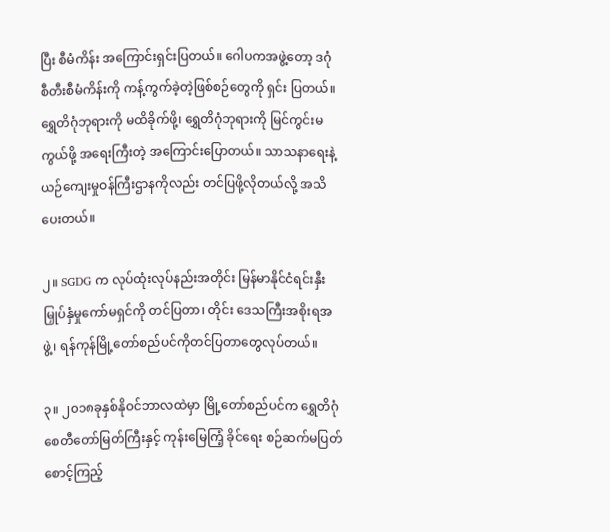ပြီး စီမံကိန်း အကြောင်းရှင်းပြတယ်။ ဂေါပကအဖွဲ့တော့ ဒဂုံစီတီးစီမံကိန်းကို ကန့်ကွက်ခဲ့တဲ့ဖြစ်စဉ်တွေကို ရှင်း ပြတယ်။ ရွှေတိဂုံဘုရားကို မထိခိုက်ဖို့၊ ရွှေတိဂုံဘုရားကို မြင်ကွင်းမကွယ်ဖို့ အရေးကြီးတဲ့ အကြောင်းပြောတယ်။ သာသနာရေးနဲ့ ယဉ်ကျေးမှုဝန်ကြီးဌာနကိုလည်း တင်ပြဖို့လိုတယ်လို့ အသိပေးတယ်။

၂။ SGDG က လုပ်ထုံးလုပ်နည်းအတိုင်း မြန်မာနိုင်ငံရင်းနှီးမြှုပ်နှံမှုကော်မရှင်ကို တင်ပြတာ၊ တိုင်း ဒေသကြီးအစိုးရအဖွဲ့၊ ရန်ကုန်မြို့တော်စည်ပင်ကိုတင်ပြတာတွေလုပ်တယ်။

၃။ ၂၀၁၈ခုနှစ်နိုဝင်ဘာလထဲမှာ မြို့တော်စည်ပင်က ရွှေတိဂုံစေတီတော်မြတ်ကြီးနှင့် ကုန်းမြေကြံ့ ခိုင်ရေး စဉ်ဆက်မပြတ် စောင့်ကြည့်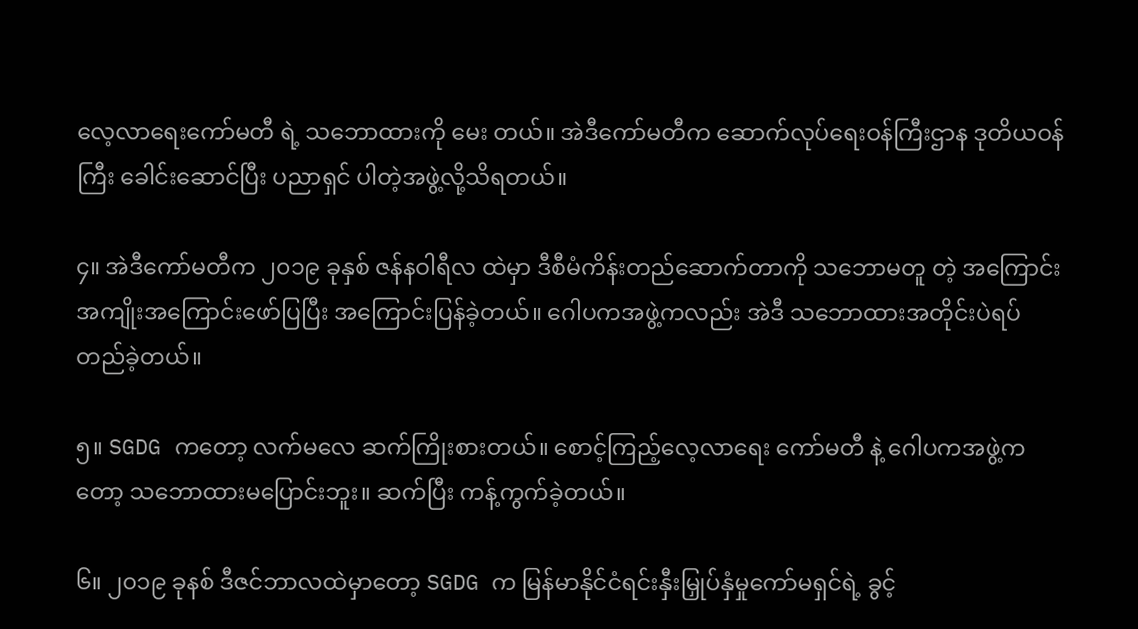လေ့လာရေးကော်မတီ ရဲ့ သဘောထားကို မေး တယ်။ အဲဒီကော်မတီက ဆောက်လုပ်ရေးဝန်ကြီးဌာန ဒုတိယဝန်ကြီး ခေါင်းဆောင်ပြီး ပညာရှင် ပါတဲ့အဖွဲ့လို့သိရတယ်။

၄။ အဲဒီကော်မတီက ၂၀၁၉ ခုနှစ် ဇန်နဝါရီလ ထဲမှာ ဒီစီမံကိန်းတည်ဆောက်တာကို သဘောမတူ တဲ့ အကြောင်း အကျိုးအကြောင်းဖော်ပြပြီး အကြောင်းပြန်ခဲ့တယ်။ ဂေါပကအဖွဲ့ကလည်း အဲဒီ သဘောထားအတိုင်းပဲရပ်တည်ခဲ့တယ်။

၅။ SGDG ကတော့ လက်မလေ ဆက်ကြိုးစားတယ်။ စောင့်ကြည့်လေ့လာရေး ကော်မတီ နဲ့ ဂေါပကအဖွဲ့ကတော့ သဘောထားမပြောင်းဘူး။ ဆက်ပြီး ကန့်ကွက်ခဲ့တယ်။

၆။ ၂၀၁၉ ခုနစ် ဒီဇင်ဘာလထဲမှာတော့ SGDG က မြန်မာနိုင်ငံရင်းနှီးမြှုပ်နှံမှုကော်မရှင်ရဲ့ ခွင့်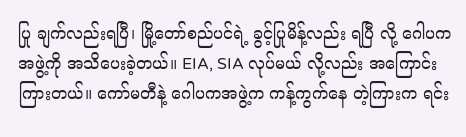ပြု ချက်လည်းရပြီ၊ မြို့တော်စည်ပင်ရဲ့ ခွင့်ပြုမိန့်လည်း ရပြီ လို့ ဂေါပကအဖွဲ့ကို အသိပေးခဲ့တယ်။ EIA, SIA လုပ်မယ် လို့လည်း အကြောင်းကြားတယ်။ ကော်မတီနဲ့ ဂေါပကအဖွဲ့က ကန့်ကွက်နေ တဲ့ကြားက ရင်း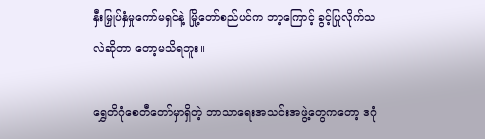နှီးမြှုပ်နှံမှုကော်မရှင်နဲ့ မြို့တော်စည်ပင်က ဘာ့ကြောင့် ခွင့်ပြုလိုက်သလဲဆိုတာ တော့မသိရဘူး။

ရွှေတိဂုံစေတီတော်မှာရှိတဲ့ ဘာသာရေးအသင်းအဖွဲ့တွေကတော့ ဒဂုံ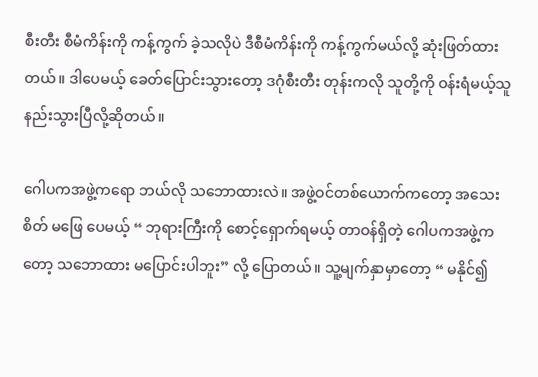စီးတီး စီမံကိန်းကို ကန့်ကွက် ခဲ့သလိုပဲ ဒီစီမံကိန်းကို ကန့်ကွက်မယ်လို့ ဆုံးဖြတ်ထားတယ်။ ဒါပေမယ့် ခေတ်ပြောင်းသွားတော့ ဒဂုံစီးတီး တုန်းကလို သူတို့ကို ဝန်းရံမယ့်သူ နည်းသွားပြီလို့ဆိုတယ်။

ဂေါပကအဖွဲ့ကရော ဘယ်လို သဘောထားလဲ။ အဖွဲ့ဝင်တစ်ယောက်ကတော့ အသေးစိတ် မဖြေ ပေမယ့် “ ဘုရားကြီးကို စောင့်ရှောက်ရမယ့် တာဝန်ရှိတဲ့ ဂေါပကအဖွဲ့ကတော့ သဘောထား မပြောင်းပါဘူး” လို့ ပြောတယ်။ သူ့မျက်နှာမှာတော့ “ မနိုင်၍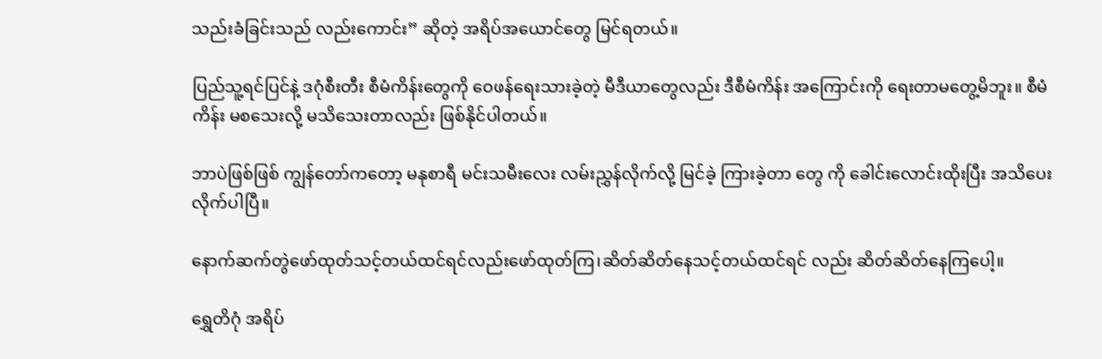သည်းခံခြင်းသည် လည်းကောင်း” ဆိုတဲ့ အရိပ်အယောင်တွေ မြင်ရတယ်။

ပြည်သူ့ရင်ပြင်နဲ့ ဒဂုံစီးတီး စီမံကိန်းတွေကို ဝေဖန်ရေးသားခဲ့တဲ့ မီဒီယာတွေလည်း ဒီစီမံကိန်း အကြောင်းကို ရေးတာမတွေ့မိဘူး။ စီမံကိန်း မစသေးလို့ မသိသေးတာလည်း ဖြစ်နိုင်ပါတယ်။

ဘာပဲဖြစ်ဖြစ် ကျွန်တော်ကတော့ မနုစာရီ မင်းသမီးလေး လမ်းညွှန်လိုက်လို့ မြင်ခဲ့ ကြားခဲ့တာ တွေ ကို ခေါင်းလောင်းထိုးပြီး အသိပေးလိုက်ပါပြီ။

နောက်ဆက်တွဲဖော်ထုတ်သင့်တယ်ထင်ရင်လည်းဖော်ထုတ်ကြ၊ဆိတ်ဆိတ်နေသင့်တယ်ထင်ရင် လည်း ဆိတ်ဆိတ်နေကြပေါ့။

ရွှေတိဂုံ အရိပ်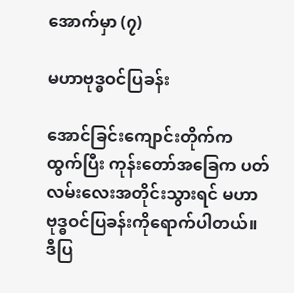အောက်မှာ (၇)

မဟာဗုဒ္ဓဝင်ပြခန်း

အောင်ခြင်းကျောင်းတိုက်က ထွက်ပြီး ကုန်းတော်အခြေက ပတ်လမ်းလေးအတိုင်းသွားရင် မဟာ ဗုဒ္ဓဝင်ပြခန်းကိုရောက်ပါတယ်။ ဒီပြ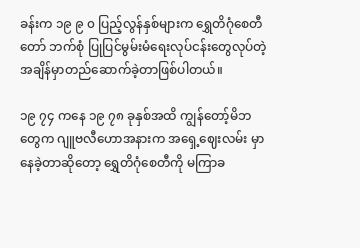ခန်းက ၁၉ ၉ ၀ ပြည့်လွန်နှစ်များက ရွှေတိဂုံစေတီတော် ဘက်စုံ ပြုပြင်မွမ်းမံရေးလုပ်ငန်းတွေလုပ်တဲ့အချိန်မှာတည်ဆောက်ခဲ့တာဖြစ်ပါတယ်။

၁၉ ၇၄ ကနေ ၁၉ ၇၈ ခုနှစ်အထိ ကျွန်တော့်မိဘတွေက ဂျူဗလီဟောအနားက အရှေ့ဈေးလမ်း မှာ နေခဲ့တာဆိုတော့ ရွှေတိဂုံစေတီကို မကြာခ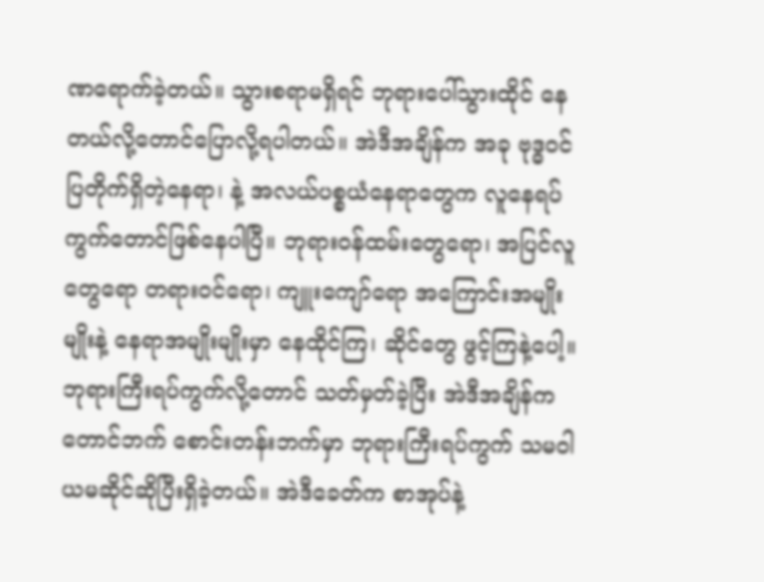ဏရောက်ခဲ့တယ်။ သွားစရာမရှိရင် ဘုရားပေါ်သွားထိုင် နေတယ်လို့တောင်ပြောလို့ရပါတယ်။ အဲဒီအချိန်က အခု ဗုဒ္ဓဝင်ပြတိုက်ရှိတဲ့နေရာ၊ နဲ့ အလယ်ပစ္စယံနေရာတွေက လူနေရပ်ကွက်တောင်ဖြစ်နေပါပြီ။ ဘုရားဝန်ထမ်းတွေရော၊ အပြင်လူ တွေရော တရားဝင်ရော၊ ကျူးကျော်ရော အကြောင်းအမျိုးမျိုးနဲ့ နေရာအမျိုးမျိုးမှာ နေထိုင်ကြ၊ ဆိုင်တွေ ဖွင့်ကြနဲ့ပေါ့။ ဘုရားကြီးရပ်ကွက်လို့တောင် သတ်မှတ်ခဲ့ပြီး အဲဒီအချိန်က တောင်ဘက် စောင်းတန်းဘက်မှာ ဘုရားကြီးရပ်ကွက် သမဝါယမဆိုင်ဆိုပြီးရှိခဲ့တယ်။ အဲဒီခေတ်က စာအုပ်နဲ့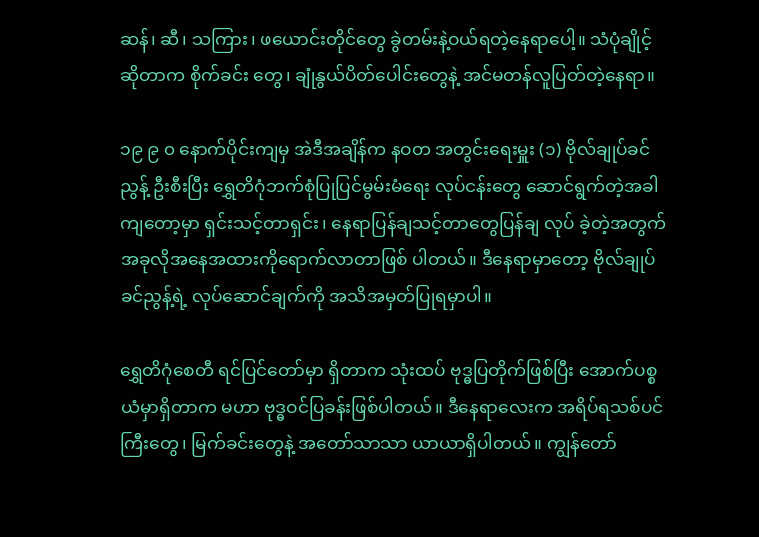ဆန်၊ ဆီ၊ သကြား၊ ဖယောင်းတိုင်တွေ ခွဲတမ်းနဲ့ဝယ်ရတဲ့နေရာပေါ့။ သံပုံချိုင့်ဆိုတာက စိုက်ခင်း တွေ၊ ချုံနွယ်ပိတ်ပေါင်းတွေနဲ့ အင်မတန်လူပြတ်တဲ့နေရာ။

၁၉ ၉ ၀ နောက်ပိုင်းကျမှ အဲဒီအချိန်က နဝတ အတွင်းရေးမှူး (၁) ဗိုလ်ချုပ်ခင်ညွန့် ဦးစီးပြီး ရွှေတိဂုံဘက်စုံပြုပြင်မွမ်းမံရေး လုပ်ငန်းတွေ ဆောင်ရွက်တဲ့အခါကျတော့မှာ ရှင်းသင့်တာရှင်း၊ နေရာပြန်ချသင့်တာတွေပြန်ချ လုပ် ခဲ့တဲ့အတွက် အခုလိုအနေအထားကိုရောက်လာတာဖြစ် ပါတယ်။ ဒီနေရာမှာတော့ ဗိုလ်ချုပ်ခင်ညွန့်ရဲ့ လုပ်ဆောင်ချက်ကို အသိအမှတ်ပြုရမှာပါ။

ရွှေတိဂုံစေတီ ရင်ပြင်တော်မှာ ရှိတာက သုံးထပ် ဗုဒ္ဓပြတိုက်ဖြစ်ပြီး အောက်ပစ္စယံမှာရှိတာက မဟာ ဗုဒ္ဓဝင်ပြခန်းဖြစ်ပါတယ်။ ဒီနေရာလေးက အရိပ်ရသစ်ပင်ကြီးတွေ၊ မြက်ခင်းတွေနဲ့ အတော်သာသာ ယာယာရှိပါတယ်။ ကျွန်တော်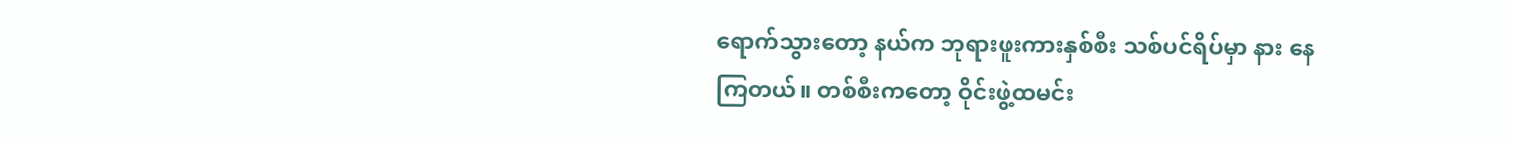ရောက်သွားတော့ နယ်က ဘုရားဖူးကားနှစ်စီး သစ်ပင်ရိပ်မှာ နား နေ ကြတယ်။ တစ်စီးကတော့ ဝိုင်းဖွဲ့ထမင်း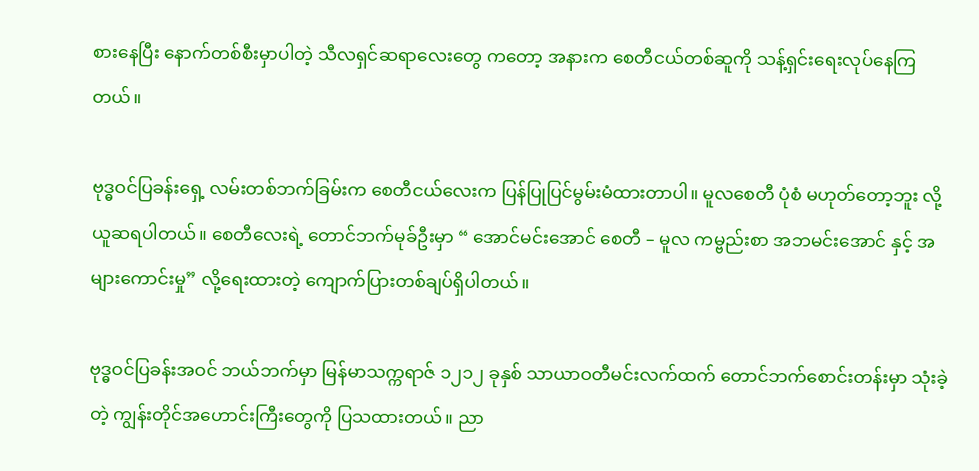စားနေပြီး နောက်တစ်စီးမှာပါတဲ့ သီလရှင်ဆရာလေးတွေ ကတော့ အနားက စေတီငယ်တစ်ဆူကို သန့်ရှင်းရေးလုပ်နေကြတယ်။

ဗုဒ္ဓဝင်ပြခန်းရှေ့ လမ်းတစ်ဘက်ခြမ်းက စေတီငယ်လေးက ပြန်ပြုပြင်မွမ်းမံထားတာပါ။ မူလစေတီ ပုံစံ မဟုတ်တော့ဘူး လို့ ယူဆရပါတယ်။ စေတီလေးရဲ့ တောင်ဘက်မုခ်ဦးမှာ “ အောင်မင်းအောင် စေတီ – မူလ ကမ္ဗည်းစာ အဘမင်းအောင် နှင့် အများကောင်းမှု” လို့ရေးထားတဲ့ ကျောက်ပြားတစ်ချပ်ရှိပါတယ်။

ဗုဒ္ဓဝင်ပြခန်းအဝင် ဘယ်ဘက်မှာ မြန်မာသက္ကရာဇ် ၁၂၁၂ ခုနှစ် သာယာဝတီမင်းလက်ထက် တောင်ဘက်စောင်းတန်းမှာ သုံးခဲ့တဲ့ ကျွန်းတိုင်အဟောင်းကြီးတွေကို ပြသထားတယ်။ ညာ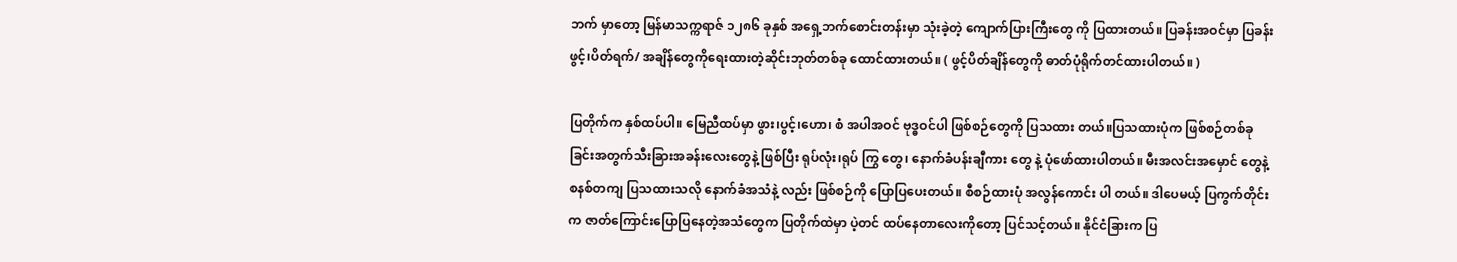ဘက် မှာတော့ မြန်မာသက္ကရာဇ် ၁၂၈၆ ခုနှစ် အရှေ့ဘက်စောင်းတန်းမှာ သုံးခဲ့တဲ့ ကျောက်ပြားကြီးတွေ ကို ပြထားတယ်။ ပြခန်းအဝင်မှာ ပြခန်းဖွင့်၊ပိတ်ရက်/ အချိန်တွေကိုရေးထားတဲ့ဆိုင်းဘုတ်တစ်ခု ထောင်ထားတယ်။ ( ဖွင့်ပိတ်ချိန်တွေကို ဓာတ်ပုံရိုက်တင်ထားပါတယ်။ )

ပြတိုက်က နှစ်ထပ်ပါ။ မြေညီထပ်မှာ ဖွား၊ပွင့်၊ဟော၊ စံ အပါအဝင် ဗုဒ္ဓဝင်ပါ ဖြစ်စဉ်တွေကို ပြသထား တယ်။ပြသထားပုံက ဖြစ်စဉ်တစ်ခုခြင်းအတွက်သီးခြားအခန်းလေးတွေနဲ့ ဖြစ်ပြီး ရုပ်လုံး၊ရုပ် ကြွ တွေ၊ နောက်ခံပန်းချီကား တွေ နဲ့ ပုံဖော်ထားပါတယ်။ မီးအလင်းအမှောင် တွေနဲ့စနစ်တကျ ပြသထားသလို နောက်ခံအသံနဲ့ လည်း ဖြစ်စဉ်ကို ပြောပြပေးတယ်။ စီစဉ်ထားပုံ အလွန်ကောင်း ပါ တယ်။ ဒါပေမယ့် ပြကွက်တိုင်းက ဇာတ်ကြောင်းပြောပြနေတဲ့အသံတွေက ပြတိုက်ထဲမှာ ပဲ့တင် ထပ်နေတာလေးကိုတော့ ပြင်သင့်တယ်။ နိုင်ငံခြားက ပြ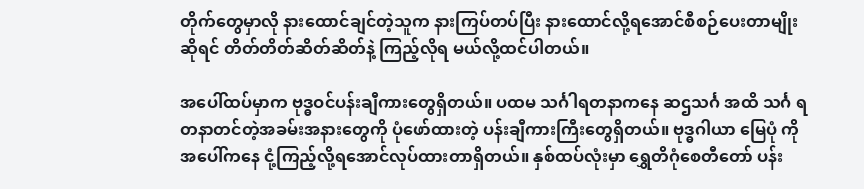တိုက်တွေမှာလို နားထောင်ချင်တဲ့သူက နားကြပ်တပ်ပြီး နားထောင်လို့ရအောင်စီစဉ်ပေးတာမျိုးဆိုရင် တိတ်တိတ်ဆိတ်ဆိတ်နဲ့ ကြည့်လိုရ မယ်လို့ထင်ပါတယ်။

အပေါ်ထပ်မှာက ဗုဒ္ဓဝင်ပန်းချီကားတွေရှိတယ်။ ပထမ သင်္ဂါရတနာကနေ ဆဌသင်္ဂ အထိ သင်္ဂ ရတနာတင်တဲ့အခမ်းအနားတွေကို ပုံဖော်ထားတဲ့ ပန်းချီကားကြီးတွေရှိတယ်။ ဗုဒ္ဓဂါယာ မြေပုံ ကို အပေါ်ကနေ ငုံ့ကြည့်လို့ရအောင်လုပ်ထားတာရှိတယ်။ နှစ်ထပ်လုံးမှာ ရွှေတိဂုံစေတီတော် ပန်း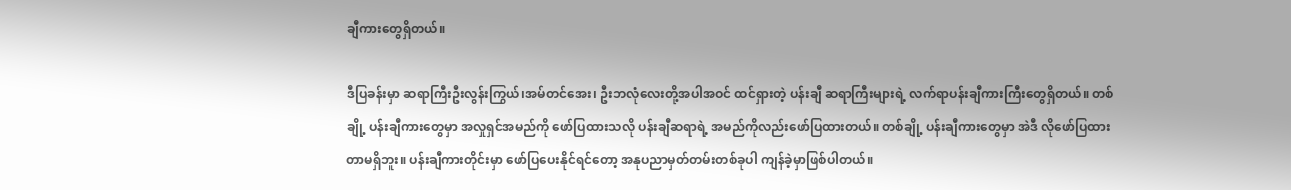ချီကားတွေရှိတယ်။

ဒီပြခန်းမှာ ဆရာကြီးဦးလွန်းကြွယ်၊အမ်တင်အေး၊ ဦးဘလုံလေးတို့အပါအဝင် ထင်ရှားတဲ့ ပန်းချီ ဆရာကြီးများရဲ့ လက်ရာပန်းချီကားကြီးတွေရှိတယ်။ တစ်ချို့ ပန်းချီကားတွေမှာ အလှုရှင်အမည်ကို ဖော်ပြထားသလို ပန်းချီဆရာရဲ့ အမည်ကိုလည်းဖော်ပြထားတယ်။ တစ်ချို့ ပန်းချီကားတွေမှာ အဲဒီ လိုဖော်ပြထားတာမရှိဘူး။ ပန်းချီကားတိုင်းမှာ ဖော်ပြပေးနိုင်ရင်တော့ အနုပညာမှတ်တမ်းတစ်ခုပါ ကျန်ခဲ့မှာဖြစ်ပါတယ်။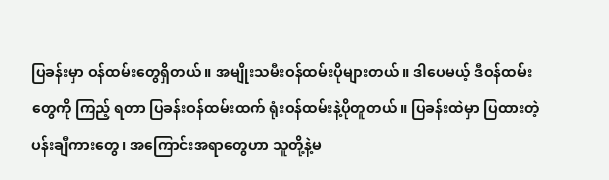ပြခန်းမှာ ဝန်ထမ်းတွေရှိတယ်။ အမျိုးသမီးဝန်ထမ်းပိုများတယ်။ ဒါပေမယ့် ဒီဝန်ထမ်းတွေကို ကြည့် ရတာ ပြခန်းဝန်ထမ်းထက် ရုံးဝန်ထမ်းနဲ့ပိုတူတယ်။ ပြခန်းထဲမှာ ပြထားတဲ့ ပန်းချီကားတွေ၊ အကြောင်းအရာတွေဟာ သူတို့နဲ့မ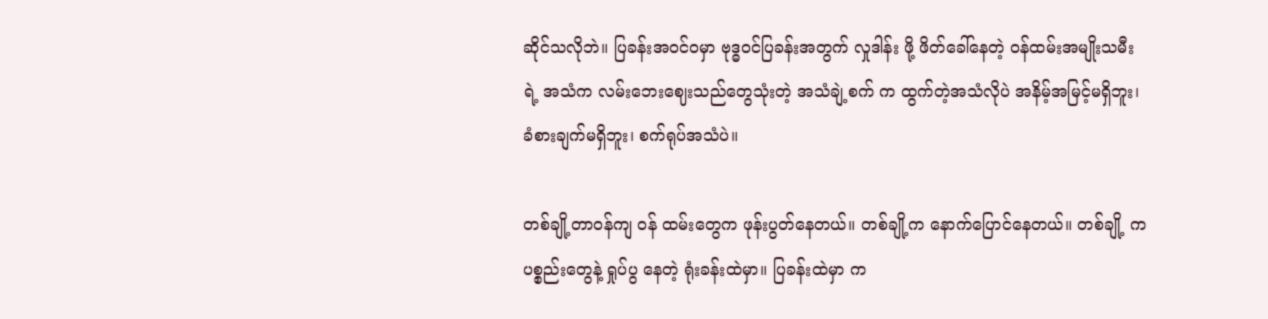ဆိုင်သလိုဘဲ။ ပြခန်းအဝင်ဝမှာ ဗုဒ္ဓဝင်ပြခန်းအတွက် လှုဒါန်း ဖို့ ဖိတ်ခေါ်နေတဲ့ ဝန်ထမ်းအမျိုးသမီးရဲ့ အသံက လမ်းဘေးဈေးသည်တွေသုံးတဲ့ အသံချဲ့စက် က ထွက်တဲ့အသံလိုပဲ အနိမ့်အမြင့်မရှိဘူး၊ ခံစားချက်မရှိဘူး၊ စက်ရုပ်အသံပဲ။

တစ်ချို့တာဝန်ကျ ဝန် ထမ်းတွေက ဖုန်းပွတ်နေတယ်။ တစ်ချို့က နောက်ပြောင်နေတယ်။ တစ်ချို့ က ပစ္စည်းတွေနဲ့ ရှုပ်ပွ နေတဲ့ ရုံးခန်းထဲမှာ။ ပြခန်းထဲမှာ က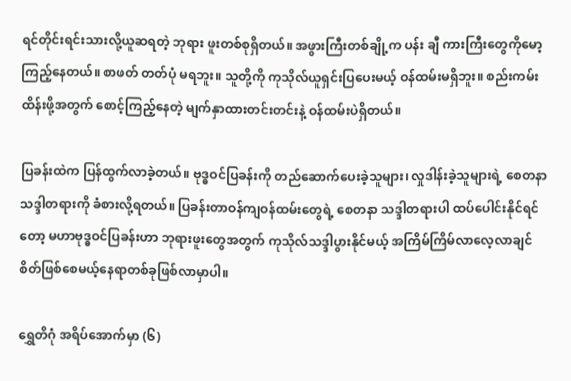ရင်တိုင်းရင်းသားလို့ယူဆရတဲ့ ဘုရား ဖူးတစ်စုရှိတယ်။ အဖွားကြီးတစ်ချို့က ပန်း ချီ ကားကြီးတွေကိုမော့ကြည့်နေတယ်။ စာဖတ် တတ်ပုံ မရဘူး။ သူတို့ကို ကုသိုလ်ယူရှင်းပြပေးမယ့် ဝန်ထမ်းမရှိဘူး။ စည်းကမ်းထိန်းဖို့အတွက် စောင့်ကြည့်နေတဲ့ မျက်နှာထားတင်းတင်းနဲ့ ဝန်ထမ်းပဲရှိတယ်။

ပြခန်းထဲက ပြန်ထွက်လာခဲ့တယ်။ ဗုဒ္ဓဝင်ပြခန်းကို တည်ဆောက်ပေးခဲ့သူများ၊ လှုဒါန်းခဲ့သူများရဲ့ စေတနာ သဒ္ဒါတရားကို ခံစားလို့ရတယ်။ ပြခန်းတာဝန်ကျဝန်ထမ်းတွေရဲ့ စေတနာ သဒ္ဒါတရားပါ ထပ်ပေါင်းနိုင်ရင်တော့ မဟာဗုဒ္ဓဝင်ပြခန်းဟာ ဘုရားဖူးတွေအတွက် ကုသိုလ်သဒ္ဒါပွားနိုင်မယ့် အကြိမ်ကြိမ်လာလေ့လာချင်စိတ်ဖြစ်စေမယ့်နေရာတစ်ခုဖြစ်လာမှာပါ။

ရွှေတိဂုံ အရိပ်အောက်မှာ (၆)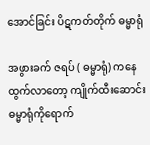အောင်ခြင်း ပိဋကတ်တိုက် ဓမ္မာရုံ

အဖွားခက် ဇရပ် ( ဓမ္မာရုံ) ကနေ ထွက်လာတော့ ကျိုက်ထီးဆောင်းဓမ္မာရုံကိုရောက်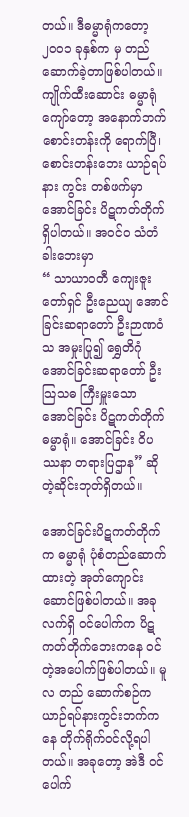တယ်။ ဒီဓမ္မာရုံကတော့ ၂၀၀၁ ခုနှစ်က မှ တည်ဆောက်ခဲ့တာဖြစ်ပါတယ်။ ကျိုက်ထီးဆောင်း ဓမ္မာရုံ ကျော်တော့ အနောက်ဘက်စောင်းတန်းကို ရောက်ပြီ၊ စောင်းတန်းဘေး ယာဉ်ရပ်နား ကွင်း တစ်ဖက်မှာ အောင်ခြင်း ပိဋကတ်တိုက်ရှိပါတယ်။ အဝင်၀ သံတံခါးဘေးမှာ
“ သာယာဝတီ ကျေးဇူးတော်ရှင် ဦးညေယျ အောင်ခြင်းဆရာတော် ဦးဉာဏဝံသ အမှုးပြု၍ ရွှေတိဂုံ အောင်ခြင်းဆရာတော် ဦးသြသဓ ကြီးမှူးသော အောင်ခြင်း ပိဋကတ်တိုက် ဓမ္မာရုံ။ အောင်ခြင်း ဝိပဿနာ တရားပြဌာန” ဆိုတဲ့ဆိုင်းဘုတ်ရှိတယ်။

အောင်ခြင်းပိဋကတ်တိုက်က ဓမ္မာရုံ ပုံစံတည်ဆောက်ထားတဲ့ အုတ်ကျောင်းဆောင်ဖြစ်ပါတယ်။ အခု လက်ရှိ ဝင်ပေါက်က ပိဋကတ်တိုက်ဘေးကနေ ဝင်တဲ့အပေါက်ဖြစ်ပါတယ်။ မူလ တည် ဆောက်စဉ်က ယာဉ်ရပ်နားကွင်းဘက်ကနေ တိုက်ရိုက်ဝင်လို့ရပါတယ်။ အခုတော့ အဲဒီ ဝင်ပေါက်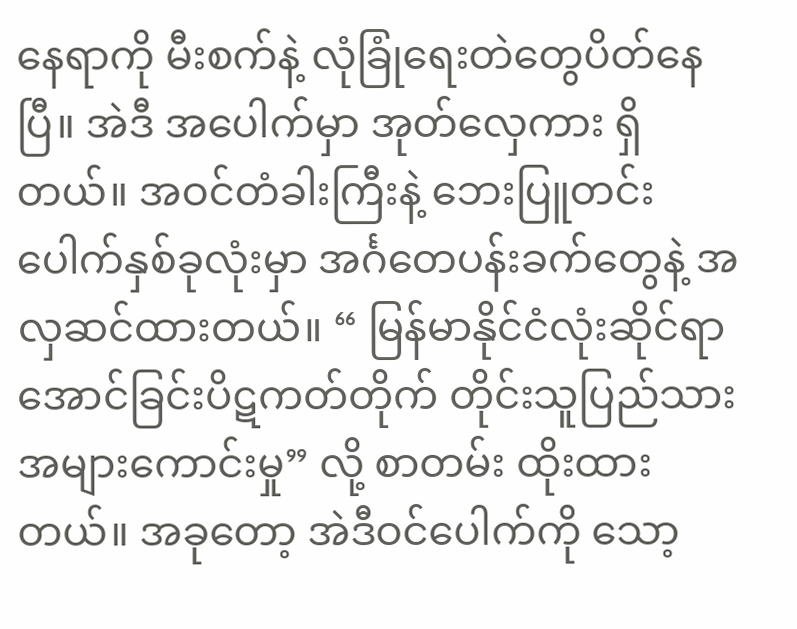နေရာကို မီးစက်နဲ့ လုံခြုံရေးတဲတွေပိတ်နေပြီ။ အဲဒီ အပေါက်မှာ အုတ်လှေကား ရှိတယ်။ အဝင်တံခါးကြီးနဲ့ ဘေးပြူတင်းပေါက်နှစ်ခုလုံးမှာ အင်္ဂတေပန်းခက်တွေနဲ့ အလှဆင်ထားတယ်။ “ မြန်မာနိုင်ငံလုံးဆိုင်ရာ အောင်ခြင်းပိဋကတ်တိုက် တိုင်းသူပြည်သား အများကောင်းမှု” လို့ စာတမ်း ထိုးထားတယ်။ အခုတော့ အဲဒီဝင်ပေါက်ကို သော့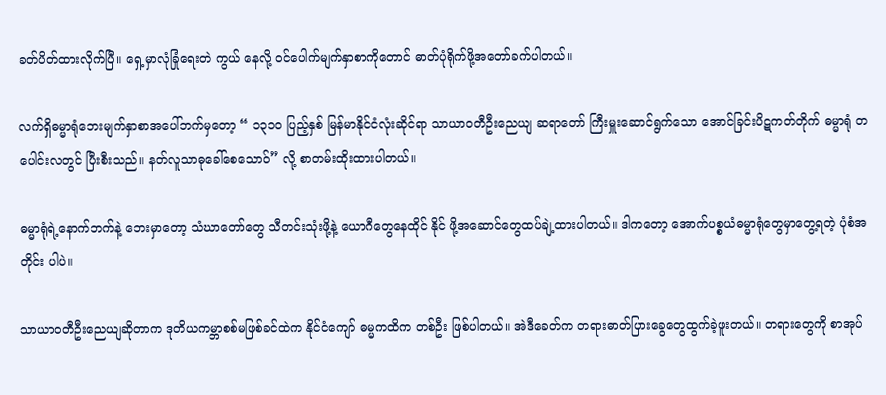ခတ်ပိတ်ထားလိုက်ပြီ။ ရှေ့မှာလုံခြုံရေးတဲ ကွယ် နေလို့ ဝင်ပေါက်မျက်နှာစာကိုတောင် ဓာတ်ပုံရိုက်ဖို့အတော်ခက်ပါတယ်။

လက်ရှိဓမ္မာရုံဘေးမျက်နှာစာအပေါ်ဘက်မှတော့ “ ၁၃၁၀ ပြည့်နှစ် မြန်မာနိုင်ငံလုံးဆိုင်ရာ သာယာဝတီဦးညေယျ ဆရာတော် ကြီးမှူးဆောင်ရွက်သော အောင်ခြင်းပိဋကတ်တိုက် ဓမ္မာရုံ တပေါင်းလတွင် ပြီးစီးသည်။ နတ်လူသာဓုခေါ်စေသောဝ်” လို့ စာတမ်းထိုးထားပါတယ်။

ဓမ္မာရုံရဲ့နောက်ဘက်နဲ့ ဘေးမှာတော့ သံဃာတော်တွေ သီတင်းသုံးဖို့နဲ့ ယောဂီတွေနေထိုင် နိုင် ဖို့အဆောင်တွေထပ်ချဲ့ထားပါတယ်။ ဒါကတော့ အောက်ပစ္စယံဓမ္မာရုံတွေမှာတွေ့ရတဲ့ ပုံစံအတိုင်း ပါပဲ။

သာယာဝတီဦးညေယျဆိုတာက ဒုတိယကမ္ဘာစစ်မဖြစ်ခင်ထဲက နိုင်ငံကျော် ဓမ္မကထိက တစ်ဦး ဖြစ်ပါတယ်။ အဲဒီခေတ်က တရားဓာတ်ပြားခွေတွေထွက်ခဲ့ဖူးတယ်။ တရားတွေကို စာအုပ်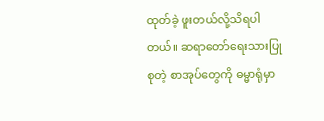ထုတ်ခဲ့ ဖူးတယ်လို့သိရပါတယ်။ ဆရာတော်ရေးသားပြုစုတဲ့ စာအုပ်တွေကို ဓမ္မာရုံမှာ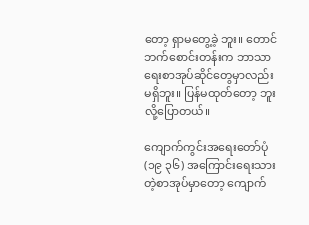တော့ ရှာမတွေ့ခဲ့ ဘူး။ တောင်ဘက်စောင်းတန်းက ဘာသာရေးစာအုပ်ဆိုင်တွေမှာလည်း မရှိဘူး။ ပြန်မထုတ်တော့ ဘူးလို့ပြောတယ်။

ကျောက်ကွင်းအရေးတော်ပုံ(၁၉ ၃၆) အကြောင်းရေးသားတဲ့စာအုပ်မှာတော့ ကျောက်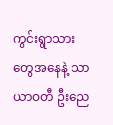ကွင်းရွာသားတွေအနေနဲ့ သာယာဝတီ ဦးညေ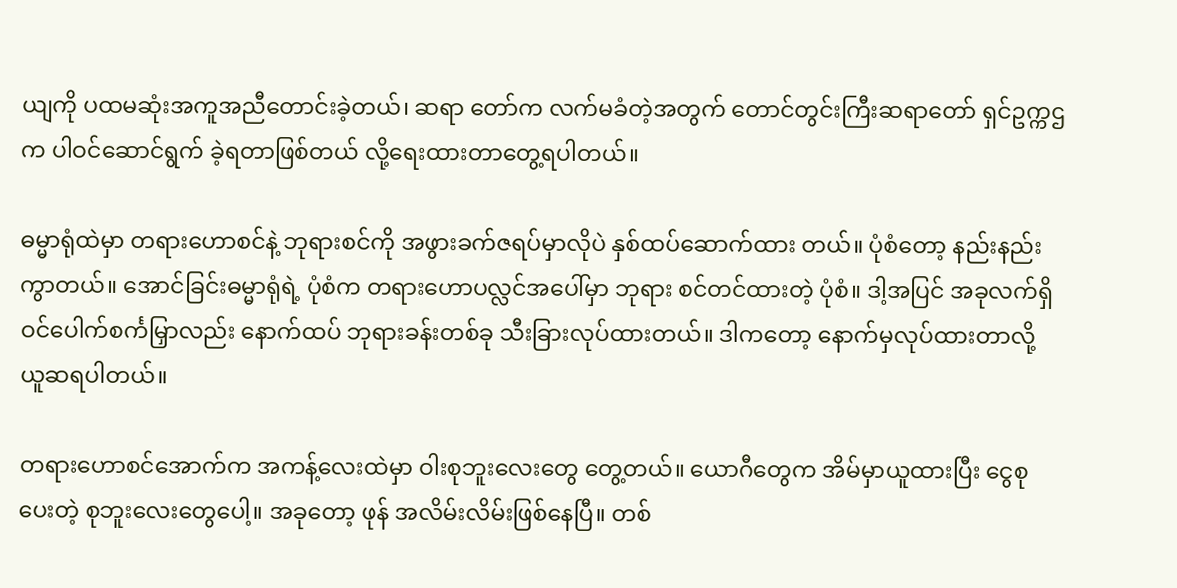ယျကို ပထမဆုံးအကူအညီတောင်းခဲ့တယ်၊ ဆရာ တော်က လက်မခံတဲ့အတွက် တောင်တွင်းကြီးဆရာတော် ရှင်ဥက္ကဌ က ပါဝင်ဆောင်ရွက် ခဲ့ရတာဖြစ်တယ် လို့ရေးထားတာတွေ့ရပါတယ်။

ဓမ္မာရုံထဲမှာ တရားဟောစင်နဲ့ ဘုရားစင်ကို အဖွားခက်ဇရပ်မှာလိုပဲ နှစ်ထပ်ဆောက်ထား တယ်။ ပုံစံတော့ နည်းနည်းကွာတယ်။ အောင်ခြင်းဓမ္မာရုံရဲ့ ပုံစံက တရားဟောပလ္လင်အပေါ်မှာ ဘုရား စင်တင်ထားတဲ့ ပုံစံ။ ဒါ့အပြင် အခုလက်ရှိဝင်ပေါက်စင်္ကမြှာလည်း နောက်ထပ် ဘုရားခန်းတစ်ခု သီးခြားလုပ်ထားတယ်။ ဒါကတော့ နောက်မှလုပ်ထားတာလို့ ယူဆရပါတယ်။

တရားဟောစင်အောက်က အကန့်လေးထဲမှာ ဝါးစုဘူးလေးတွေ တွေ့တယ်။ ယောဂီတွေက အိမ်မှာယူထားပြီး ငွေစုပေးတဲ့ စုဘူးလေးတွေပေါ့။ အခုတော့ ဖုန် အလိမ်းလိမ်းဖြစ်နေပြီ။ တစ်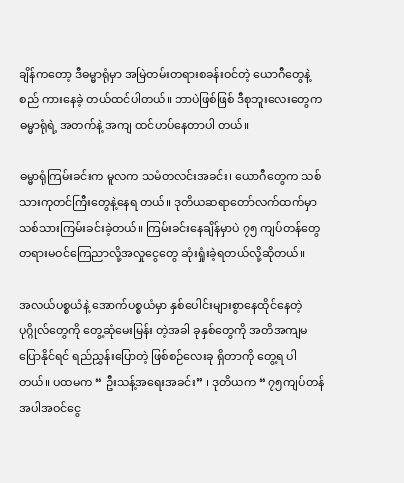ချိန်ကတော့ ဒီဓမ္မာရုံမှာ အမြဲတမ်းတရားစခန်းဝင်တဲ့ ယောဂီတွေနဲ့ စည် ကားနေခဲ့ တယ်ထင်ပါတယ်။ ဘာပဲဖြစ်ဖြစ် ဒီစုဘူးလေးတွေက ဓမ္မာရုံရဲ့ အတက်နဲ့ အကျ ထင်ဟပ်နေတာပါ တယ်။

ဓမ္မာရုံကြမ်းခင်းက မူလက သမံတလင်းအခင်း၊ ယောဂီတွေက သစ်သားကုတင်ကြီးတွေနဲ့နေရ တယ်။ ဒုတိယဆရာတော်လက်ထက်မှာ သစ်သားကြမ်းခင်းခဲ့တယ်။ ကြမ်းခင်းနေချိန်မှာပဲ ၇၅ ကျပ်တန်တွေတရားမဝင်ကြေညာလို့အလှုငွေတွေ ဆုံးရှုံးခဲ့ရတယ်လို့ဆိုတယ်။

အလယ်ပစ္စယံနဲ့ အောက်ပစ္စယံမှာ နှစ်ပေါင်းများစွာနေထိုင်နေတဲ့ ပုဂ္ဂိုလ်တွေကို တွေ့ဆုံမေးမြန်း တဲ့အခါ ခုနှစ်တွေကို အတိအကျမပြောနိုင်ရင် ရည်ညွှန်းပြောတဲ့ ဖြစ်စဉ်လေးခု ရှိတာကို တွေ့ရ ပါတယ်။ ပထမက “ ဦးသန့်အရေးအခင်း” ၊ ဒုတိယက “ ၇၅ကျပ်တန်အပါအဝင်ငွေ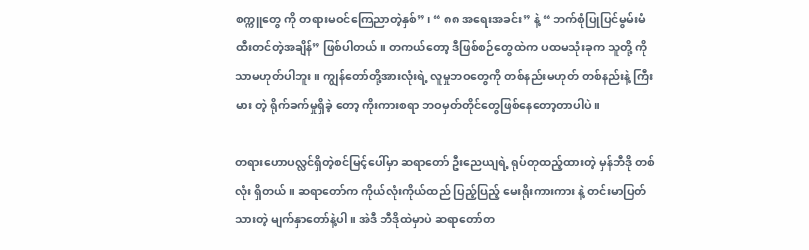စက္ကူတွေ ကို တရားမဝင်ကြေညာတဲ့နှစ်” ၊ “ ၈၈ အရေးအခင်း” နဲ့ “ ဘက်စုံပြုပြင်မွမ်းမံထီးတင်တဲ့အချိန်” ဖြစ်ပါတယ်။ တကယ်တော့ ဒီဖြစ်စဉ်တွေထဲက ပထမသုံးခုက သူတို့ ကိုသာမဟုတ်ပါဘူး။ ကျွန်တော်တို့အားလုံးရဲ့ လူမှုဘဝတွေကို တစ်နည်းမဟုတ် တစ်နည်းနဲ့ ကြီးမား တဲ့ ရိုက်ခက်မှုရှိခဲ့ တော့ ကိုးကားစရာ ဘဝမှတ်တိုင်တွေဖြစ်နေတော့တာပါပဲ။

တရားဟောပလ္လင်ရှိတဲ့စင်မြင့်ပေါ်မှာ ဆရာတော် ဦးညေယျရဲ့ ရုပ်တုထည့်ထားတဲ့ မှန်ဘီဒို တစ်လုံး ရှိတယ်။ ဆရာတော်က ကိုယ်လုံးကိုယ်ထည် ပြည့်ပြည့် မေးရိုးကားကား နဲ့ တင်းမာပြတ်သားတဲ့ မျက်နှာတော်နဲ့ပါ။ အဲဒီ ဘီဒိုထဲမှာပဲ ဆရာတော်တ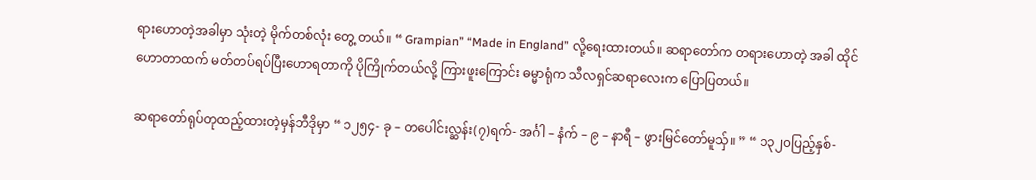ရားဟောတဲ့အခါမှာ သုံးတဲ့ မိုက်တစ်လုံး တွေ့ တယ်။ “ Grampian” “Made in England” လို့ရေးထားတယ်။ ဆရာတော်က တရားဟောတဲ့ အခါ ထိုင်ဟောတာထက် မတ်တပ်ရပ်ပြီးဟောရတာကို ပိုကြိုက်တယ်လို့ ကြားဖူးကြောင်း ဓမ္မာရုံက သီလရှင်ဆရာလေးက ပြောပြတယ်။

ဆရာတော်ရုပ်တုထည့်ထားတဲ့မှန်ဘီဒိုမှာ “ ၁၂၅၄- ခု – တပေါင်းလ္ဆန်း(၇)ရက်- အင်္ဂါ – နံက် – ၉ – နာရီ – ဖွားမြင်တော်မူသှ်။ ” “ ၁၃၂၀ပြည့်နှစ်-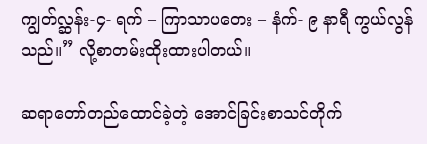ကျွတ်လ္ဆန်း-၄- ရက် – ကြာသာပတေး – နံက်- ၉ နာရီ ကွယ်လွန်သည်။” လို့စာတမ်းထိုးထားပါတယ်။

ဆရာတော်တည်ထောင်ခဲ့တဲ့ အောင်ခြင်းစာသင်တိုက်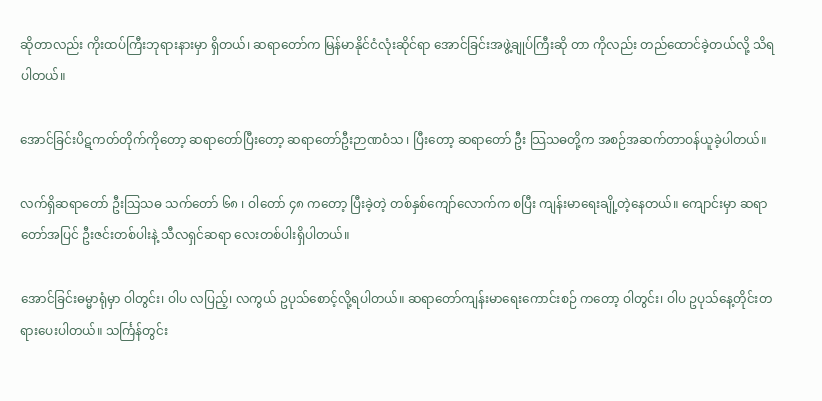ဆိုတာလည်း ကိုးထပ်ကြီးဘုရားနားမှာ ရှိတယ်၊ ဆရာတော်က မြန်မာနိုင်ငံလုံးဆိုင်ရာ အောင်ခြင်းအဖွဲ့ချုပ်ကြီးဆို တာ ကိုလည်း တည်ထောင်ခဲ့တယ်လို့ သိရပါတယ်။

အောင်ခြင်းပိဋကတ်တိုက်ကိုတော့ ဆရာတော်ပြီးတော့ ဆရာတော်ဦးဉာဏဝံသ ၊ ပြီးတော့ ဆရာတော် ဦး သြသဓတို့က အစဉ်အဆက်တာဝန်ယူခဲ့ပါတယ်။

လက်ရှိဆရာတော် ဦးသြသဓ သက်တော် ၆၈ ၊ ဝါတော် ၄၈ ကတော့ ပြီးခဲ့တဲ့ တစ်နှစ်ကျော်လောက်က စပြီး ကျန်းမာရေးချို့တဲ့နေတယ်။ ကျောင်းမှာ ဆရာတော်အပြင် ဦးဇင်းတစ်ပါးနဲ့ သီလရှင်ဆရာ လေးတစ်ပါးရှိပါတယ်။

အောင်ခြင်းဓမ္မာရုံမှာ ဝါတွင်း၊ ဝါပ လပြည့်၊ လကွယ် ဥပုသ်စောင့်လို့ရပါတယ်။ ဆရာတော်ကျန်းမာရေးကောင်းစဉ် ကတော့ ဝါတွင်း၊ ဝါပ ဥပုသ်နေ့တိုင်းတရားပေးပါတယ်။ သင်္ကြန်တွင်း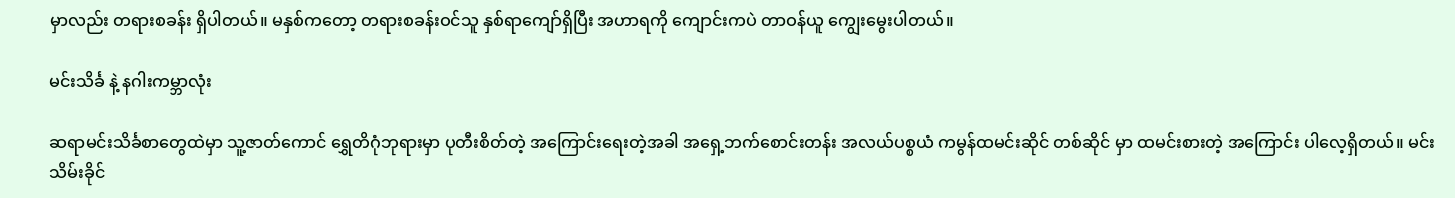မှာလည်း တရားစခန်း ရှိပါတယ်။ မနှစ်ကတော့ တရားစခန်းဝင်သူ နှစ်ရာကျော်ရှိပြီး အဟာရကို ကျောင်းကပဲ တာဝန်ယူ ကျွေးမွေးပါတယ်။

မင်းသိင်္ခ နဲ့ နဂါးကမ္ဘာလုံး

ဆရာမင်းသိင်္ခစာတွေထဲမှာ သူ့ဇာတ်ကောင် ရွှေတိဂုံဘုရားမှာ ပုတီးစိတ်တဲ့ အကြောင်းရေးတဲ့အခါ အရှေ့ဘက်စောင်းတန်း အလယ်ပစ္စယံ ကမွန်ထမင်းဆိုင် တစ်ဆိုင် မှာ ထမင်းစားတဲ့ အကြောင်း ပါလေ့ရှိတယ်။ မင်းသိမ်းခိုင်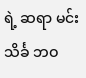ရဲ့ ဆရာ မင်းသိင်္ခ ဘဝ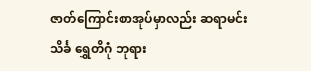ဇာတ်ကြောင်းစာအုပ်မှာလည်း ဆရာမင်းသိင်္ခ ရွှေတိဂုံ ဘုရား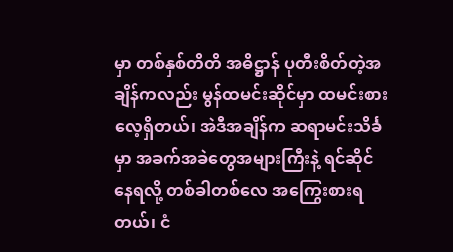မှာ တစ်နှစ်တိတိ အဓိဋ္ဌာန် ပုတီးစိတ်တဲ့အချိန်ကလည်း မွန်ထမင်းဆိုင်မှာ ထမင်းစားလေ့ရှိတယ်၊ အဲဒီအချိန်က ဆရာမင်းသိင်္ခမှာ အခက်အခဲတွေအများကြီးနဲ့ ရင်ဆိုင်နေရလို့ တစ်ခါတစ်လေ အကြွေးစားရတယ်၊ ငံ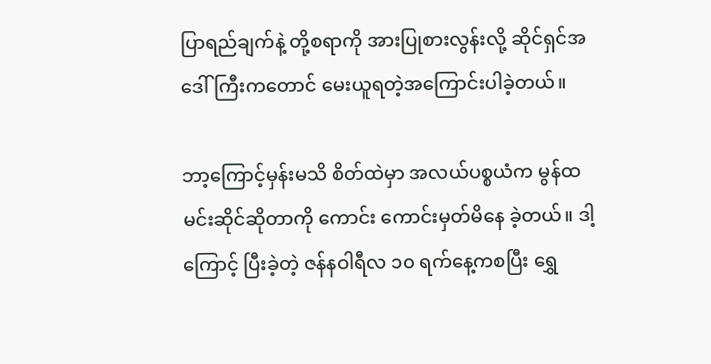ပြာရည်ချက်နဲ့ တို့စရာကို အားပြုစားလွန်းလို့ ဆိုင်ရှင်အဒေါ်ကြီးကတောင် မေးယူရတဲ့အကြောင်းပါခဲ့တယ်။

ဘာ့ကြောင့်မှန်းမသိ စိတ်ထဲမှာ အလယ်ပစ္စယံက မွန်ထမင်းဆိုင်ဆိုတာကို ကောင်း ကောင်းမှတ်မိနေ ခဲ့တယ်။ ဒါ့ကြောင့် ပြီးခဲ့တဲ့ ဇန်နဝါရီလ ၁၀ ရက်နေ့ကစပြီး ရွှေ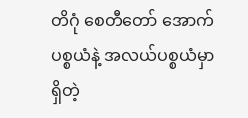တိဂုံ စေတီတော် အောက်ပစ္စယံနဲ့ အလယ်ပစ္စယံမှာ ရှိတဲ့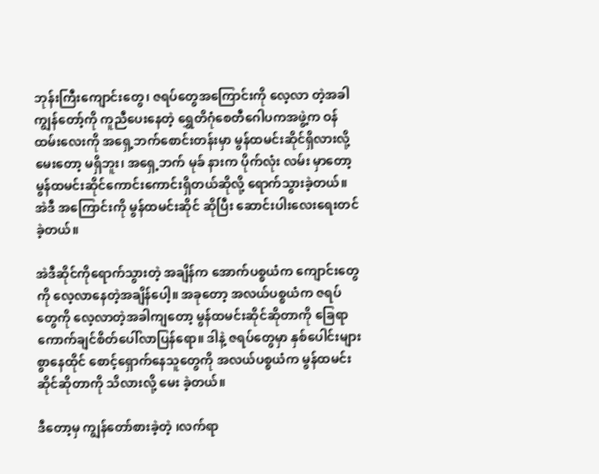ဘုန်းကြီးကျောင်းတွေ၊ ဇရပ်တွေအကြောင်းကို လေ့လာ တဲ့အခါ ကျွန်တော့်ကို ကူညီပေးနေတဲ့ ရွှေတိဂုံစေတီဂေါပကအဖွဲ့က ဝန်ထမ်းလေးကို အရှေ့ဘက်စောင်းတန်းမှာ မွန်ထမင်းဆိုင်ရှိလားလို့မေးတော့ မရှိဘူး၊ အရှေ့ဘက် မုခ် နားက ပိုက်လုံး လမ်း မှာတော့ မွန်ထမင်းဆိုင်ကောင်းကောင်းရှိတယ်ဆိုလို့ ရောက်သွားခဲ့တယ်။ အဲဒီ အကြောင်းကို မွန်ထမင်းဆိုင် ဆိုပြီး ဆောင်းပါးလေးရေးတင်ခဲ့တယ်။

အဲဒီဆိုင်ကိုရောက်သွားတဲ့ အချိန်က အောက်ပစ္စယံက ကျောင်းတွေကို လေ့လာနေတဲ့အချိန်ပေါ့။ အခုတော့ အလယ်ပစ္စယံက ဇရပ်တွေကို လေ့လာတဲ့အခါကျတော့ မွန်ထမင်းဆိုင်ဆိုတာကို ခြေရာကောက်ချင်စိတ်ပေါ်လာပြန်ရော။ ဒါနဲ့ ဇရပ်တွေမှာ နှစ်ပေါင်းများ စွာနေထိုင် စောင့်ရှောက်နေသူတွေကို အလယ်ပစ္စယံက မွန်ထမင်းဆိုင်ဆိုတာကို သိလားလို့ မေး ခဲ့တယ်။

ဒီတော့မှ ကျွန်တော်စားခဲ့တဲ့ ၊လက်ရာ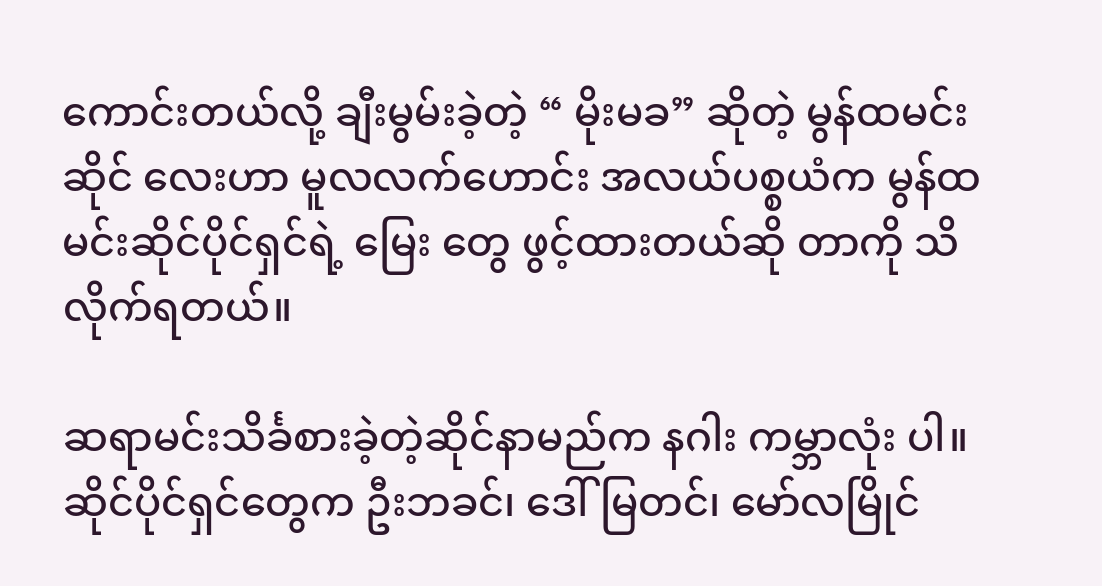ကောင်းတယ်လို့ ချီးမွမ်းခဲ့တဲ့ “ မိုးမခ” ဆိုတဲ့ မွန်ထမင်းဆိုင် လေးဟာ မူလလက်ဟောင်း အလယ်ပစ္စယံက မွန်ထမင်းဆိုင်ပိုင်ရှင်ရဲ့ မြေး တွေ ဖွင့်ထားတယ်ဆို တာကို သိလိုက်ရတယ်။

ဆရာမင်းသိင်္ခစားခဲ့တဲ့ဆိုင်နာမည်က နဂါး ကမ္ဘာလုံး ပါ။ ဆိုင်ပိုင်ရှင်တွေက ဦးဘခင်၊ ဒေါ်မြတင်၊ မော်လမြိုင်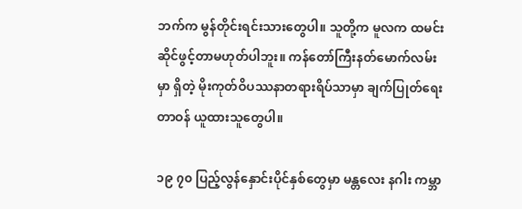ဘက်က မွန်တိုင်းရင်းသားတွေပါ။ သူတို့က မူလက ထမင်းဆိုင်ဖွင့်တာမဟုတ်ပါဘူး။ ကန်တော်ကြီးနတ်မောက်လမ်းမှာ ရှိတဲ့ မိုးကုတ်ဝိပဿနာတရားရိပ်သာမှာ ချက်ပြုတ်ရေးတာဝန် ယူထားသူတွေပါ။

၁၉ ၇၀ ပြည့်လွန်နှောင်းပိုင်နှစ်တွေမှာ မန္တလေး နဂါး ကမ္ဘာ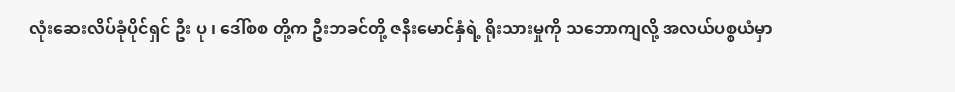လုံးဆေးလိပ်ခုံပိုင်ရှင် ဦး ပု ၊ ဒေါ်စစ တို့က ဦးဘခင်တို့ ဇနီးမောင်နှံရဲ့ ရိုးသားမှုကို သဘောကျလို့ အလယ်ပစ္စယံမှာ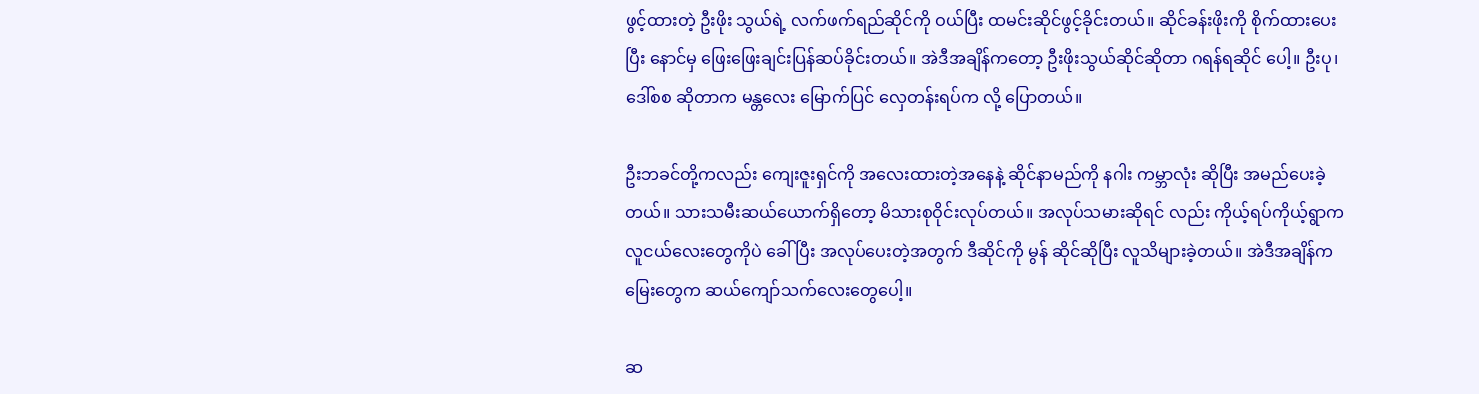ဖွင့်ထားတဲ့ ဦးဖိုး သွယ်ရဲ့ လက်ဖက်ရည်ဆိုင်ကို ဝယ်ပြီး ထမင်းဆိုင်ဖွင့်ခိုင်းတယ်။ ဆိုင်ခန်းဖိုးကို စိုက်ထားပေးပြီး နောင်မှ ဖြေးဖြေးချင်းပြန်ဆပ်ခိုင်းတယ်။ အဲဒီအချိန်ကတော့ ဦးဖိုးသွယ်ဆိုင်ဆိုတာ ဂရန်ရဆိုင် ပေါ့။ ဦးပု၊ဒေါ်စစ ဆိုတာက မန္တလေး မြောက်ပြင် လှေတန်းရပ်က လို့ ပြောတယ်။

ဦးဘခင်တို့ကလည်း ကျေးဇူးရှင်ကို အလေးထားတဲ့အနေနဲ့ ဆိုင်နာမည်ကို နဂါး ကမ္ဘာလုံး ဆိုပြီး အမည်ပေးခဲ့တယ်။ သားသမီးဆယ်ယောက်ရှိတော့ မိသားစုဝိုင်းလုပ်တယ်။ အလုပ်သမားဆိုရင် လည်း ကိုယ့်ရပ်ကိုယ့်ရွာက လူငယ်လေးတွေကိုပဲ ခေါ်ပြီး အလုပ်ပေးတဲ့အတွက် ဒီဆိုင်ကို မွန် ဆိုင်ဆိုပြီး လူသိများခဲ့တယ်။ အဲဒီအချိန်က မြေးတွေက ဆယ်ကျော်သက်လေးတွေပေါ့။

ဆ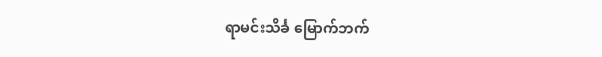ရာမင်းသိင်္ခ မြောက်ဘက်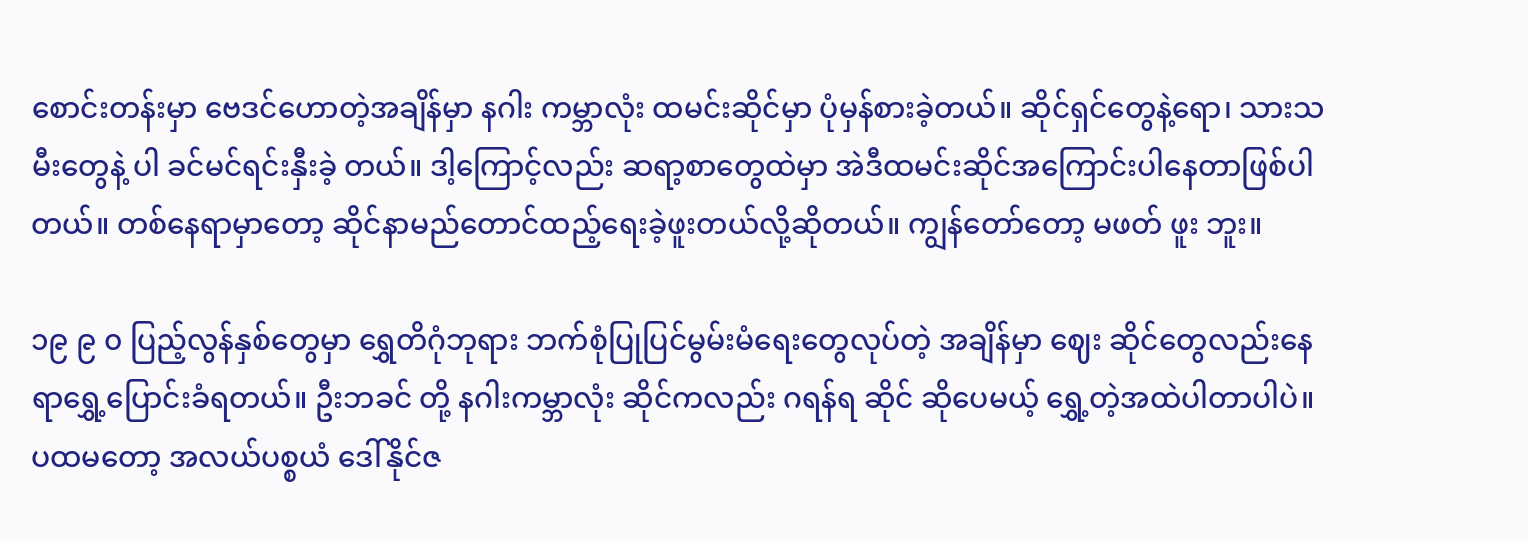စောင်းတန်းမှာ ဗေဒင်ဟောတဲ့အချိန်မှာ နဂါး ကမ္ဘာလုံး ထမင်းဆိုင်မှာ ပုံမှန်စားခဲ့တယ်။ ဆိုင်ရှင်တွေနဲ့ရော၊ သားသမီးတွေနဲ့ ပါ ခင်မင်ရင်းနှီးခဲ့ တယ်။ ဒါ့ကြောင့်လည်း ဆရာ့စာတွေထဲမှာ အဲဒီထမင်းဆိုင်အကြောင်းပါနေတာဖြစ်ပါတယ်။ တစ်နေရာမှာတော့ ဆိုင်နာမည်တောင်ထည့်ရေးခဲ့ဖူးတယ်လို့ဆိုတယ်။ ကျွန်တော်တော့ မဖတ် ဖူး ဘူး။

၁၉ ၉ ၀ ပြည့်လွန်နှစ်တွေမှာ ရွှေတိဂုံဘုရား ဘက်စုံပြုပြင်မွမ်းမံရေးတွေလုပ်တဲ့ အချိန်မှာ ဈေး ဆိုင်တွေလည်းနေရာရွှေ့ပြောင်းခံရတယ်။ ဦးဘခင် တို့ နဂါးကမ္ဘာလုံး ဆိုင်ကလည်း ဂရန်ရ ဆိုင် ဆိုပေမယ့် ရွှေ့တဲ့အထဲပါတာပါပဲ။ ပထမတော့ အလယ်ပစ္စယံ ဒေါ်နိုင်ဇ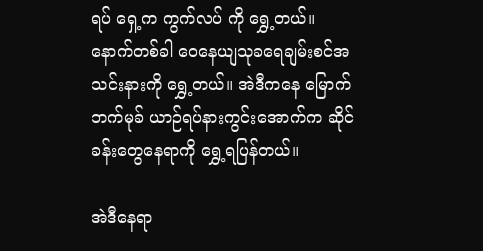ရပ် ရှေ့က ကွက်လပ် ကို ရွှေ့တယ်။ နောက်တစ်ခါ ဝေနေယျသုခရေချမ်းစင်အသင်းနားကို ရွှေ့တယ်။ အဲဒီကနေ မြောက်ဘက်မုခ် ယာဉ်ရပ်နားကွင်းအောက်က ဆိုင်ခန်းတွေနေရာကို ရွှေ့ရပြန်တယ်။

အဲဒီနေရာ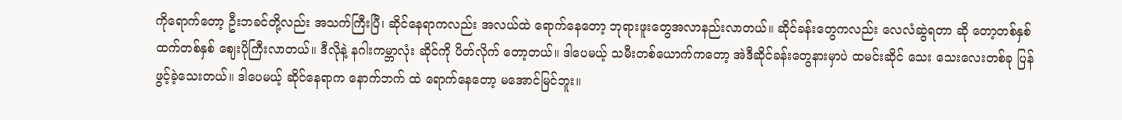ကိုရောက်တော့ ဦးဘခင်တို့လည်း အသက်ကြီးပြီ၊ ဆိုင်နေရာကလည်း အလယ်ထဲ ရောက်နေတော့ ဘုရားဖူးတွေအလာနည်းလာတယ်။ ဆိုင်ခန်းတွေကလည်း လေလံဆွဲရတာ ဆို တော့တစ်နှစ်ထက်တစ်နှစ် ဈေးပိုကြီးလာတယ်။ ဒီလိုနဲ့ နဂါးကမ္ဘာလုံး ဆိုင်ကို ပိတ်လိုက် တော့တယ်။ ဒါပေမယ့် သမီးတစ်ယောက်ကတော့ အဲဒီဆိုင်ခန်းတွေနားမှာပဲ ထမင်းဆိုင် သေး သေးလေးတစ်ခု ပြန်ဖွင့်ခဲ့သေးတယ်။ ဒါပေမယ့် ဆိုင်နေရာက နောက်ဘက် ထဲ ရောက်နေတော့ မအောင်မြင်ဘူး။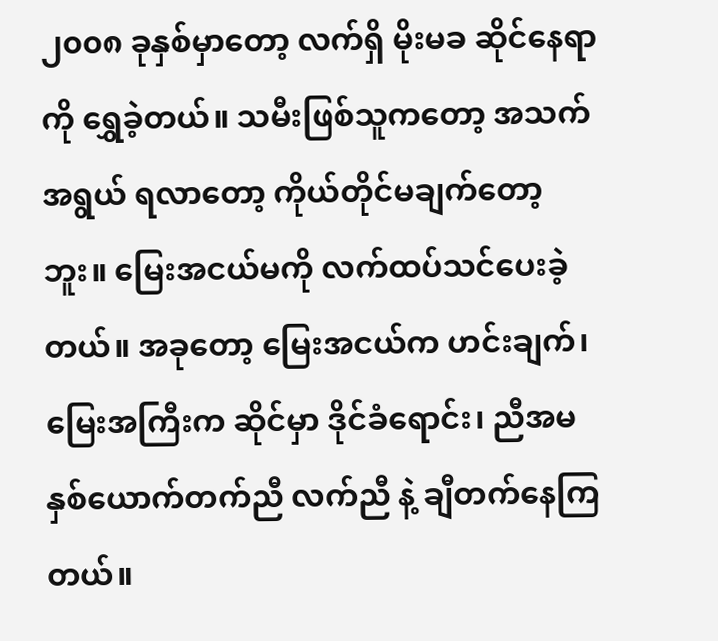၂၀၀၈ ခုနှစ်မှာတော့ လက်ရှိ မိုးမခ ဆိုင်နေရာကို ရွှေခဲ့တယ်။ သမီးဖြစ်သူကတော့ အသက်အရွယ် ရလာတော့ ကိုယ်တိုင်မချက်တော့ဘူး။ မြေးအငယ်မကို လက်ထပ်သင်ပေးခဲ့တယ်။ အခုတော့ မြေးအငယ်က ဟင်းချက်၊ မြေးအကြီးက ဆိုင်မှာ ဒိုင်ခံရောင်း၊ ညီအမနှစ်ယောက်တက်ညီ လက်ညီ နဲ့ ချီတက်နေကြတယ်။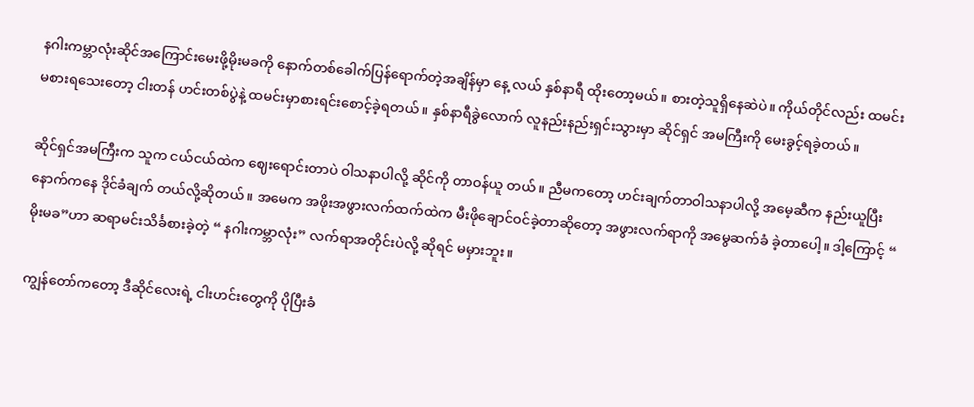နဂါးကမ္ဘာလုံးဆိုင်အကြောင်းမေးဖို့မိုးမခကို နောက်တစ်ခေါက်ပြန်ရောက်တဲ့အချိန်မှာ နေ့ လယ် နှစ်နာရီ ထိုးတော့မယ်။ စားတဲ့သူရှိနေဆဲပဲ။ ကိုယ်တိုင်လည်း ထမင်းမစားရသေးတော့ ငါးတန် ဟင်းတစ်ပွဲနဲ့ ထမင်းမှာစားရင်းစောင့်ခဲ့ရတယ်။ နှစ်နာရီခွဲလောက် လူနည်းနည်းရှင်းသွားမှာ ဆိုင်ရှင် အမကြီးကို မေးခွင့်ရခဲ့တယ်။

ဆိုင်ရှင်အမကြီးက သူက ငယ်ငယ်ထဲက ဈေးရောင်းတာပဲ ဝါသနာပါလို့ ဆိုင်ကို တာဝန်ယူ တယ်။ ညီမကတော့ ဟင်းချက်တာဝါသနာပါလို့ အမေ့ဆီက နည်းယူပြီး နောက်ကနေ ဒိုင်ခံချက် တယ်လို့ဆိုတယ်။ အမေက အဖိုးအဖွားလက်ထက်ထဲက မီးဖိုချောင်ဝင်ခဲ့တာဆိုတော့ အဖွားလက်ရာကို အမွေဆက်ခံ ခဲ့တာပေါ့။ ဒါ့ကြောင့် “ မိုးမခ”ဟာ ဆရာမင်းသိင်္ခစားခဲ့တဲ့ “ နဂါးကမ္ဘာလုံး” လက်ရာအတိုင်းပဲလို့ ဆိုရင် မမှားဘူး။

ကျွန်တော်ကတော့ ဒီဆိုင်လေးရဲ့ ငါးဟင်းတွေကို ပိုပြီးခံ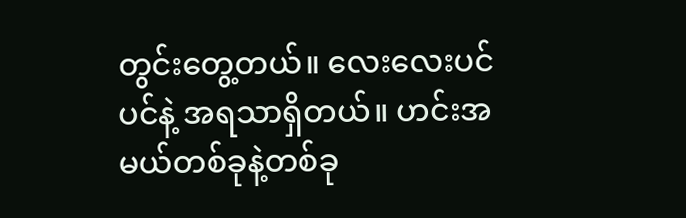တွင်းတွေ့တယ်။ လေးလေးပင်ပင်နဲ့ အရသာရှိတယ်။ ဟင်းအမယ်တစ်ခုနဲ့တစ်ခု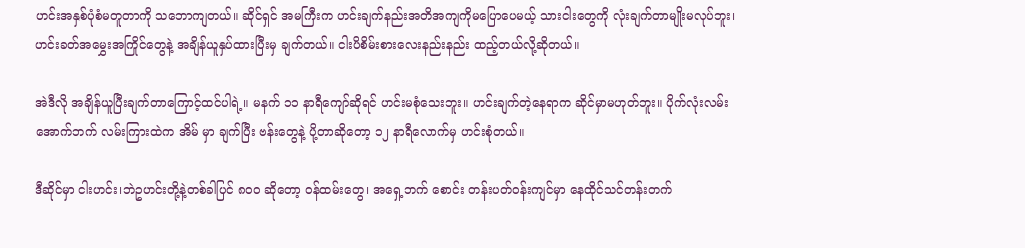ဟင်းအနှစ်ပုံစံမတူတာကို သဘောကျတယ်။ ဆိုင်ရှင် အမကြီးက ဟင်းချက်နည်းအတိအကျကိုမပြောပေမယ့် သားငါးတွေကို လုံးချက်တာမျိုးမလုပ်ဘူး၊ ဟင်းခတ်အမွှေးအကြိုင်တွေနဲ့ အချိန်ယူနှပ်ထားပြီးမှ ချက်တယ်။ ငါးပိစိမ်းစားလေးနည်းနည်း ထည့်တယ်လို့ဆိုတယ်။

အဲဒီလို အချိန်ယူပြီးချက်တာကြောင့်ထင်ပါရဲ့။ မနက် ၁၁ နာရီကျော်ဆိုရင် ဟင်းမစုံသေးဘူး။ ဟင်းချက်တဲ့နေရာက ဆိုင်မှာမဟုတ်ဘူး။ ပိုက်လုံးလမ်းအောက်ဘက် လမ်းကြားထဲက အိမ် မှာ ချက်ပြီး ဗန်းတွေနဲ့ ပို့တာဆိုတော့ ၁၂ နာရီလောက်မှ ဟင်းစုံတယ်။

ဒီဆိုင်မှာ ငါးဟင်း၊ဘဲဥဟင်းတို့နဲ့တစ်ခါပြင် ၈၀၀ ဆိုတော့ ဝန်ထမ်းတွေ၊ အရှေ့ဘက် စောင်း တန်းပတ်ဝန်းကျင်မှာ နေထိုင်သင်တန်းတက်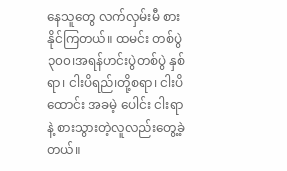နေသူတွေ လက်လှမ်းမီ စားနိုင်ကြတယ်။ ထမင်း တစ်ပွဲ ၃၀၀၊အရန်ဟင်းပွဲတစ်ပွဲ နှစ်ရာ၊ ငါးပိရည်၊တို့စရာ၊ ငါးပိထောင်း အခမဲ့ ပေါင်း ငါးရာ နဲ့ စားသွားတဲ့လူလည်းတွေ့ခဲ့တယ်။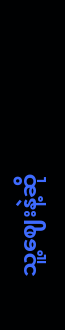သူ့ဈေးနဲ့ဆို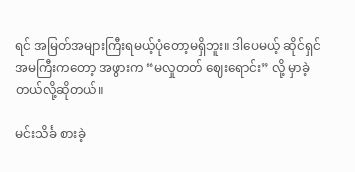ရင် အမြတ်အများကြီးရမယ့်ပုံတော့မရှိဘူး။ ဒါပေမယ့် ဆိုင်ရှင်အမကြီးကတော့ အဖွားက “မလှုတတ် ဈေးရောင်း” လို့ မှာခဲ့တယ်လို့ဆိုတယ်။

မင်းသိင်္ခ စားခဲ့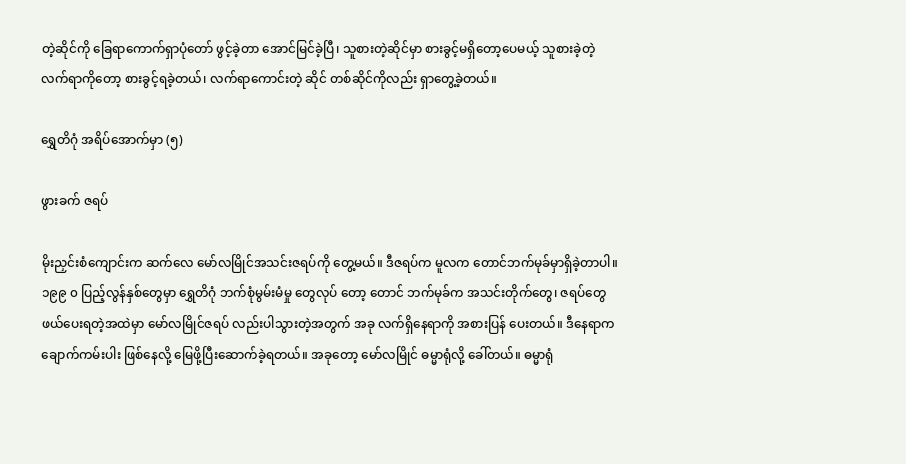တဲ့ဆိုင်ကို ခြေရာကောက်ရှာပုံတော် ဖွင့်ခဲ့တာ အောင်မြင်ခဲ့ပြီ၊ သူစားတဲ့ဆိုင်မှာ စားခွင့်မရှိတော့ပေမယ့် သူစားခဲ့တဲ့ လက်ရာကိုတော့ စားခွင့်ရခဲ့တယ်၊ လက်ရာကောင်းတဲ့ ဆိုင် တစ်ဆိုင်ကိုလည်း ရှာတွေ့ခဲ့တယ်။

ရွှေတိဂုံ အရိပ်အောက်မှာ (၅)

ဖွားခက် ဇရပ်

မိုးညှင်းစံကျောင်းက ဆက်လေ မော်လမြိုင်အသင်းဇရပ်ကို တွေ့မယ်။ ဒီဇရပ်က မူလက တောင်ဘက်မုခ်မှာရှိခဲ့တာပါ။ ၁၉၉ ၀ ပြည့်လွန်နှစ်တွေမှာ ရွှေတိဂုံ ဘက်စုံမွမ်းမံမှု တွေလုပ် တော့ တောင် ဘက်မုခ်က အသင်းတိုက်တွေ၊ ဇရပ်တွေဖယ်ပေးရတဲ့အထဲမှာ မော်လမြိုင်ဇရပ် လည်းပါသွားတဲ့အတွက် အခု လက်ရှိနေရာကို အစားပြန် ပေးတယ်။ ဒီနေရာက ချောက်ကမ်းပါး ဖြစ်နေလို့ မြေဖို့ပြီးဆောက်ခဲ့ရတယ်။ အခုတော့ မော်လမြိုင် ဓမ္မာရုံလို့ ခေါ်တယ်။ ဓမ္မာရုံ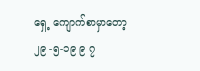ရှေ့ ကျောက်စာမှာတော့ ၂၉ -၅-၁၉ ၉ ၇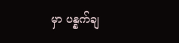မှာ ပန္နက်ချ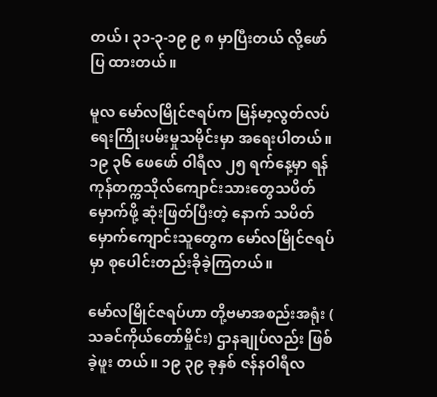တယ်၊ ၃၁-၃-၁၉ ၉ ၈ မှာပြီးတယ် လို့ဖော်ပြ ထားတယ်။

မူလ မော်လမြိုင်ဇရပ်က မြန်မာ့လွတ်လပ်ရေးကြိုးပမ်းမှုသမိုင်းမှာ အရေးပါတယ်။ ၁၉ ၃၆ ဖေဖော် ဝါရီလ ၂၅ ရက်နေ့မှာ ရန်ကုန်တက္ကသိုလ်ကျောင်းသားတွေသပိတ်မှောက်ဖို့ ဆုံးဖြတ်ပြီးတဲ့ နောက် သပိတ်မှောက်ကျောင်းသူတွေက မော်လမြိုင်ဇရပ်မှာ စုပေါင်းတည်းခိုခဲ့ကြတယ်။

မော်လမြိုင်ဇရပ်ဟာ တို့ဗမာအစည်းအရုံး ( သခင်ကိုယ်တော်မှိုင်း) ဌာနချုပ်လည်း ဖြစ်ခဲ့ဖူး တယ်။ ၁၉ ၃၉ ခုနှစ် ဇန်နဝါရီလ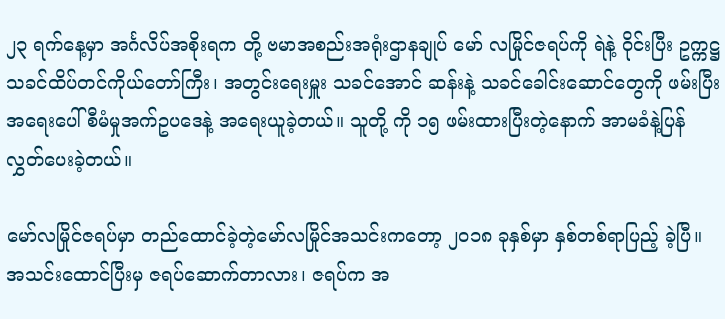၂၃ ရက်နေ့မှာ အင်္ဂလိပ်အစိုးရက တို့ ဗမာအစည်းအရုံးဌာနချုပ် မော် လမြိုင်ဇရပ်ကို ရဲနဲ့ ဝိုင်းပြီး ဥက္ကဋ္ဌ သခင်ထိပ်တင်ကိုယ်တော်ကြီး၊ အတွင်းရေးမှူး သခင်အောင် ဆန်းနဲ့ သခင်ခေါင်းဆောင်တွေကို ဖမ်းပြီး အရေးပေါ် စီမံမှုအက်ဥပဒေနဲ့ အရေးယူခဲ့တယ်။ သူတို့ ကို ၁၅ ဖမ်းထားပြီးတဲ့နောက် အာမခံနဲ့ပြန်လွှတ်ပေးခဲ့တယ်။

မော်လမြိုင်ဇရပ်မှာ တည်ထောင်ခဲ့တဲ့မော်လမြိုင်အသင်းကတော့ ၂၀၁၈ ခုနှစ်မှာ နှစ်တစ်ရာပြည့် ခဲ့ပြီ။ အသင်းထောင်ပြီးမှ ဇရပ်ဆောက်တာလား၊ ဇရပ်က အ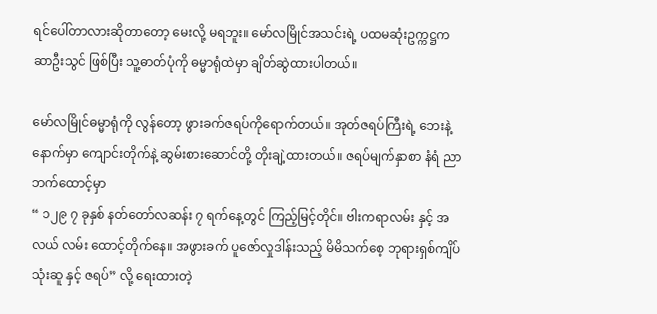ရင်ပေါ်တာလားဆိုတာတော့ မေးလို့ မရဘူး။ မော်လမြိုင်အသင်းရဲ့ ပထမဆုံးဥက္ကဋ္ဌက ဆာဦးသွင် ဖြစ်ပြီး သူ့ဓာတ်ပုံကို ဓမ္မာရုံထဲမှာ ချိတ်ဆွဲထားပါတယ်။

မော်လမြိုင်ဓမ္မာရုံကို လွန်တော့ ဖွားခက်ဇရပ်ကိုရောက်တယ်။ အုတ်ဇရပ်ကြီးရဲ့ ဘေးနဲ့ နောက်မှာ ကျောင်းတိုက်နဲ့ ဆွမ်းစားဆောင်တို့ တိုးချဲ့ထားတယ်။ ဇရပ်မျက်နှာစာ နံရံ ညာဘက်ထောင့်မှာ
“ ၁၂၉ ၇ ခုနှစ် နတ်တော်လဆန်း ၇ ရက်နေ့တွင် ကြည့်မြင့်တိုင်။ ဗါးကရာလမ်း နှင့် အလယ် လမ်း ထောင့်တိုက်နေ။ အဖွားခက် ပူဇော်လှုဒါန်းသည့် မိမိသက်စေ့ ဘုရားရှစ်ကျိပ် သုံးဆူ နှင့် ဇရပ်” လို့ ရေးထားတဲ့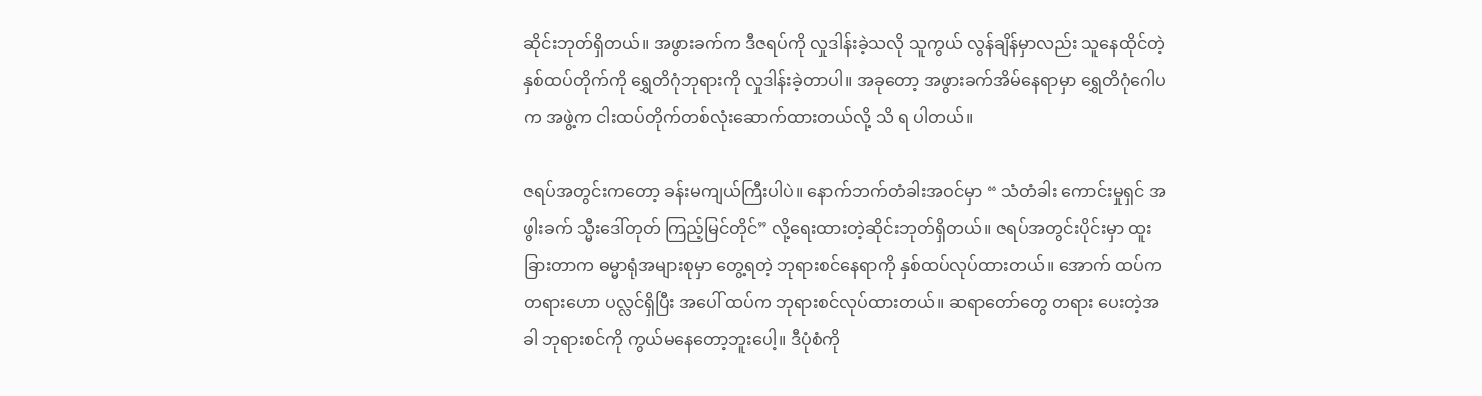ဆိုင်းဘုတ်ရှိတယ်။ အဖွားခက်က ဒီဇရပ်ကို လှုဒါန်းခဲ့သလို သူကွယ် လွန်ချိန်မှာလည်း သူနေထိုင်တဲ့ နှစ်ထပ်တိုက်ကို ရွှေတိဂုံဘုရားကို လှုဒါန်းခဲ့တာပါ။ အခုတော့ အဖွားခက်အိမ်နေရာမှာ ရွှေတိဂုံဂေါပက အဖွဲ့က ငါးထပ်တိုက်တစ်လုံးဆောက်ထားတယ်လို့ သိ ရ ပါတယ်။

ဇရပ်အတွင်းကတော့ ခန်းမကျယ်ကြီးပါပဲ။ နောက်ဘက်တံခါးအဝင်မှာ “ သံတံခါး ကောင်းမှုရှင် အဖွါးခက် သ္မီးဒေါ်တုတ် ကြည့်မြင်တိုင်” လို့ရေးထားတဲ့ဆိုင်းဘုတ်ရှိတယ်။ ဇရပ်အတွင်းပိုင်းမှာ ထူးခြားတာက ဓမ္မာရုံအများစုမှာ တွေ့ရတဲ့ ဘုရားစင်နေရာကို နှစ်ထပ်လုပ်ထားတယ်။ အောက် ထပ်က တရားဟော ပလ္လင်ရှိပြီး အပေါ် ထပ်က ဘုရားစင်လုပ်ထားတယ်။ ဆရာတော်တွေ တရား ပေးတဲ့အခါ ဘုရားစင်ကို ကွယ်မနေတော့ဘူးပေါ့။ ဒီပုံစံကို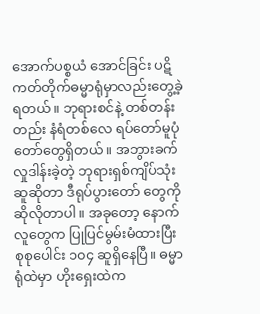အောက်ပစ္စယံ အောင်ခြင်း ပဋိကတ်တိုက်ဓမ္မာရုံမှာလည်းတွေ့ခဲ့ရတယ်။ ဘုရားစင်နဲ့ တစ်တန်းတည်း နံရံတစ်လေ ရပ်တော်မူပုံတော်တွေရှိတယ်။ အဘွားခက် လှုဒါန်းခဲ့တဲ့ ဘုရားရှစ်ကျိပ်သုံးဆူဆိုတာ ဒီရုပ်ပွားတော် တွေကို ဆိုလိုတာပါ။ အခုတော့ နောက်လူတွေက ပြုပြင်မွမ်းမံထားပြီး စုစုပေါင်း ၁၀၄ ဆူရှိနေပြီ။ ဓမ္မာရုံထဲမှာ ဟိုးရှေးထဲက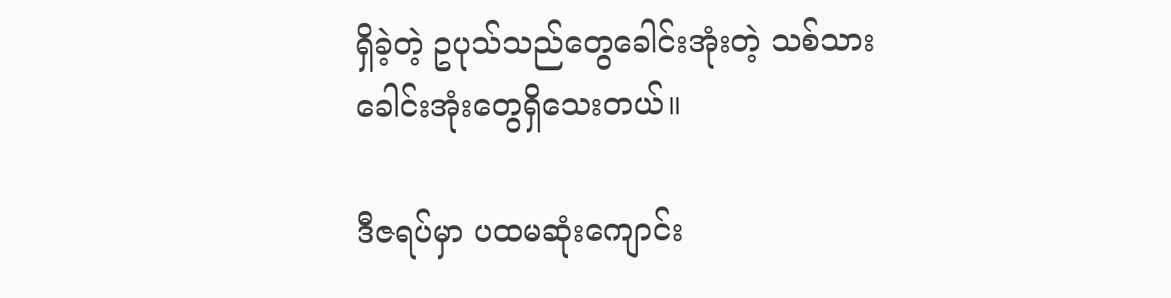ရှိခဲ့တဲ့ ဥပုသ်သည်တွေခေါင်းအုံးတဲ့ သစ်သားခေါင်းအုံးတွေရှိသေးတယ်။

ဒီဇရပ်မှာ ပထမဆုံးကျောင်း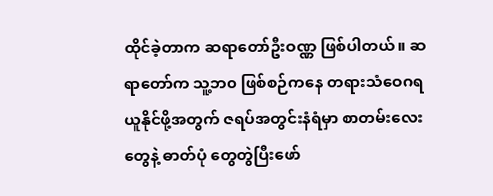ထိုင်ခဲ့တာက ဆရာတော်ဦးဝဏ္ဏ ဖြစ်ပါတယ်။ ဆရာတော်က သူ့ဘ၀ ဖြစ်စဉ်ကနေ တရားသံဝေဂရယူနိုင်ဖို့အတွက် ဇရပ်အတွင်းနံရံမှာ စာတမ်းလေးတွေနဲ့ ဓာတ်ပုံ တွေတွဲပြီးဖော်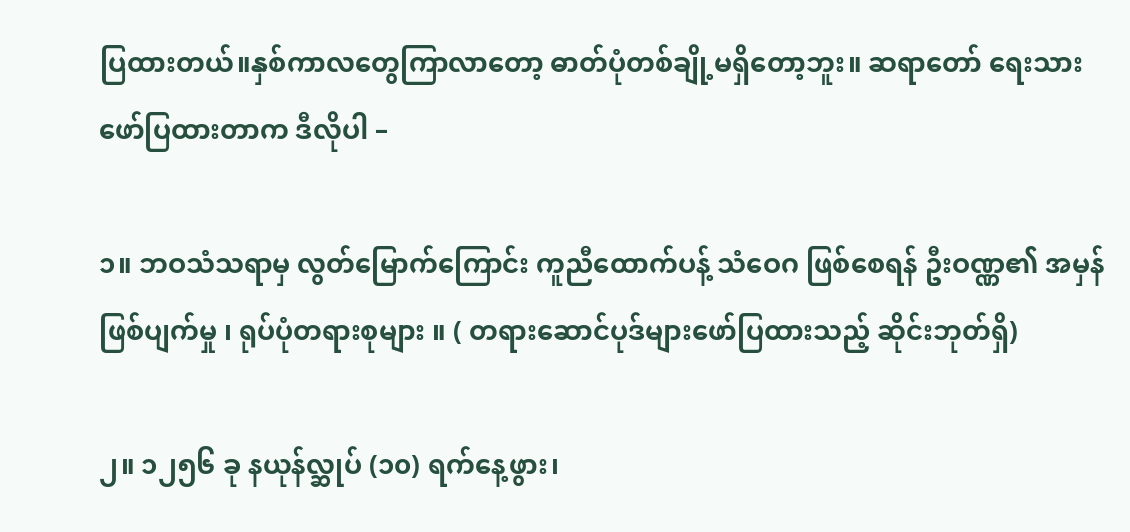ပြထားတယ်။နှစ်ကာလတွေကြာလာတော့ ဓာတ်ပုံတစ်ချို့မရှိတော့ဘူး။ ဆရာတော် ရေးသားဖော်ပြထားတာက ဒီလိုပါ –

၁။ ဘဝသံသရာမှ လွတ်မြောက်ကြောင်း ကူညီထောက်ပန့် သံဝေဂ ဖြစ်စေရန် ဦးဝဏ္ဏ၏ အမှန် ဖြစ်ပျက်မှု ၊ ရုပ်ပုံတရားစုများ ။ ( တရားဆောင်ပုဒ်များဖော်ပြထားသည့် ဆိုင်းဘုတ်ရှိ)

၂။ ၁၂၅၆ ခု နယုန်လ္ဆုပ် (၁၀) ရက်နေ့ဖွား၊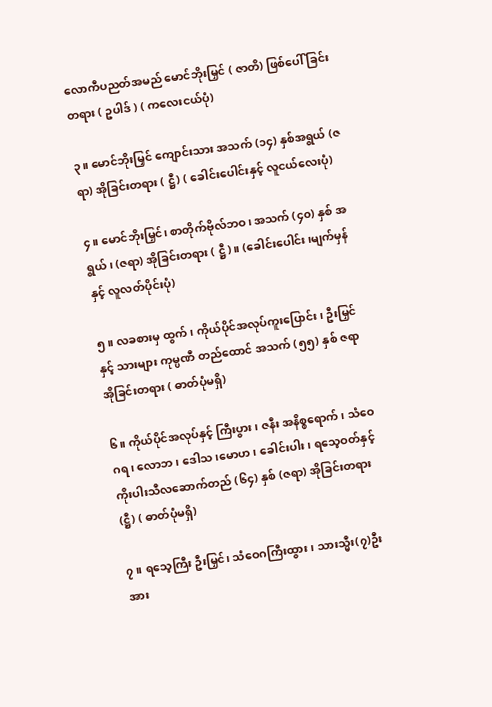လောကီပညတ်အမည် မောင်ဘိုးမြှင် ( ဇာတိ) ဖြစ်ပေါ် ခြင်းတရား ( ဥပါဒ် ) ( ကလေးငယ်ပုံ)

၃။ မောင်ဘိုးမြှင် ကျောင်းသား အသက် (၁၄) နှစ်အရွယ် (ဇရာ) အိုခြင်းတရား ( ဋ္ဌီ) ( ခေါင်းပေါင်းနှင့် လူငယ်လေးပုံ)

၄။ မောင်ဘိုးမြှင်၊ စာတိုက်ဗိုလ်ဘဝ၊ အသက် (၄၀) နှစ် အရွယ်၊ (ဇရာ) အိုခြင်းတရား ( ဋ္ဌီ)။ (ခေါင်းပေါင်း၊မျက်မှန်နှင့် လူလတ်ပိုင်းပုံ)

၅။ လခစားမှ ထွက်၊ ကိုယ်ပိုင်အလုပ်ကူးပြောင်း၊ ဦးမြှင်နှင့် သားများ ကုမ္ပဏီ တည်ထောင် အသက် (၅၅) နှစ် ဇရာ အိုခြင်းတရား ( ဓာတ်ပုံမရှိ)

၆။ ကိုယ်ပိုင်အလုပ်နှင့် ကြီးပွား၊ ဇနီး အနိစ္စရောက်၊ သံဝေဂရ၊ လောဘ၊ ဒေါသ၊မောဟ၊ ခေါင်းပါး၊ ရသေ့ဝတ်နှင့် ကိုးပါးသီလဆောက်တည် (၆၄) နှစ် (ဇရာ) အိုခြင်းတရား (ဋ္ဌီ) ( ဓာတ်ပုံမရှိ)

၇။ ရသေ့ကြီး ဦးမြှင်၊ သံဝေဂကြီးထွား၊ သားသ္မီး(၇)ဦးအား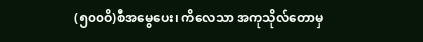(၅၀၀ဝိ)စီအမွေပေး၊ ကိလေသာ အကုသိုလ်တောမှ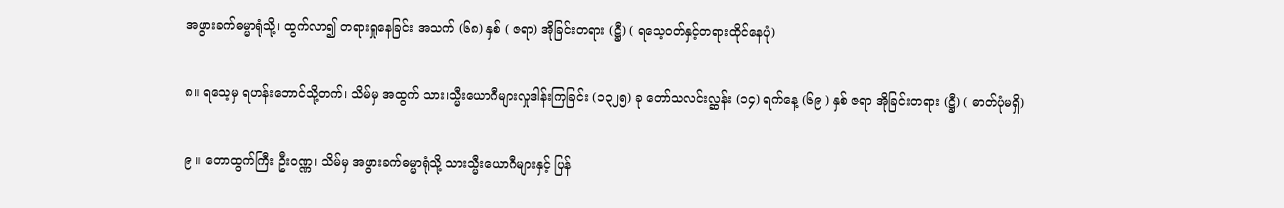အဖွားခက်ဓမ္မာရုံသို့၊ ထွက်လာ၍ တရားရှုနေခြင်း အသက် (၆၈) နှစ် ( ဇရာ) အိုခြင်းတရား (ဋ္ဌီ) ( ရသေ့ဝတ်နှင့်တရားထိုင်နေပုံ)

၈။ ရသေ့မှ ရဟန်းဘောင်သို့တက်၊ သိမ်မှ အထွက် သား၊သ္မီးယောဂီများလှုဒါန်းကြခြင်း (၁၃၂၅) ခု တော်သလင်းလ္ဆန်း (၁၄) ရက်နေ့ (၆၉ ) နှစ် ဇရာ အိုခြင်းတရား (ဋ္ဌီ) ( ဓာတ်ပုံမရှိ)

၉ ။ တောထွက်ကြီး ဦးဝဏ္ဏ၊ သိမ်မှ အဖွားခက်ဓမ္မာရုံသို့ သားသ္မီးယောဂီများနှင့် ပြန်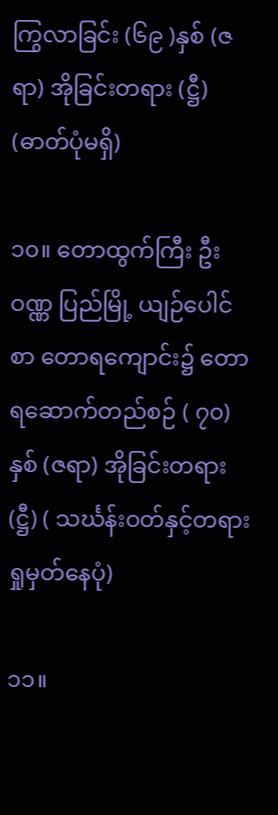ကြွလာခြင်း (၆၉ )နှစ် (ဇရာ) အိုခြင်းတရား (ဋ္ဌီ) (ဓာတ်ပုံမရှိ)

၁၀။ တောထွက်ကြီး ဦးဝဏ္ဏ ပြည်မြို့ ယျဉ်ပေါင်စာ တောရကျောင်း၌ တောရဆောက်တည်စဉ် ( ၇၀)နှစ် (ဇရာ) အိုခြင်းတရား (ဋ္ဌီ) ( သင်္ဃန်းဝတ်နှင့်တရားရှုမှတ်နေပုံ)

၁၁။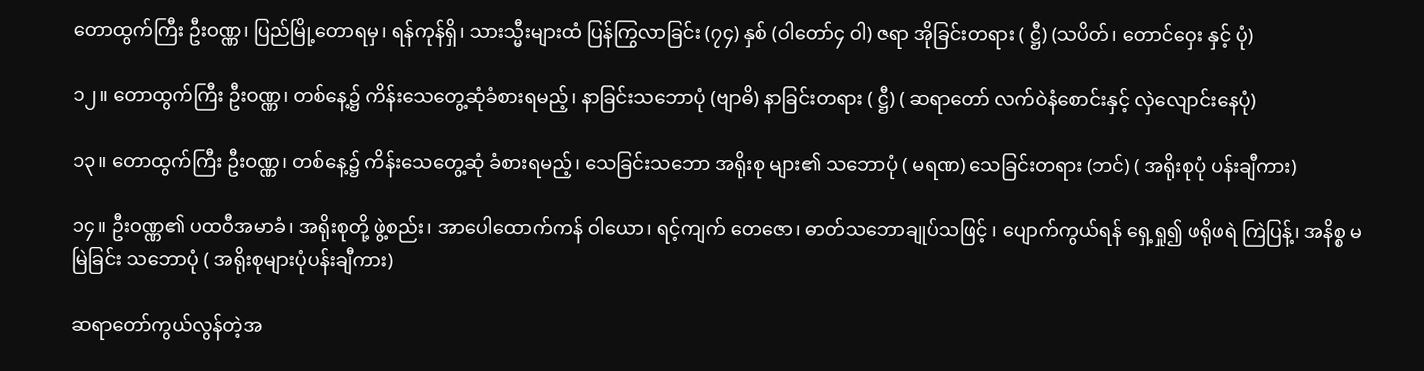တောထွက်ကြီး ဦးဝဏ္ဏ၊ ပြည်မြို့တောရမှ၊ ရန်ကုန်ရှိ၊ သားသ္မီးများထံ ပြန်ကြွလာခြင်း (၇၄) နှစ် (ဝါတော်၄ ဝါ) ဇရာ အိုခြင်းတရား ( ဋ္ဌီ) (သပိတ်၊ တောင်ဝှေး နှင့် ပုံ)

၁၂။ တောထွက်ကြီး ဦးဝဏ္ဏ၊ တစ်နေ့၌ ကိန်းသေတွေ့ဆုံခံစားရမည့်၊ နာခြင်းသဘောပုံ (ဗျာဓိ) နာခြင်းတရား ( ဋ္ဌီ) ( ဆရာတော် လက်ဝဲနံစောင်းနှင့် လှဲလျောင်းနေပုံ)

၁၃။ တောထွက်ကြီး ဦးဝဏ္ဏ၊ တစ်နေ့၌ ကိန်းသေတွေ့ဆုံ ခံစားရမည့်၊ သေခြင်းသဘော အရိုးစု များ၏ သဘောပုံ ( မရဏ) သေခြင်းတရား (ဘင်) ( အရိုးစုပုံ ပန်းချီကား)

၁၄။ ဦးဝဏ္ဏ၏ ပထဝီအမာခံ၊ အရိုးစုတို့ ဖွဲ့စည်း၊ အာပေါထောက်ကန် ဝါယော၊ ရင့်ကျက် တေဇော၊ ဓာတ်သဘောချုပ်သဖြင့် ၊ ပျောက်ကွယ်ရန် ရှေ့ရှု၍ ဖရိုဖရဲ ကြဲပြန့်၊ အနိစ္စ မမြဲခြင်း သဘောပုံ ( အရိုးစုများပုံပန်းချီကား)

ဆရာတော်ကွယ်လွန်တဲ့အ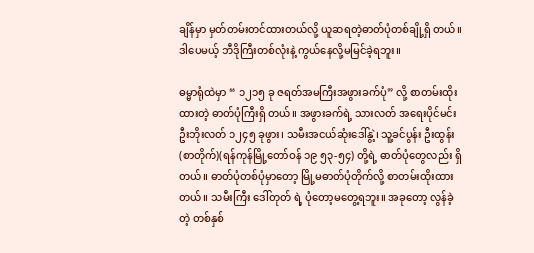ချိန်မှာ မှတ်တမ်းတင်ထားတယ်လို့ ယူဆရတဲ့ဓာတ်ပုံတစ်ချို့ရှိ တယ်။ ဒါပေမယ့် ဘီဒိုကြီးတစ်လုံးနဲ့ ကွယ်နေလို့မမြင်ခဲ့ရဘူး။

ဓမ္မာရုံထဲမှာ “ ၁၂၁၅ ခု ဇရတ်အမကြီးအဖွားခက်ပုံ” လို့ စာတမ်းထိုးထားတဲ့ ဓာတ်ပုံကြီးရှိ တယ်။ အဖွားခက်ရဲ့ သားလတ် အရေးပိုင်မင်း ဦးဘိုးလတ် ၁၂၄၅ ခုဖွား၊ သမီးအငယ်ဆုံးဒေါ်နွဲ့၊ သူ့ခင်ပွန်း ဦးထွန်း (စာတိုက်)(ရန်ကုန်မြို့တော်ဝန် ၁၉ ၅၃-၅၄) တို့ရဲ့ ဓာတ်ပုံတွေလည်း ရှိတယ်။ ဓာတ်ပုံတစ်ပုံမှာတော့ မြို့မဓာတ်ပုံတိုက်လို့ စာတမ်းထိုးထားတယ်။ သမီးကြီး ဒေါ်တုတ် ရဲ့ ပုံတော့မတွေ့ရဘူး။ အခုတော့ လွန်ခဲ့ တဲ့ တစ်နှစ်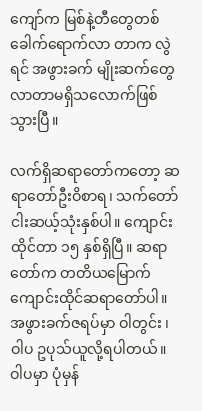ကျော်က မြစ်နဲ့တီတွေတစ် ခေါက်ရောက်လာ တာက လွဲရင် အဖွားခက် မျိုးဆက်တွေ လာတာမရှိသလောက်ဖြစ်သွားပြီ။

လက်ရှိဆရာတော်ကတော့ ဆရာတော်ဦးဝိစာရ၊ သက်တော်ငါးဆယ့်သုံးနှစ်ပါ။ ကျောင်းထိုင်တာ ၁၅ နှစ်ရှိပြီ။ ဆရာတော်က တတိယမြောက်ကျောင်းထိုင်ဆရာတော်ပါ။ အဖွားခက်ဇရပ်မှာ ဝါတွင်း ၊ ဝါပ ဥပုသ်ယူလို့ရပါတယ်။ ဝါပမှာ ပုံမှန်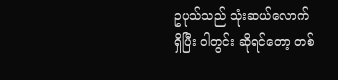ဥပုသ်သည် သုံးဆယ်လောက်ရှိပြီး ဝါတွင်း ဆိုရင်တော့ တစ်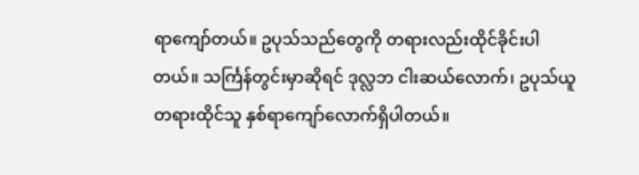ရာကျော်တယ်။ ဥပုသ်သည်တွေကို တရားလည်းထိုင်ခိုင်းပါတယ်။ သင်္ကြန်တွင်းမှာဆိုရင် ဒုလ္လဘ ငါးဆယ်လောက်၊ ဥပုသ်ယူတရားထိုင်သူ နှစ်ရာကျော်လောက်ရှိပါတယ်။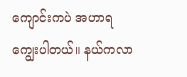ကျောင်းကပဲ အဟာရကျွေးပါတယ်။ နယ်ကလာ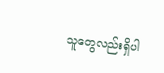သူတွေလည်းရှိပါ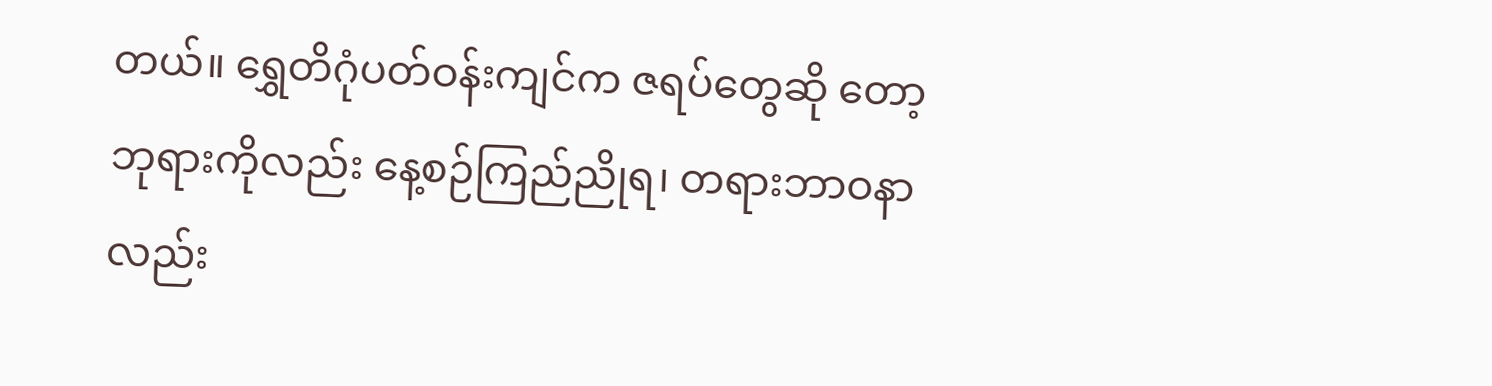တယ်။ ရွှေတိဂုံပတ်ဝန်းကျင်က ဇရပ်တွေဆို တော့ ဘုရားကိုလည်း နေ့စဉ်ကြည်ညိုရ၊ တရားဘာဝနာလည်း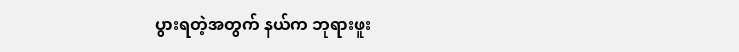ပွားရတဲ့အတွက် နယ်က ဘုရားဖူး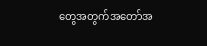တွေအတွက်အတော်အ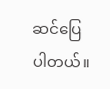ဆင်ပြေပါတယ်။